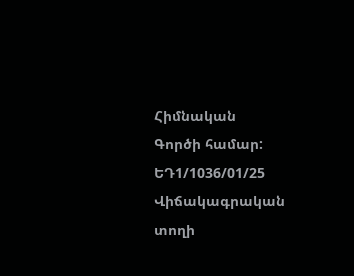Հիմնական
Գործի համար:
ԵԴ1/1036/01/25
Վիճակագրական տողի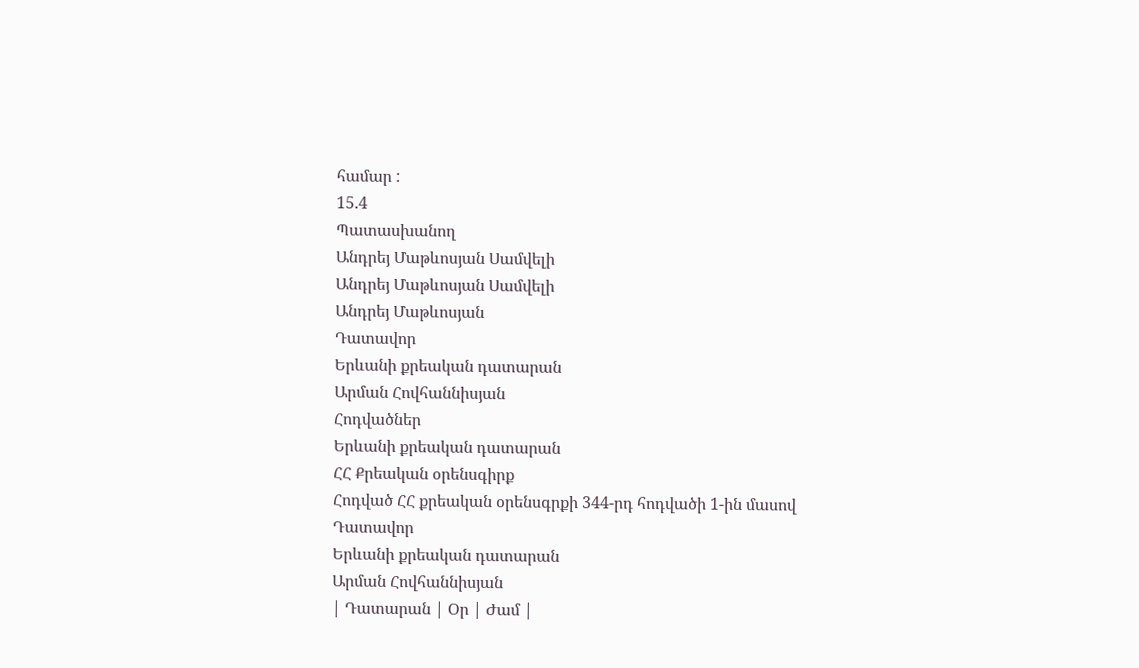համար :
15.4
Պատասխանող
Անդրեյ Մաթևոսյան Սամվելի
Անդրեյ Մաթևոսյան Սամվելի
Անդրեյ Մաթևոսյան
Դատավոր
Երևանի քրեական դատարան
Արման Հովհաննիսյան
Հոդվածներ
Երևանի քրեական դատարան
ՀՀ Քրեական օրենսգիրք
Հոդված ՀՀ քրեական օրենսգրքի 344-րդ հոդվածի 1-ին մասով
Դատավոր
Երևանի քրեական դատարան
Արման Հովհաննիսյան
| Դատարան | Օր | Ժամ |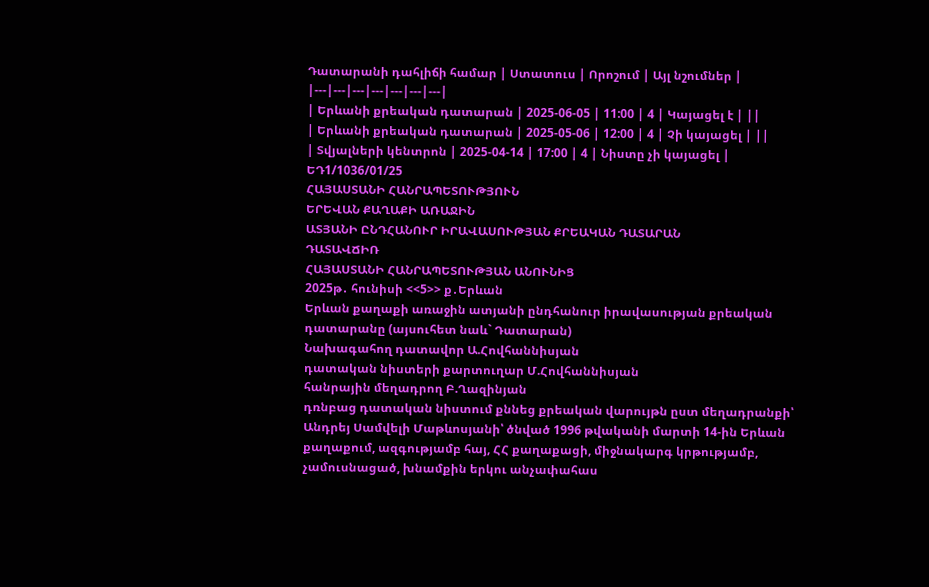Դատարանի դահլիճի համար | Ստատուս | Որոշում | Այլ նշումներ |
|---|---|---|---|---|---|---|
| Երևանի քրեական դատարան | 2025-06-05 | 11:00 | 4 | Կայացել է | ||
| Երևանի քրեական դատարան | 2025-05-06 | 12:00 | 4 | Չի կայացել | ||
| Տվյալների կենտրոն | 2025-04-14 | 17:00 | 4 | Նիստը չի կայացել |
ԵԴ1/1036/01/25
ՀԱՅԱՍՏԱՆԻ ՀԱՆՐԱՊԵՏՈՒԹՅՈՒՆ
ԵՐԵՎԱՆ ՔԱՂԱՔԻ ԱՌԱՋԻՆ
ԱՏՅԱՆԻ ԸՆԴՀԱՆՈՒՐ ԻՐԱՎԱՍՈՒԹՅԱՆ ՔՐԵԱԿԱՆ ԴԱՏԱՐԱՆ
ԴԱՏԱՎՃԻՌ
ՀԱՅԱՍՏԱՆԻ ՀԱՆՐԱՊԵՏՈՒԹՅԱՆ ԱՆՈՒՆԻՑ
2025թ․ հունիսի <<5>> ք․Երևան
Երևան քաղաքի առաջին ատյանի ընդհանուր իրավասության քրեական դատարանը (այսուհետ նաև` Դատարան)
Նախագահող դատավոր Ա.Հովհաննիսյան
դատական նիստերի քարտուղար Մ.Հովհաննիսյան
հանրային մեղադրող Բ.Ղազինյան
դռնբաց դատական նիստում քննեց քրեական վարույթն ըստ մեղադրանքի՝ Անդրեյ Սամվելի Մաթևոսյանի՝ ծնված 1996 թվականի մարտի 14-ին Երևան քաղաքում, ազգությամբ հայ, ՀՀ քաղաքացի, միջնակարգ կրթությամբ, չամուսնացած, խնամքին երկու անչափահաս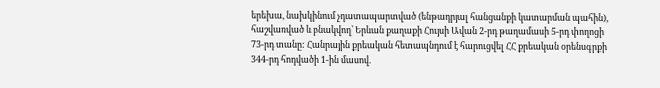երեխա, նախկինում չդատապարտված (ենթադրյալ հանցանքի կատարման պահին), հաշվառված և բնակվող՝ Երևան քաղաքի Հույսի Ավան 2-րդ թաղամասի 5-րդ փողոցի 73-րդ տանը: Հանրային քրեական հետապնդում է հարուցվել ՀՀ քրեական օրենսգրքի 344-րդ հոդվածի 1-ին մասով.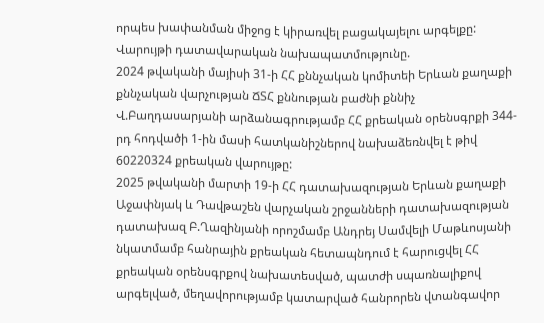որպես խափանման միջոց է կիրառվել բացակայելու արգելքը:
Վարույթի դատավարական նախապատմությունը.
2024 թվականի մայիսի 31-ի ՀՀ քննչական կոմիտեի Երևան քաղաքի քննչական վարչության ՃՏՀ քննության բաժնի քննիչ Վ.Բաղդասարյանի արձանագրությամբ ՀՀ քրեական օրենսգրքի 344-րդ հոդվածի 1-ին մասի հատկանիշներով նախաձեռնվել է թիվ 60220324 քրեական վարույթը:
2025 թվականի մարտի 19-ի ՀՀ դատախազության Երևան քաղաքի Աջափնյակ և Դավթաշեն վարչական շրջանների դատախազության դատախազ Բ.Ղազինյանի որոշմամբ Անդրեյ Սամվելի Մաթևոսյանի նկատմամբ հանրային քրեական հետապնդում է հարուցվել ՀՀ քրեական օրենսգրքով նախատեսված, պատժի սպառնալիքով արգելված, մեղավորությամբ կատարված հանրորեն վտանգավոր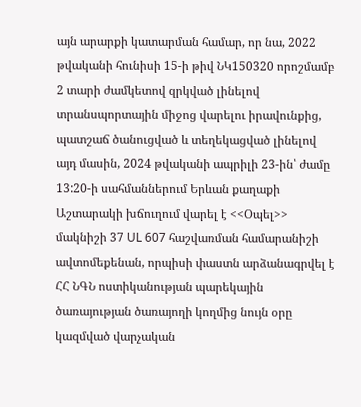այն արարքի կատարման համար, որ նա, 2022 թվականի հունիսի 15-ի թիվ ՆԿ150320 որոշմամբ 2 տարի ժամկետով զրկված լինելով տրանսպորտային միջոց վարելու իրավունքից, պատշաճ ծանուցված և տեղեկացված լինելով այդ մասին, 2024 թվականի ապրիլի 23-ին՝ ժամը 13:20-ի սահմաններում Երևան քաղաքի Աշտարակի խճուղում վարել է <<Օպել>> մակնիշի 37 UL 607 հաշվառման համարանիշի ավտոմեքենան, որպիսի փաստն արձանագրվել է ՀՀ ՆԳՆ ոստիկանության պարեկային ծառայության ծառայողի կողմից նույն օրը կազմված վարչական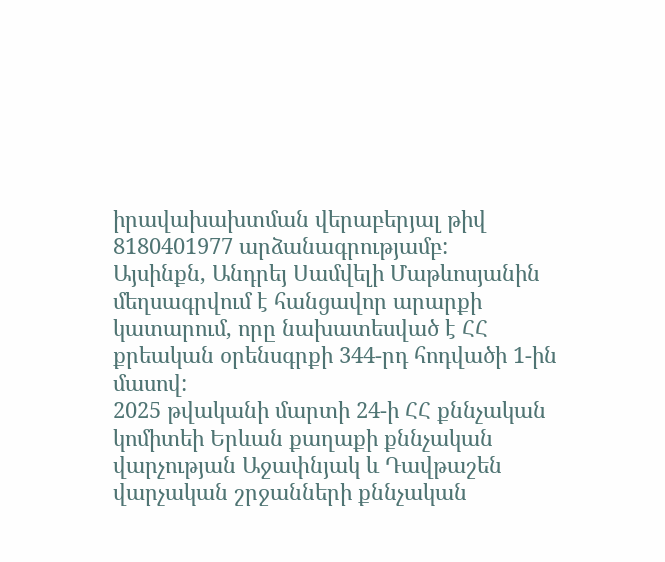իրավախախտման վերաբերյալ թիվ 8180401977 արձանագրությամբ:
Այսինքն, Անդրեյ Սամվելի Մաթևոսյանին մեղսագրվում է հանցավոր արարքի կատարում, որը նախատեսված է ՀՀ քրեական օրենսգրքի 344-րդ հոդվածի 1-ին մասով:
2025 թվականի մարտի 24-ի ՀՀ քննչական կոմիտեի Երևան քաղաքի քննչական վարչության Աջափնյակ և Դավթաշեն վարչական շրջանների քննչական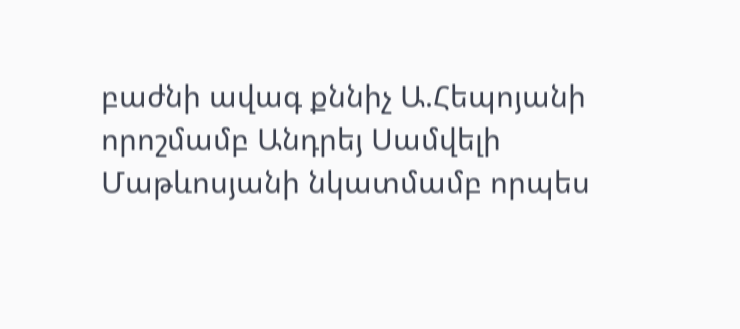բաժնի ավագ քննիչ Ա.Հեպոյանի որոշմամբ Անդրեյ Սամվելի Մաթևոսյանի նկատմամբ որպես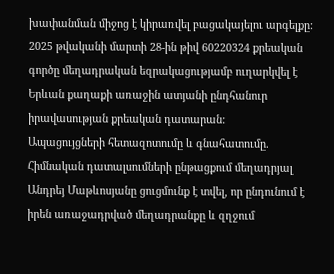խափանման միջոց է կիրառվել բացակայելու արգելքը:
2025 թվականի մարտի 28-ին թիվ 60220324 քրեական գործը մեղադրական եզրակացությամբ ուղարկվել է Երևան քաղաքի առաջին ատյանի ընդհանուր իրավասության քրեական դատարան:
Ապացույցների հետազոտումը և գնահատումը.
Հիմնական դատալսումների ընթացքում մեղադրյալ Անդրեյ Մաթևոսյանը ցուցմունք է տվել, որ ընդունում է իրեն առաջադրված մեղադրանքը և զղջում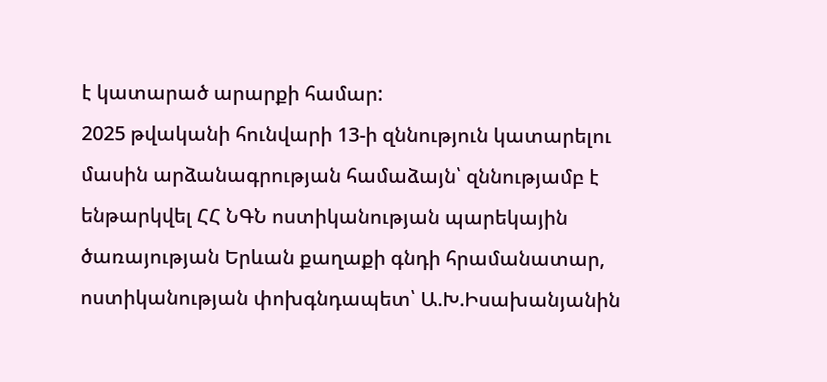է կատարած արարքի համար:
2025 թվականի հունվարի 13-ի զննություն կատարելու մասին արձանագրության համաձայն՝ զննությամբ է ենթարկվել ՀՀ ՆԳՆ ոստիկանության պարեկային ծառայության Երևան քաղաքի գնդի հրամանատար, ոստիկանության փոխգնդապետ՝ Ա.Խ.Իսախանյանին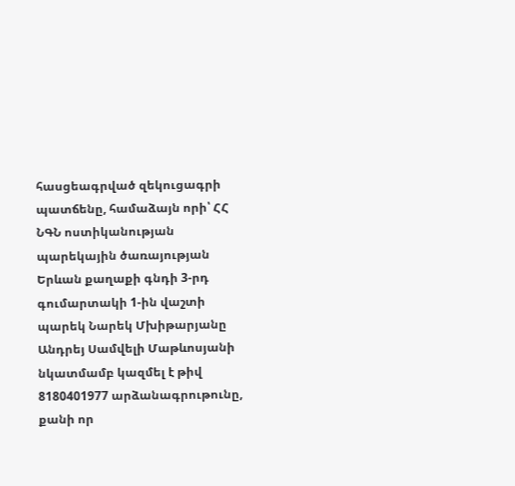հասցեագրված զեկուցագրի պատճենը, համաձայն որի՝ ՀՀ ՆԳՆ ոստիկանության պարեկային ծառայության Երևան քաղաքի գնդի 3-րդ գումարտակի 1-ին վաշտի պարեկ Նարեկ Մխիթարյանը Անդրեյ Սամվելի Մաթևոսյանի նկատմամբ կազմել է թիվ 8180401977 արձանագրութունը, քանի որ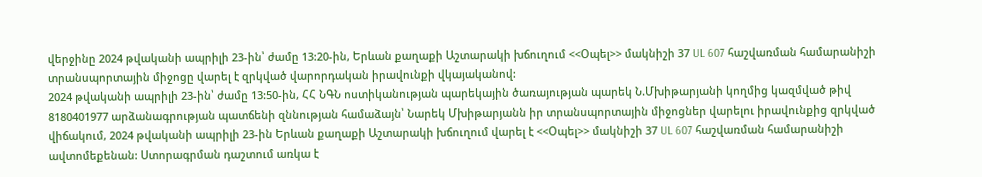վերջինը 2024 թվականի ապրիլի 23-ին՝ ժամը 13:20-ին, Երևան քաղաքի Աշտարակի խճուղում <<Օպել>> մակնիշի 37 UL 607 հաշվառման համարանիշի տրանսպորտային միջոցը վարել է զրկված վարորդական իրավունքի վկայականով:
2024 թվականի ապրիլի 23-ին՝ ժամը 13:50-ին, ՀՀ ՆԳՆ ոստիկանության պարեկային ծառայության պարեկ Ն.Մխիթարյանի կողմից կազմված թիվ 8180401977 արձանագրության պատճենի զննության համաձայն՝ Նարեկ Մխիթարյանն իր տրանսպորտային միջոցներ վարելու իրավունքից զրկված վիճակում, 2024 թվականի ապրիլի 23-ին Երևան քաղաքի Աշտարակի խճուղում վարել է <<Օպել>> մակնիշի 37 UL 607 հաշվառման համարանիշի ավտոմեքենան: Ստորագրման դաշտում առկա է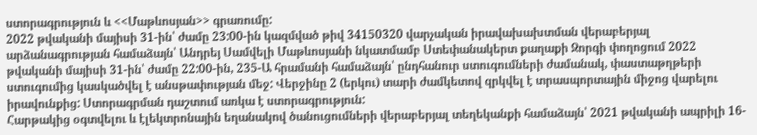ստորագրություն և <<Մաթևոսյան>> գրառումը:
2022 թվականի մայիսի 31-ին՝ ժամը 23:00-ին կազմված թիվ 34150320 վարչական իրավախախտման վերաբերյալ արձանագրության համաձայն՝ Անդրեյ Սամվելի Մաթևոսյանի նկատմամբ Ստեփանակերտ քաղաքի Զորգի փողոցում 2022 թվականի մայիսի 31-ին՝ ժամը 22:00-ին, 235-Ա հրամանի համաձայն՝ ընդհանուր ստուգումների ժամանակ, փաստաթղթերի ստուգումից կասկածվել է անսթափության մեջ: Վերջինը 2 (երկու) տարի ժամկետով զրկվել է տրասպորտային միջոց վարելու իրավունքից: Ստորագրման դաշտում առկա է ստորագրություն:
Հարթակից օգտվելու և էլեկտրոնային եղանակով ծանուցումների վերաբերյալ տեղեկանքի համաձայն՝ 2021 թվականի ապրիլի 16-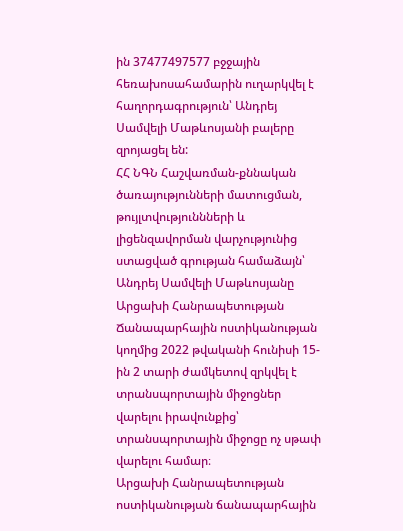ին 37477497577 բջջային հեռախոսահամարին ուղարկվել է հաղորդագրություն՝ Անդրեյ Սամվելի Մաթևոսյանի բալերը զրոյացել են:
ՀՀ ՆԳՆ Հաշվառման-քննական ծառայությունների մատուցման, թույլտվություննների և լիցենզավորման վարչությունից ստացված գրության համաձայն՝ Անդրեյ Սամվելի Մաթևոսյանը Արցախի Հանրապետության Ճանապարհային ոստիկանության կողմից 2022 թվականի հունիսի 15-ին 2 տարի ժամկետով զրկվել է տրանսպորտային միջոցներ վարելու իրավունքից՝ տրանսպորտային միջոցը ոչ սթափ վարելու համար։
Արցախի Հանրապետության ոստիկանության ճանապարհային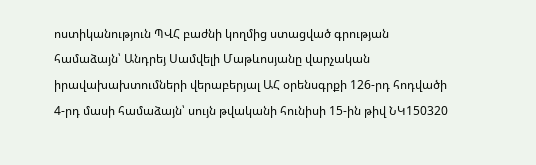ոստիկանություն ՊՎՀ բաժնի կողմից ստացված գրության համաձայն՝ Անդրեյ Սամվելի Մաթևոսյանը վարչական իրավախախտումների վերաբերյալ ԱՀ օրենսգրքի 126-րդ հոդվածի 4-րդ մասի համաձայն՝ սույն թվականի հունիսի 15-ին թիվ ՆԿ150320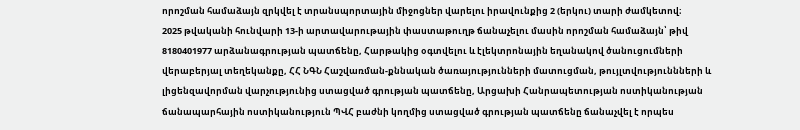որոշման համաձայն զրկվել է տրանսպորտային միջոցներ վարելու իրավունքից 2 (երկու) տարի ժամկետով։
2025 թվականի հունվարի 13-ի արտավարութային փաստաթուղթ ճանաչելու մասին որոշման համաձայն՝ թիվ 8180401977 արձանագրության պատճենը, Հարթակից օգտվելու և էլեկտրոնային եղանակով ծանուցումների վերաբերյալ տեղեկանքը, ՀՀ ՆԳՆ Հաշվառման-քննական ծառայությունների մատուցման, թույլտվություննների և լիցենզավորման վարչությունից ստացված գրության պատճենը, Արցախի Հանրապետության ոստիկանության ճանապարհային ոստիկանություն ՊՎՀ բաժնի կողմից ստացված գրության պատճենը ճանաչվել է որպես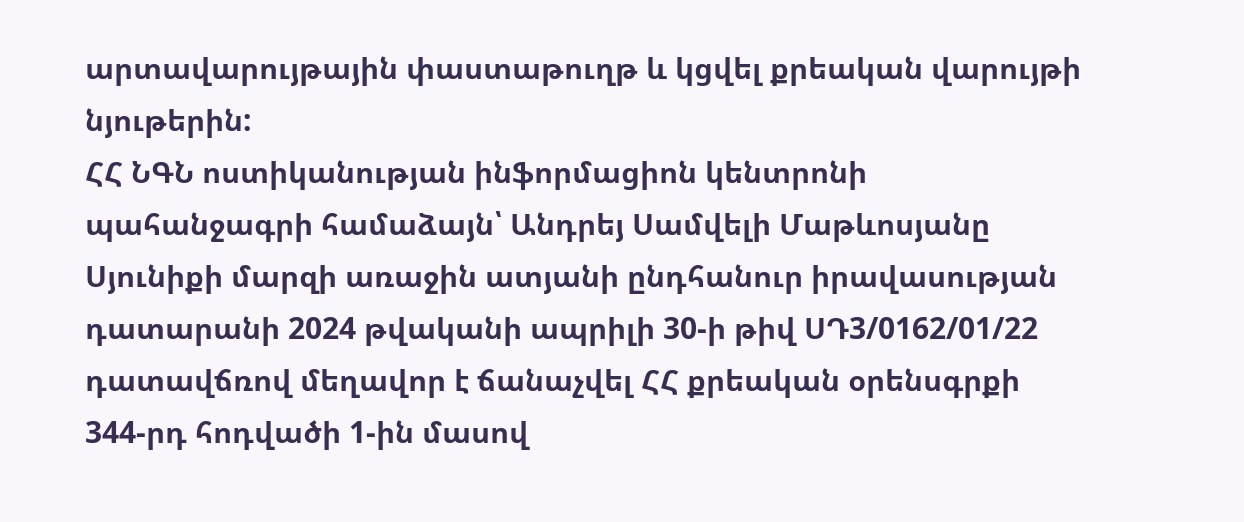արտավարույթային փաստաթուղթ և կցվել քրեական վարույթի նյութերին:
ՀՀ ՆԳՆ ոստիկանության ինֆորմացիոն կենտրոնի պահանջագրի համաձայն՝ Անդրեյ Սամվելի Մաթևոսյանը Սյունիքի մարզի առաջին ատյանի ընդհանուր իրավասության դատարանի 2024 թվականի ապրիլի 30-ի թիվ ՍԴ3/0162/01/22 դատավճռով մեղավոր է ճանաչվել ՀՀ քրեական օրենսգրքի 344-րդ հոդվածի 1-ին մասով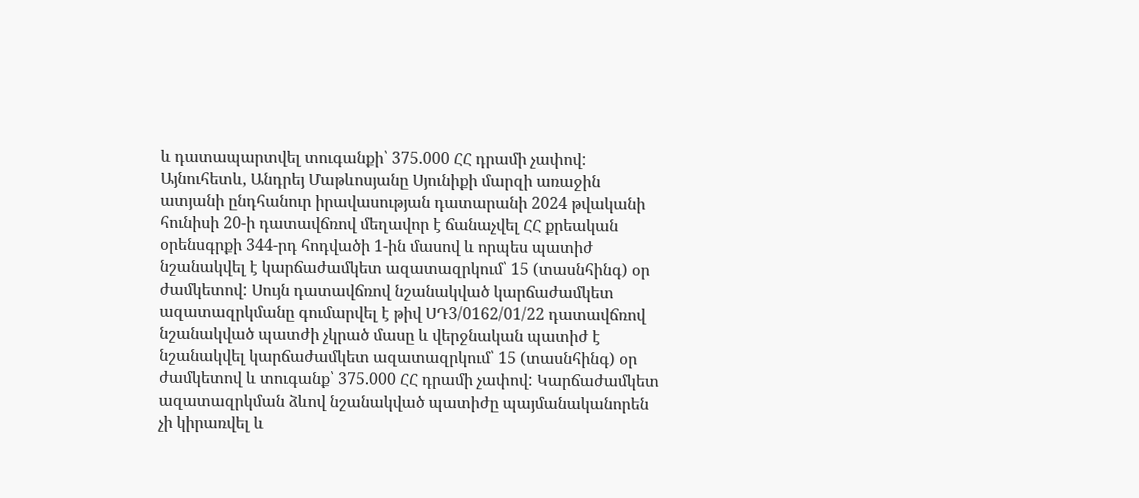և դատապարտվել տուգանքի՝ 375.000 ՀՀ դրամի չափով:
Այնուհետև, Անդրեյ Մաթևոսյանը Սյունիքի մարզի առաջին ատյանի ընդհանուր իրավասության դատարանի 2024 թվականի հունիսի 20-ի դատավճռով մեղավոր է ճանաչվել ՀՀ քրեական օրենսգրքի 344-րդ հոդվածի 1-ին մասով և որպես պատիժ նշանակվել է կարճաժամկետ ազատազրկում՝ 15 (տասնհինգ) օր ժամկետով: Սույն դատավճռով նշանակված կարճաժամկետ ազատազրկմանը գումարվել է թիվ ՍԴ3/0162/01/22 դատավճռով նշանակված պատժի չկրած մասը և վերջնական պատիժ է նշանակվել կարճաժամկետ ազատազրկում՝ 15 (տասնհինգ) օր ժամկետով և տուգանք՝ 375.000 ՀՀ դրամի չափով: Կարճաժամկետ ազատազրկման ձևով նշանակված պատիժը պայմանականորեն չի կիրառվել և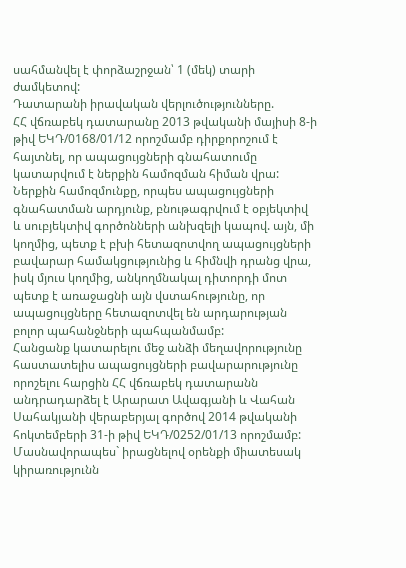սահմանվել է փորձաշրջան՝ 1 (մեկ) տարի ժամկետով:
Դատարանի իրավական վերլուծությունները.
ՀՀ վճռաբեկ դատարանը 2013 թվականի մայիսի 8-ի թիվ ԵԿԴ/0168/01/12 որոշմամբ դիրքորոշում է հայտնել, որ ապացույցների գնահատումը կատարվում է ներքին համոզման հիման վրա: Ներքին համոզմունքը, որպես ապացույցների գնահատման արդյունք, բնութագրվում է օբյեկտիվ և սուբյեկտիվ գործոնների անխզելի կապով. այն, մի կողմից, պետք է բխի հետազոտվող ապացույցների բավարար համակցությունից և հիմնվի դրանց վրա, իսկ մյուս կողմից, անկողմնակալ դիտորդի մոտ պետք է առաջացնի այն վստահությունը, որ ապացույցները հետազոտվել են արդարության բոլոր պահանջների պահպանմամբ:
Հանցանք կատարելու մեջ անձի մեղավորությունը հաստատելիս ապացույցների բավարարությունը որոշելու հարցին ՀՀ վճռաբեկ դատարանն անդրադարձել է Արարատ Ավագյանի և Վահան Սահակյանի վերաբերյալ գործով 2014 թվականի հոկտեմբերի 31-ի թիվ ԵԿԴ/0252/01/13 որոշմամբ: Մասնավորապես` իրացնելով օրենքի միատեսակ կիրառությունն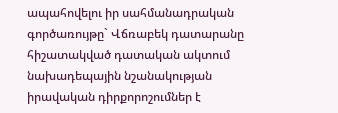ապահովելու իր սահմանադրական գործառույթը` Վճռաբեկ դատարանը հիշատակված դատական ակտում նախադեպային նշանակության իրավական դիրքորոշումներ է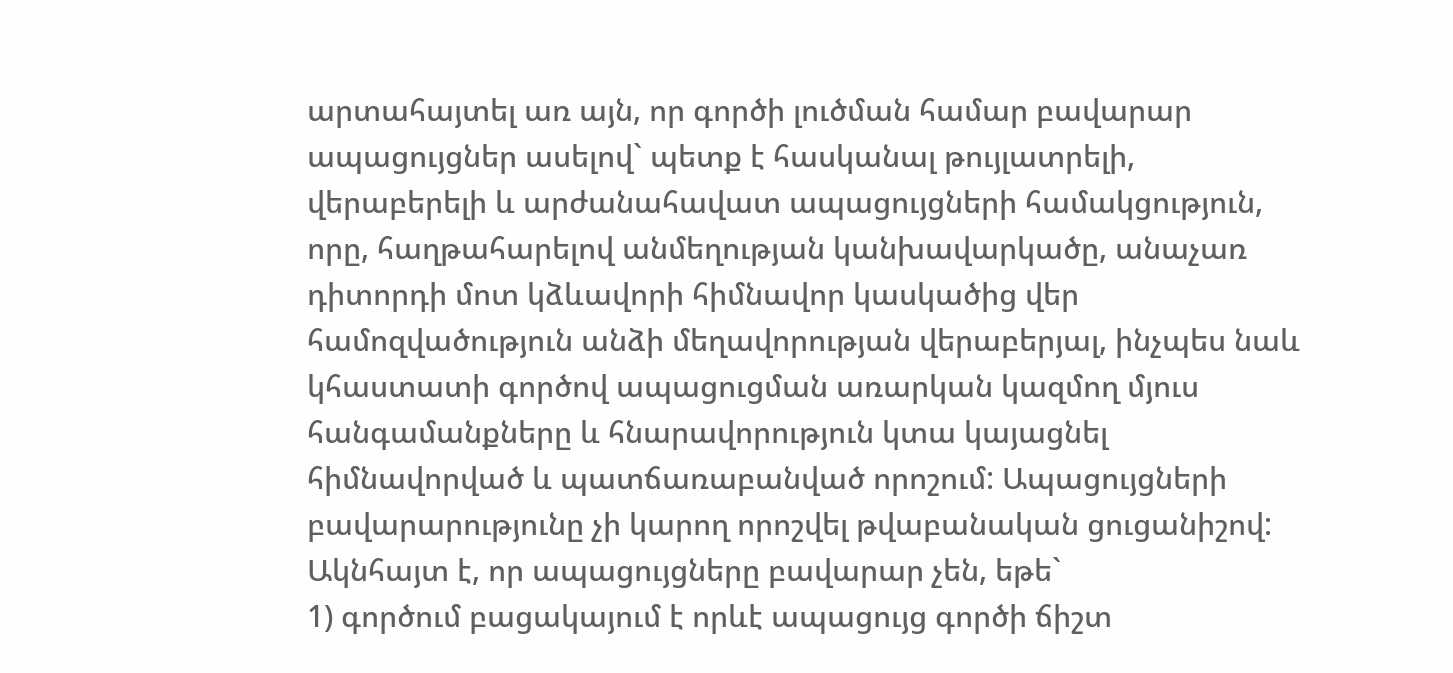արտահայտել առ այն, որ գործի լուծման համար բավարար ապացույցներ ասելով` պետք է հասկանալ թույլատրելի, վերաբերելի և արժանահավատ ապացույցների համակցություն, որը, հաղթահարելով անմեղության կանխավարկածը, անաչառ դիտորդի մոտ կձևավորի հիմնավոր կասկածից վեր համոզվածություն անձի մեղավորության վերաբերյալ, ինչպես նաև կհաստատի գործով ապացուցման առարկան կազմող մյուս հանգամանքները և հնարավորություն կտա կայացնել հիմնավորված և պատճառաբանված որոշում: Ապացույցների բավարարությունը չի կարող որոշվել թվաբանական ցուցանիշով: Ակնհայտ է, որ ապացույցները բավարար չեն, եթե`
1) գործում բացակայում է որևէ ապացույց գործի ճիշտ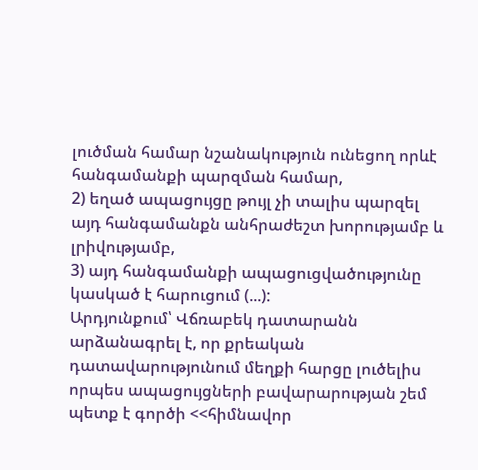լուծման համար նշանակություն ունեցող որևէ հանգամանքի պարզման համար,
2) եղած ապացույցը թույլ չի տալիս պարզել այդ հանգամանքն անհրաժեշտ խորությամբ և լրիվությամբ,
3) այդ հանգամանքի ապացուցվածությունը կասկած է հարուցում (...):
Արդյունքում՝ Վճռաբեկ դատարանն արձանագրել է, որ քրեական դատավարությունում մեղքի հարցը լուծելիս որպես ապացույցների բավարարության շեմ պետք է գործի <<հիմնավոր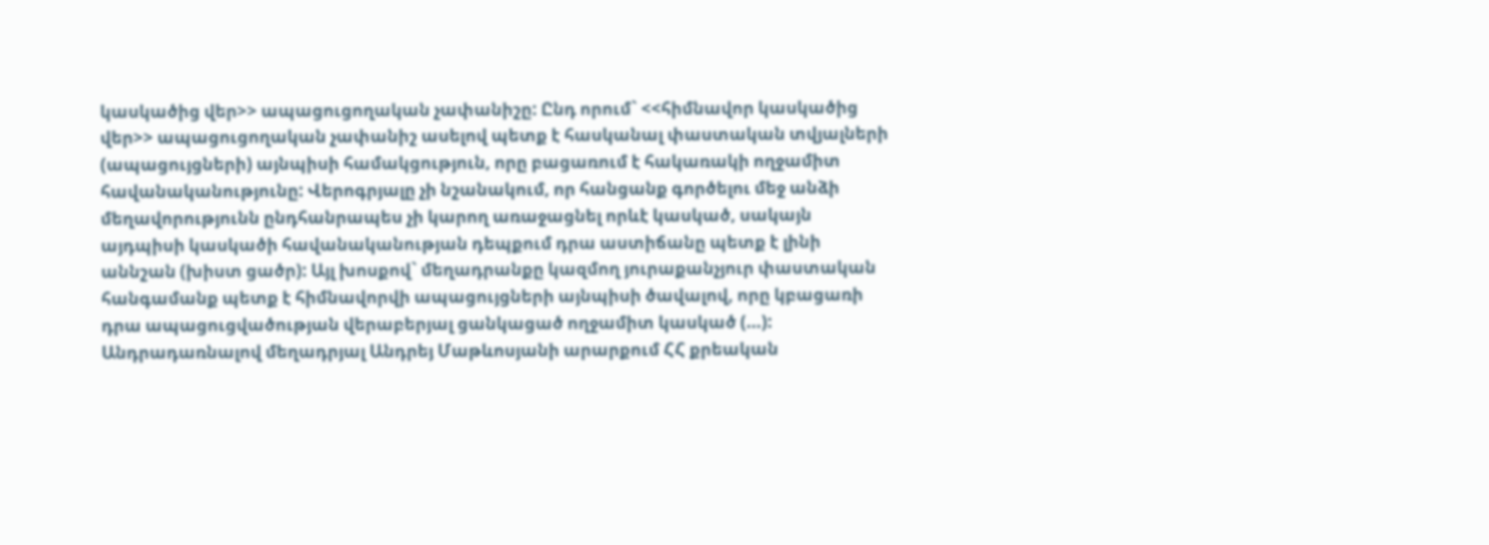կասկածից վեր>> ապացուցողական չափանիշը: Ընդ որում` <<հիմնավոր կասկածից վեր>> ապացուցողական չափանիշ ասելով պետք է հասկանալ փաստական տվյալների (ապացույցների) այնպիսի համակցություն, որը բացառում է հակառակի ողջամիտ հավանականությունը: Վերոգրյալը չի նշանակում, որ հանցանք գործելու մեջ անձի մեղավորությունն ընդհանրապես չի կարող առաջացնել որևէ կասկած, սակայն այդպիսի կասկածի հավանականության դեպքում դրա աստիճանը պետք է լինի աննշան (խիստ ցածր): Այլ խոսքով` մեղադրանքը կազմող յուրաքանչյուր փաստական հանգամանք պետք է հիմնավորվի ապացույցների այնպիսի ծավալով, որը կբացառի դրա ապացուցվածության վերաբերյալ ցանկացած ողջամիտ կասկած (...):
Անդրադառնալով մեղադրյալ Անդրեյ Մաթևոսյանի արարքում ՀՀ քրեական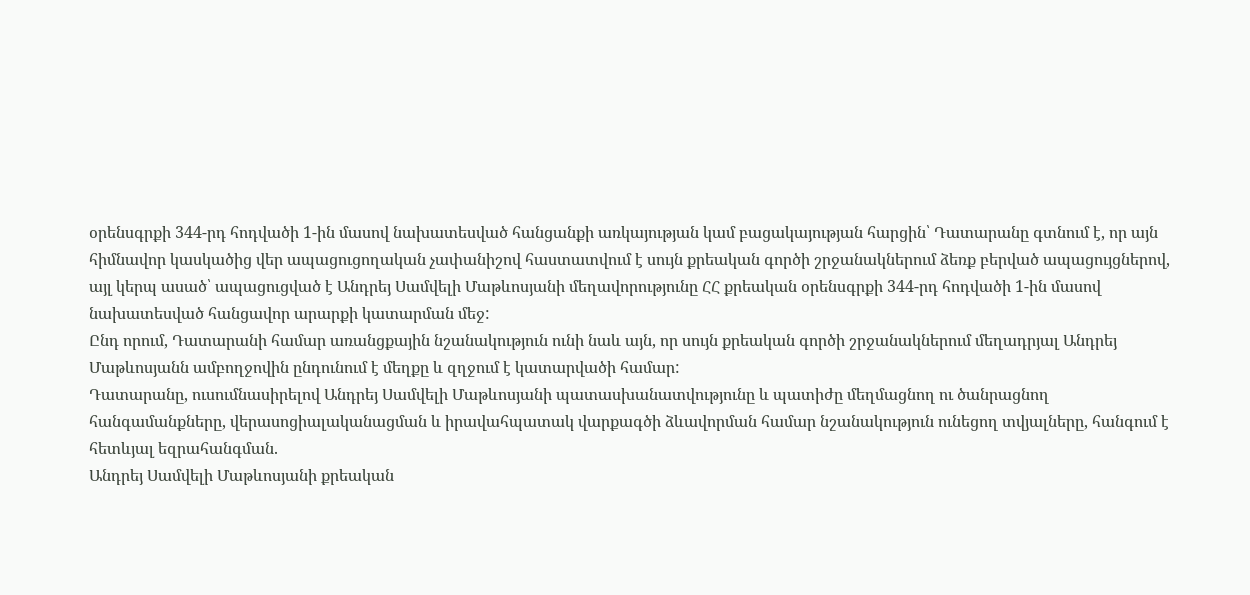օրենսգրքի 344-րդ հոդվածի 1-ին մասով նախատեսված հանցանքի առկայության կամ բացակայության հարցին՝ Դատարանը գտնում է, որ այն հիմնավոր կասկածից վեր ապացուցողական չափանիշով հաստատվում է սույն քրեական գործի շրջանակներում ձեռք բերված ապացույցներով, այլ կերպ ասած՝ ապացուցված է Անդրեյ Սամվելի Մաթևոսյանի մեղավորությունը ՀՀ քրեական օրենսգրքի 344-րդ հոդվածի 1-ին մասով նախատեսված հանցավոր արարքի կատարման մեջ:
Ընդ որում, Դատարանի համար առանցքային նշանակություն ունի նաև այն, որ սույն քրեական գործի շրջանակներում մեղադրյալ Անդրեյ Մաթևոսյանն ամբողջովին ընդունում է մեղքը և զղջում է կատարվածի համար:
Դատարանը, ուսումնասիրելով Անդրեյ Սամվելի Մաթևոսյանի պատասխանատվությունը և պատիժը մեղմացնող ու ծանրացնող հանգամանքները, վերասոցիալականացման և իրավահպատակ վարքագծի ձևավորման համար նշանակություն ունեցող տվյալները, հանգում է հետևյալ եզրահանգման.
Անդրեյ Սամվելի Մաթևոսյանի քրեական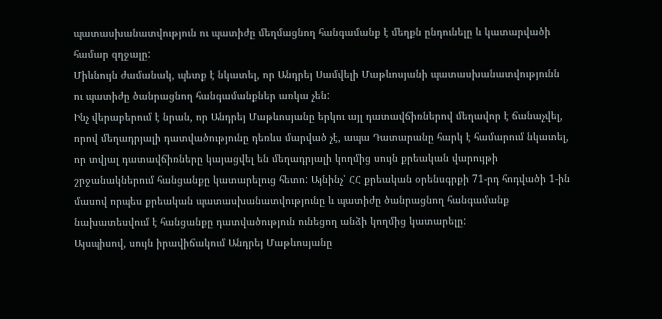պատասխանատվություն ու պատիժը մեղմացնող հանգամանք է մեղքն ընդունելը և կատարվածի համար զղջալը:
Միևնույն ժամանակ, պետք է նկատել, որ Անդրեյ Սամվելի Մաթևոսյանի պատասխանատվությունն ու պատիժը ծանրացնող հանգամանքներ առկա չեն:
Ինչ վերաբերում է նրան, որ Անդրեյ Մաթևոսյանը երկու այլ դատավճիռներով մեղավոր է ճանաչվել, որով մեղադրյալի դատվածությունը դեռևս մարված չէ, ապա Դատարանը հարկ է համարում նկատել, որ տվյալ դատավճիռները կայացվել են մեղադրյալի կողմից սույն քրեական վարույթի շրջանակներում հանցանքը կատարելուց հետո: Այնինչ՝ ՀՀ քրեական օրենսգրքի 71-րդ հոդվածի 1-ին մասով որպես քրեական պատասխանատվությունը և պատիժը ծանրացնող հանգամանք նախատեսվում է հանցանքը դատվածություն ունեցող անձի կողմից կատարելը:
Այսպիսով, սույն իրավիճակում Անդրեյ Մաթևոսյանը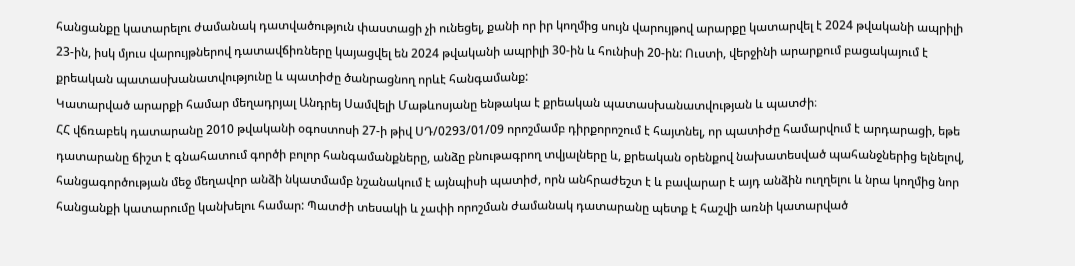հանցանքը կատարելու ժամանակ դատվածություն փաստացի չի ունեցել, քանի որ իր կողմից սույն վարույթով արարքը կատարվել է 2024 թվականի ապրիլի 23-ին, իսկ մյուս վարույթներով դատավճիռները կայացվել են 2024 թվականի ապրիլի 30-ին և հունիսի 20-ին: Ուստի, վերջինի արարքում բացակայում է քրեական պատասխանատվությունը և պատիժը ծանրացնող որևէ հանգամանք:
Կատարված արարքի համար մեղադրյալ Անդրեյ Սամվելի Մաթևոսյանը ենթակա է քրեական պատասխանատվության և պատժի։
ՀՀ վճռաբեկ դատարանը 2010 թվականի օգոստոսի 27-ի թիվ ՍԴ/0293/01/09 որոշմամբ դիրքորոշում է հայտնել, որ պատիժը համարվում է արդարացի, եթե դատարանը ճիշտ է գնահատում գործի բոլոր հանգամանքները, անձը բնութագրող տվյալները և, քրեական օրենքով նախատեսված պահանջներից ելնելով, հանցագործության մեջ մեղավոր անձի նկատմամբ նշանակում է այնպիսի պատիժ, որն անհրաժեշտ է և բավարար է այդ անձին ուղղելու և նրա կողմից նոր հանցանքի կատարումը կանխելու համար: Պատժի տեսակի և չափի որոշման ժամանակ դատարանը պետք է հաշվի առնի կատարված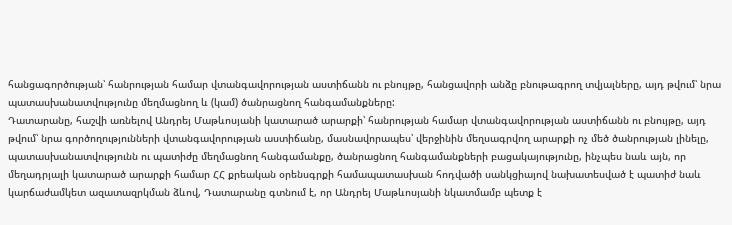հանցագործության՝ հանրության համար վտանգավորության աստիճանն ու բնույթը, հանցավորի անձը բնութագրող տվյալները, այդ թվում՝ նրա պատասխանատվությունը մեղմացնող և (կամ) ծանրացնող հանգամանքները:
Դատարանը, հաշվի առնելով Անդրեյ Մաթևոսյանի կատարած արարքի՝ հանրության համար վտանգավորության աստիճանն ու բնույթը, այդ թվում՝ նրա գործողությունների վտանգավորության աստիճանը, մասնավորապես՝ վերջինին մեղսագրվող արարքի ոչ մեծ ծանրության լինելը, պատասխանատվությունն ու պատիժը մեղմացնող հանգամանքը, ծանրացնող հանգամանքների բացակայությունը, ինչպես նաև այն, որ մեղադրյալի կատարած արարքի համար ՀՀ քրեական օրենսգրքի համապատասխան հոդվածի սանկցիայով նախատեսված է պատիժ նաև կարճաժամկետ ազատազրկման ձևով, Դատարանը գտնում է, որ Անդրեյ Մաթևոսյանի նկատմամբ պետք է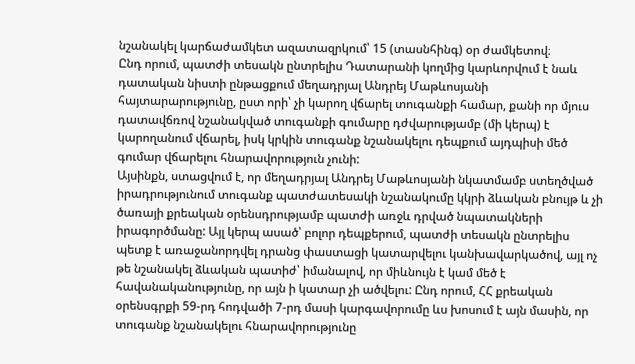նշանակել կարճաժամկետ ազատազրկում՝ 15 (տասնհինգ) օր ժամկետով։
Ընդ որում, պատժի տեսակն ընտրելիս Դատարանի կողմից կարևորվում է նաև դատական նիստի ընթացքում մեղադրյալ Անդրեյ Մաթևոսյանի հայտարարությունը, ըստ որի՝ չի կարող վճարել տուգանքի համար, քանի որ մյուս դատավճռով նշանակված տուգանքի գումարը դժվարությամբ (մի կերպ) է կարողանում վճարել, իսկ կրկին տուգանք նշանակելու դեպքում այդպիսի մեծ գումար վճարելու հնարավորություն չունի:
Այսինքն, ստացվում է, որ մեղադրյալ Անդրեյ Մաթևոսյանի նկատմամբ ստեղծված իրադրությունում տուգանք պատժատեսակի նշանակումը կկրի ձևական բնույթ և չի ծառայի քրեական օրենսդրությամբ պատժի առջև դրված նպատակների իրագործմանը: Այլ կերպ ասած՝ բոլոր դեպքերում, պատժի տեսակն ընտրելիս պետք է առաջանորդվել դրանց փաստացի կատարվելու կանխավարկածով, այլ ոչ թե նշանակել ձևական պատիժ՝ իմանալով, որ միևնույն է կամ մեծ է հավանականությունը, որ այն ի կատար չի ածվելու: Ընդ որում, ՀՀ քրեական օրենսգրքի 59-րդ հոդվածի 7-րդ մասի կարգավորումը ևս խոսում է այն մասին, որ տուգանք նշանակելու հնարավորությունը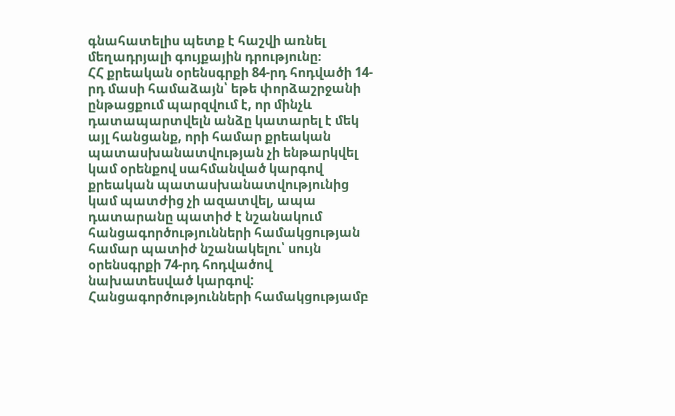գնահատելիս պետք է հաշվի առնել մեղադրյալի գույքային դրությունը։
ՀՀ քրեական օրենսգրքի 84-րդ հոդվածի 14-րդ մասի համաձայն՝ եթե փորձաշրջանի ընթացքում պարզվում է, որ մինչև դատապարտվելն անձը կատարել է մեկ այլ հանցանք, որի համար քրեական պատասխանատվության չի ենթարկվել կամ օրենքով սահմանված կարգով քրեական պատասխանատվությունից կամ պատժից չի ազատվել, ապա դատարանը պատիժ է նշանակում հանցագործությունների համակցության համար պատիժ նշանակելու՝ սույն օրենսգրքի 74-րդ հոդվածով նախատեսված կարգով: Հանցագործությունների համակցությամբ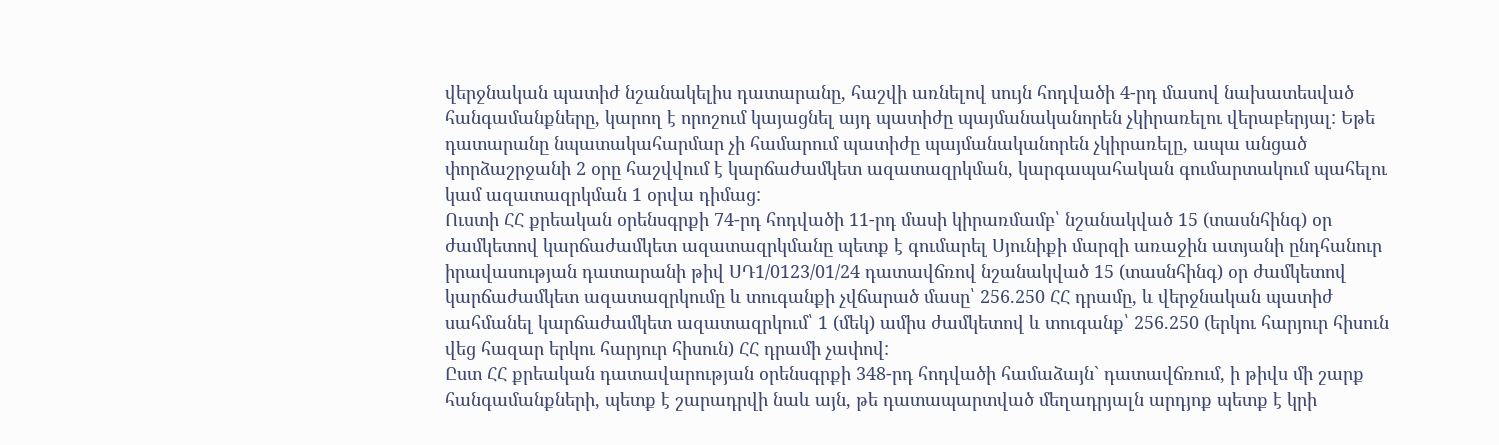վերջնական պատիժ նշանակելիս դատարանը, հաշվի առնելով սույն հոդվածի 4-րդ մասով նախատեսված հանգամանքները, կարող է որոշում կայացնել այդ պատիժը պայմանականորեն չկիրառելու վերաբերյալ: Եթե դատարանը նպատակահարմար չի համարում պատիժը պայմանականորեն չկիրառելը, ապա անցած փորձաշրջանի 2 օրը հաշվվում է կարճաժամկետ ազատազրկման, կարգապահական գումարտակում պահելու կամ ազատազրկման 1 օրվա դիմաց:
Ուստի ՀՀ քրեական օրենսգրքի 74-րդ հոդվածի 11-րդ մասի կիրառմամբ՝ նշանակված 15 (տասնհինգ) օր ժամկետով կարճաժամկետ ազատազրկմանը պետք է գումարել Սյունիքի մարզի առաջին ատյանի ընդհանուր իրավասության դատարանի թիվ ՍԴ1/0123/01/24 դատավճռով նշանակված 15 (տասնհինգ) օր ժամկետով կարճաժամկետ ազատազրկումը և տուգանքի չվճարած մասը՝ 256.250 ՀՀ դրամը, և վերջնական պատիժ սահմանել կարճաժամկետ ազատազրկում՝ 1 (մեկ) ամիս ժամկետով և տուգանք՝ 256.250 (երկու հարյուր հիսուն վեց հազար երկու հարյուր հիսուն) ՀՀ դրամի չափով:
Ըստ ՀՀ քրեական դատավարության օրենսգրքի 348-րդ հոդվածի համաձայն` դատավճռում, ի թիվս մի շարք հանգամանքների, պետք է շարադրվի նաև այն, թե դատապարտված մեղադրյալն արդյոք պետք է կրի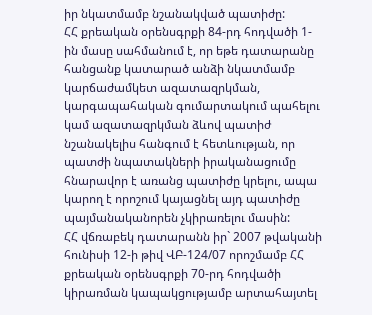իր նկատմամբ նշանակված պատիժը:
ՀՀ քրեական օրենսգրքի 84-րդ հոդվածի 1-ին մասը սահմանում է, որ եթե դատարանը հանցանք կատարած անձի նկատմամբ կարճաժամկետ ազատազրկման, կարգապահական գումարտակում պահելու կամ ազատազրկման ձևով պատիժ նշանակելիս հանգում է հետևության, որ պատժի նպատակների իրականացումը հնարավոր է առանց պատիժը կրելու, ապա կարող է որոշում կայացնել այդ պատիժը պայմանականորեն չկիրառելու մասին:
ՀՀ վճռաբեկ դատարանն իր` 2007 թվականի հունիսի 12-ի թիվ ՎԲ-124/07 որոշմամբ ՀՀ քրեական օրենսգրքի 70-րդ հոդվածի կիրառման կապակցությամբ արտահայտել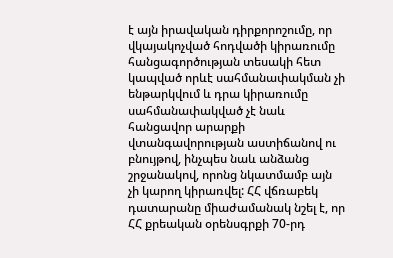է այն իրավական դիրքորոշումը, որ վկայակոչված հոդվածի կիրառումը հանցագործության տեսակի հետ կապված որևէ սահմանափակման չի ենթարկվում և դրա կիրառումը սահմանափակված չէ նաև հանցավոր արարքի վտանգավորության աստիճանով ու բնույթով, ինչպես նաև անձանց շրջանակով, որոնց նկատմամբ այն չի կարող կիրառվել: ՀՀ վճռաբեկ դատարանը միաժամանակ նշել է, որ ՀՀ քրեական օրենսգրքի 70-րդ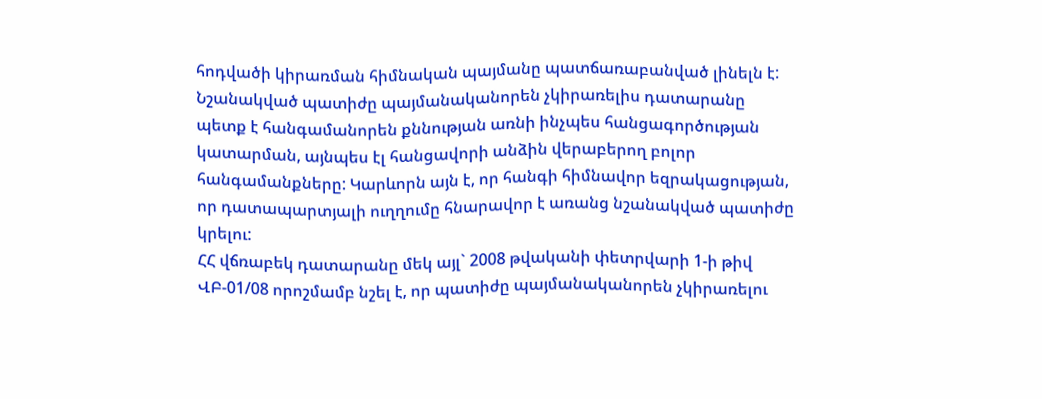հոդվածի կիրառման հիմնական պայմանը պատճառաբանված լինելն է: Նշանակված պատիժը պայմանականորեն չկիրառելիս դատարանը պետք է հանգամանորեն քննության առնի ինչպես հանցագործության կատարման, այնպես էլ հանցավորի անձին վերաբերող բոլոր հանգամանքները: Կարևորն այն է, որ հանգի հիմնավոր եզրակացության, որ դատապարտյալի ուղղումը հնարավոր է առանց նշանակված պատիժը կրելու:
ՀՀ վճռաբեկ դատարանը մեկ այլ` 2008 թվականի փետրվարի 1-ի թիվ ՎԲ-01/08 որոշմամբ նշել է, որ պատիժը պայմանականորեն չկիրառելու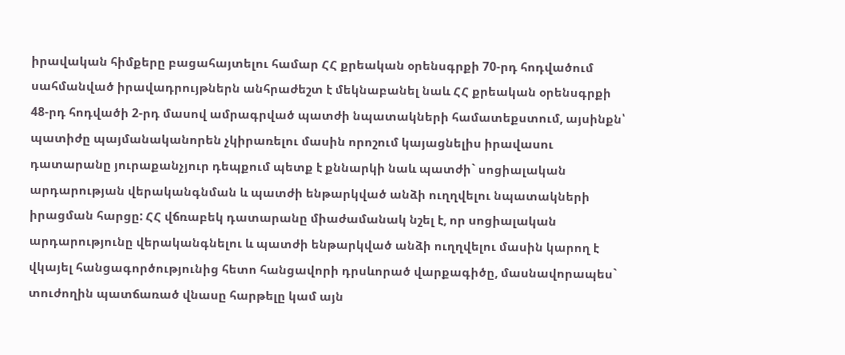իրավական հիմքերը բացահայտելու համար ՀՀ քրեական օրենսգրքի 70-րդ հոդվածում սահմանված իրավադրույթներն անհրաժեշտ է մեկնաբանել նաև ՀՀ քրեական օրենսգրքի 48-րդ հոդվածի 2-րդ մասով ամրագրված պատժի նպատակների համատեքստում, այսինքն՝ պատիժը պայմանականորեն չկիրառելու մասին որոշում կայացնելիս իրավասու դատարանը յուրաքանչյուր դեպքում պետք է քննարկի նաև պատժի` սոցիալական արդարության վերականգնման և պատժի ենթարկված անձի ուղղվելու նպատակների իրացման հարցը: ՀՀ վճռաբեկ դատարանը միաժամանակ նշել է, որ սոցիալական արդարությունը վերականգնելու և պատժի ենթարկված անձի ուղղվելու մասին կարող է վկայել հանցագործությունից հետո հանցավորի դրսևորած վարքագիծը, մասնավորապես` տուժողին պատճառած վնասը հարթելը կամ այն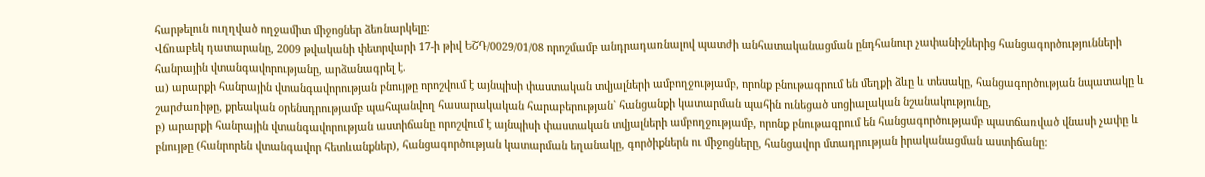հարթելուն ուղղված ողջամիտ միջոցներ ձեռնարկելը:
Վճռաբեկ դատարանը, 2009 թվականի փետրվարի 17-ի թիվ ԵՇԴ/0029/01/08 որոշմամբ անդրադառնալով պատժի անհատականացման ընդհանուր չափանիշներից հանցագործությունների հանրային վտանգավորությանը, արձանագրել է.
ա) արարքի հանրային վտանգավորության բնույթը որոշվում է այնպիսի փաստական տվյալների ամբողջությամբ, որոնք բնութագրում են մեղքի ձևը և տեսակը, հանցագործության նպատակը և շարժառիթը, քրեական օրենսդրությամբ պահպանվող հասարակական հարաբերության` հանցանքի կատարման պահին ունեցած սոցիալական նշանակությունը,
բ) արարքի հանրային վտանգավորության աստիճանը որոշվում է այնպիսի փաստական տվյալների ամբողջությամբ, որոնք բնութագրում են հանցագործությամբ պատճառված վնասի չափը և բնույթը (հանրորեն վտանգավոր հետևանքներ), հանցագործության կատարման եղանակը, գործիքներն ու միջոցները, հանցավոր մտադրության իրականացման աստիճանը: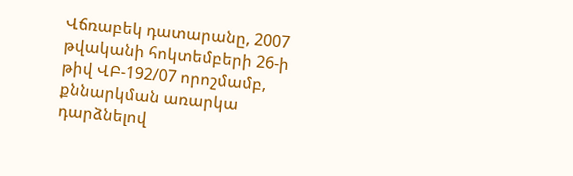Վճռաբեկ դատարանը, 2007 թվականի հոկտեմբերի 26-ի թիվ ՎԲ-192/07 որոշմամբ, քննարկման առարկա դարձնելով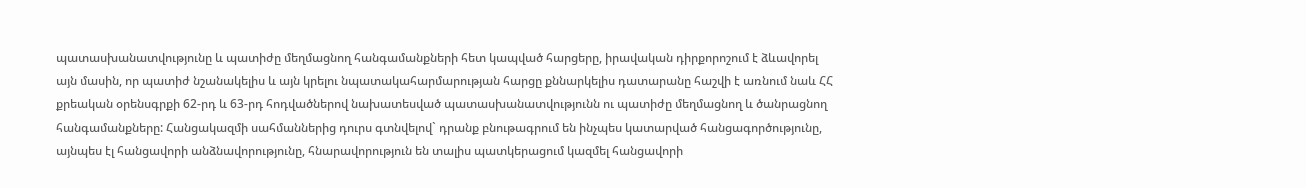պատասխանատվությունը և պատիժը մեղմացնող հանգամանքների հետ կապված հարցերը, իրավական դիրքորոշում է ձևավորել այն մասին, որ պատիժ նշանակելիս և այն կրելու նպատակահարմարության հարցը քննարկելիս դատարանը հաշվի է առնում նաև ՀՀ քրեական օրենսգրքի 62-րդ և 63-րդ հոդվածներով նախատեսված պատասխանատվությունն ու պատիժը մեղմացնող և ծանրացնող հանգամանքները: Հանցակազմի սահմաններից դուրս գտնվելով` դրանք բնութագրում են ինչպես կատարված հանցագործությունը, այնպես էլ հանցավորի անձնավորությունը, հնարավորություն են տալիս պատկերացում կազմել հանցավորի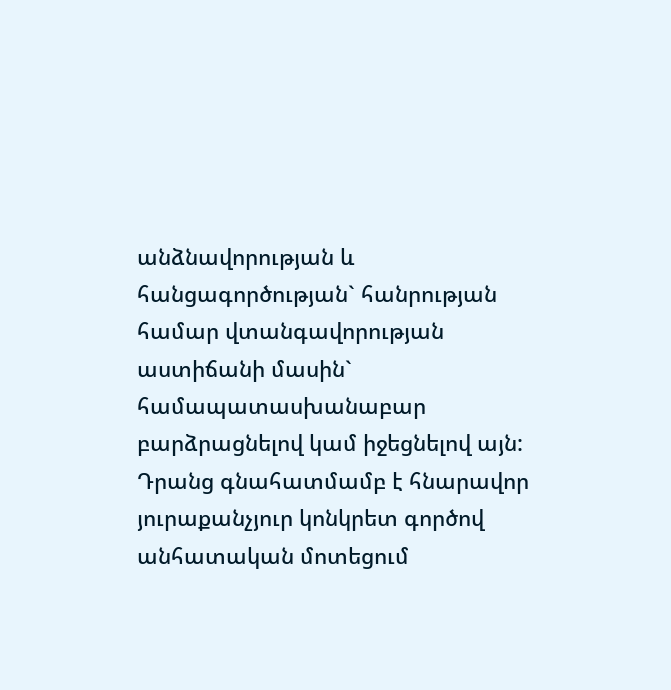անձնավորության և հանցագործության` հանրության համար վտանգավորության աստիճանի մասին` համապատասխանաբար բարձրացնելով կամ իջեցնելով այն: Դրանց գնահատմամբ է հնարավոր յուրաքանչյուր կոնկրետ գործով անհատական մոտեցում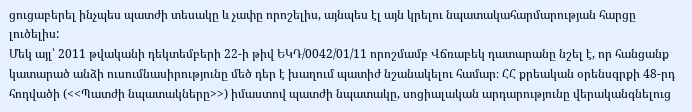ցուցաբերել ինչպես պատժի տեսակը և չափը որոշելիս, այնպես էլ այն կրելու նպատակահարմարության հարցը լուծելիս:
Մեկ այլ՝ 2011 թվականի դեկտեմբերի 22-ի թիվ ԵԿԴ/0042/01/11 որոշմամբ Վճռաբեկ դատարանը նշել է, որ հանցանք կատարած անձի ուսումնասիրությունը մեծ դեր է խաղում պատիժ նշանակելու համար։ ՀՀ քրեական օրենսգրքի 48-րդ հոդվածի (<<Պատժի նպատակները>>) իմաստով պատժի նպատակը, սոցիալական արդարությունը վերականգնելուց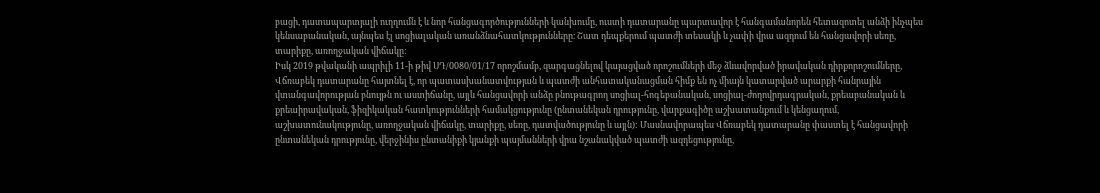բացի, դատապարտյալի ուղղումն է և նոր հանցագործությունների կանխումը, ուստի դատարանը պարտավոր է հանգամանորեն հետազոտել անձի ինչպես կենսաբանական, այնպես էլ սոցիալական առանձնահատկությունները։ Շատ դեպքերում պատժի տեսակի և չափի վրա ազդում են հանցավորի սեռը, տարիքը, առողջական վիճակը:
Իսկ 2019 թվականի ապրիլի 11-ի թիվ ՍԴ/0080/01/17 որոշմամբ, զարգացնելով կայացված որոշումների մեջ ձևավորված իրավական դիրքորոշումները, Վճռաբեկ դատարանը հայտնել է, որ պատասխանատվության և պատժի անհատականացման հիմք են ոչ միայն կատարված արարքի հանրային վտանգավորության բնույթն ու աստիճանը, այլև հանցավորի անձը բնութագրող սոցիալ-հոգեբանական, սոցիալ-ժողովրդագրական, քրեաբանական և քրեաիրավական, ֆիզիկական հատկությունների համակցությունը (ընտանեկան դրությունը, վարքագիծը աշխատանքում և կենցաղում, աշխատունակությունը, առողջական վիճակը, տարիքը, սեռը, դատվածությունը և այլն): Մասնավորապես Վճռաբեկ դատարանը փաստել է հանցավորի ընտանեկան դրությունը, վերջինիս ընտանիքի կյանքի պայմանների վրա նշանակված պատժի ազդեցությունը,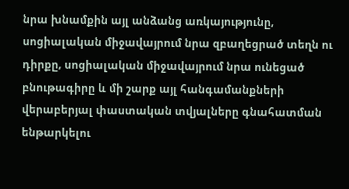նրա խնամքին այլ անձանց առկայությունը, սոցիալական միջավայրում նրա զբաղեցրած տեղն ու դիրքը, սոցիալական միջավայրում նրա ունեցած բնութագիրը և մի շարք այլ հանգամանքների վերաբերյալ փաստական տվյալները գնահատման ենթարկելու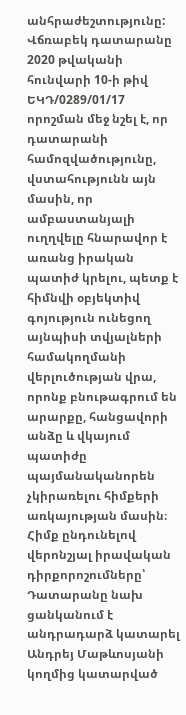անհրաժեշտությունը:
Վճռաբեկ դատարանը 2020 թվականի հունվարի 10-ի թիվ ԵԿԴ/0289/01/17 որոշման մեջ նշել է, որ դատարանի համոզվածությունը, վստահությունն այն մասին, որ ամբաստանյալի ուղղվելը հնարավոր է առանց իրական պատիժ կրելու, պետք է հիմնվի օբյեկտիվ գոյություն ունեցող այնպիսի տվյալների համակողմանի վերլուծության վրա, որոնք բնութագրում են արարքը, հանցավորի անձը և վկայում պատիժը պայմանականորեն չկիրառելու հիմքերի առկայության մասին։
Հիմք ընդունելով վերոնշյալ իրավական դիրքորոշումները՝ Դատարանը նախ ցանկանում է անդրադարձ կատարել Անդրեյ Մաթևոսյանի կողմից կատարված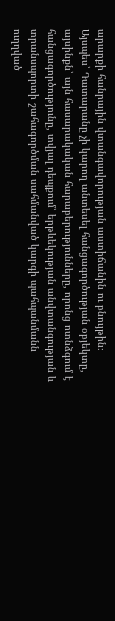արարքի հանրային վտանգավորության աստիճանին ու բնույթին։
Այսպես՝ Դատարանը չի կարող անտեսել հանցագործության օբյեկտը, այսինքն՝ այն հասարակական հարաբերությունները, որոնց ոտնձգում է հանցագործությունը, տվյալ դեպքում՝ երթևեկության անվտանգության և տրանսպորտի շահագործման սահմանված կարգի պահպանմանն ուղղված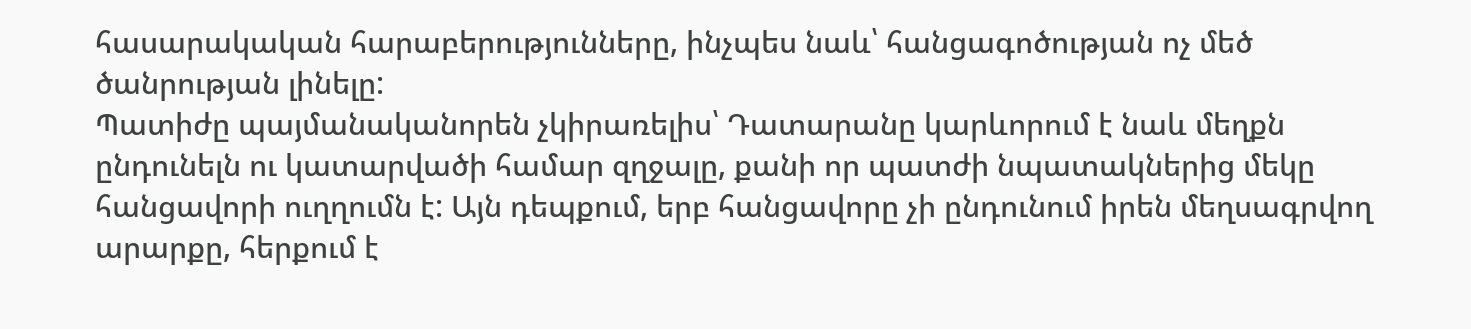հասարակական հարաբերությունները, ինչպես նաև՝ հանցագոծության ոչ մեծ ծանրության լինելը:
Պատիժը պայմանականորեն չկիրառելիս՝ Դատարանը կարևորում է նաև մեղքն ընդունելն ու կատարվածի համար զղջալը, քանի որ պատժի նպատակներից մեկը հանցավորի ուղղումն է: Այն դեպքում, երբ հանցավորը չի ընդունում իրեն մեղսագրվող արարքը, հերքում է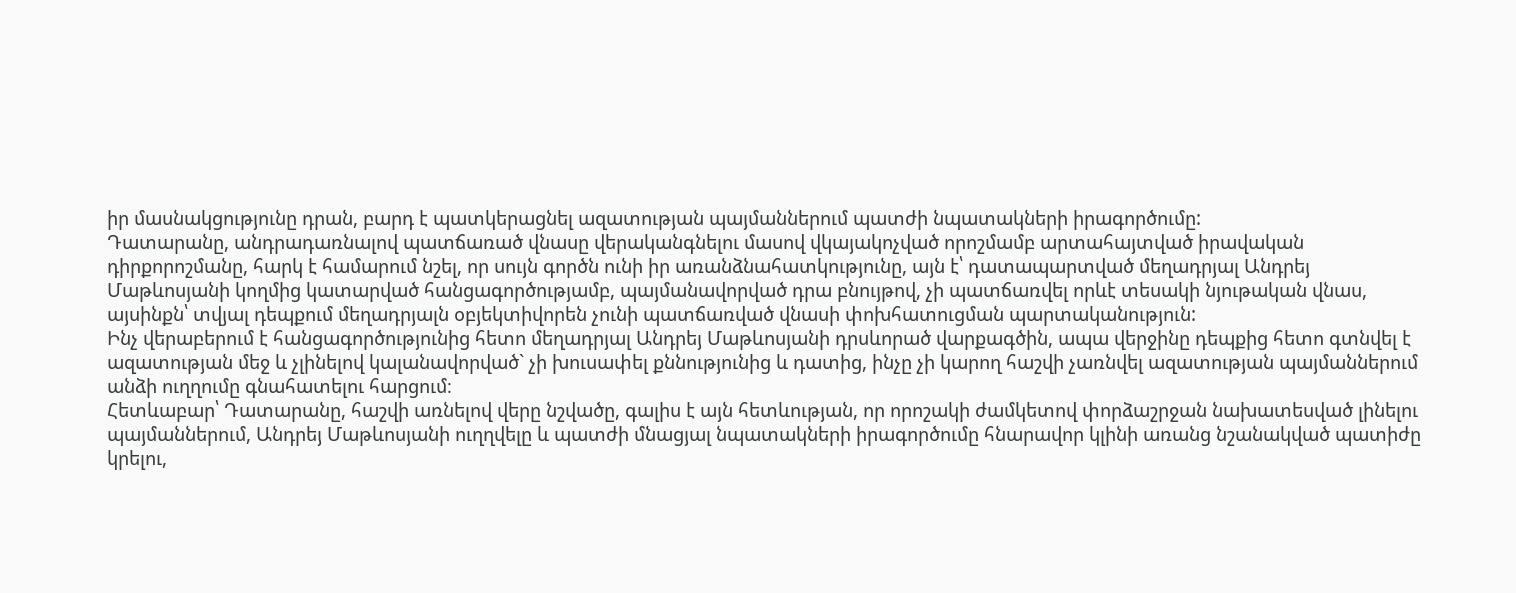իր մասնակցությունը դրան, բարդ է պատկերացնել ազատության պայմաններում պատժի նպատակների իրագործումը:
Դատարանը, անդրադառնալով պատճառած վնասը վերականգնելու մասով վկայակոչված որոշմամբ արտահայտված իրավական դիրքորոշմանը, հարկ է համարում նշել, որ սույն գործն ունի իր առանձնահատկությունը, այն է՝ դատապարտված մեղադրյալ Անդրեյ Մաթևոսյանի կողմից կատարված հանցագործությամբ, պայմանավորված դրա բնույթով, չի պատճառվել որևէ տեսակի նյութական վնաս, այսինքն՝ տվյալ դեպքում մեղադրյալն օբյեկտիվորեն չունի պատճառված վնասի փոխհատուցման պարտականություն:
Ինչ վերաբերում է հանցագործությունից հետո մեղադրյալ Անդրեյ Մաթևոսյանի դրսևորած վարքագծին, ապա վերջինը դեպքից հետո գտնվել է ազատության մեջ և չլինելով կալանավորված` չի խուսափել քննությունից և դատից, ինչը չի կարող հաշվի չառնվել ազատության պայմաններում անձի ուղղումը գնահատելու հարցում։
Հետևաբար՝ Դատարանը, հաշվի առնելով վերը նշվածը, գալիս է այն հետևության, որ որոշակի ժամկետով փորձաշրջան նախատեսված լինելու պայմաններում, Անդրեյ Մաթևոսյանի ուղղվելը և պատժի մնացյալ նպատակների իրագործումը հնարավոր կլինի առանց նշանակված պատիժը կրելու,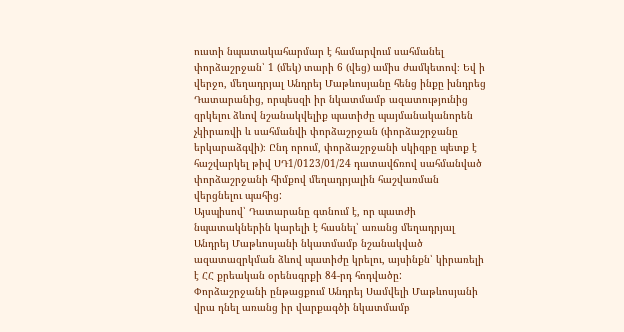ուստի նպատակահարմար է համարվում սահմանել փորձաշրջան՝ 1 (մեկ) տարի 6 (վեց) ամիս ժամկետով։ Եվ ի վերջո, մեղադրյալ Անդրեյ Մաթևոսյանը հենց ինքը խնդրեց Դատարանից, որպեսզի իր նկատմամբ ազատությունից զրկելու ձևով նշանակվելիք պատիժը պայմանականորեն չկիրառվի և սահմանվի փորձաշրջան (փորձաշրջանը երկարաձգվի)։ Ընդ որում, փորձաշրջանի սկիզբը պետք է հաշվարկել թիվ ՍԴ1/0123/01/24 դատավճռով սահմանված փորձաշրջանի հիմքով մեղադրյալին հաշվառման վերցնելու պահից:
Այսպիսով՝ Դատարանը գտնում է, որ պատժի նպատակներին կարելի է հասնել՝ առանց մեղադրյալ Անդրեյ Մաթևոսյանի նկատմամբ նշանակված ազատազրկման ձևով պատիժը կրելու, այսինքն՝ կիրառելի է ՀՀ քրեական օրենսգրքի 84-րդ հոդվածը:
Փորձաշրջանի ընթացքում Անդրեյ Սամվելի Մաթևոսյանի վրա դնել առանց իր վարքագծի նկատմամբ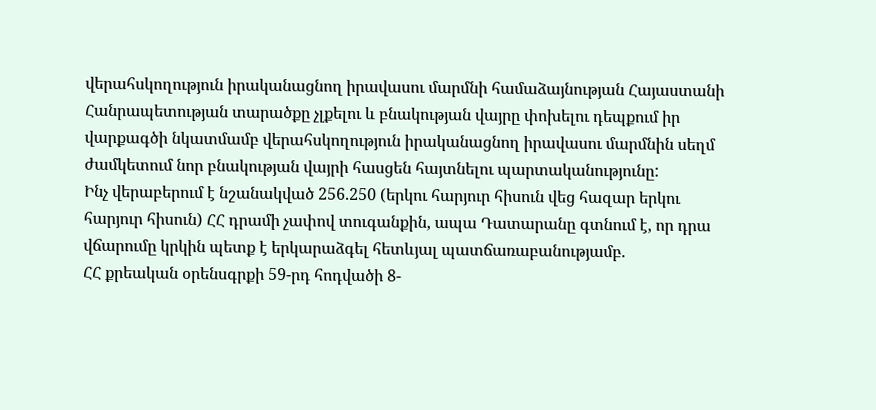վերահսկողություն իրականացնող իրավասու մարմնի համաձայնության Հայաստանի Հանրապետության տարածքը չլքելու և բնակության վայրը փոխելու դեպքում իր վարքագծի նկատմամբ վերահսկողություն իրականացնող իրավասու մարմնին սեղմ ժամկետում նոր բնակության վայրի հասցեն հայտնելու պարտականությունը:
Ինչ վերաբերում է նշանակված 256.250 (երկու հարյուր հիսուն վեց հազար երկու հարյուր հիսուն) ՀՀ դրամի չափով տուգանքին, ապա Դատարանը գտնում է, որ դրա վճարումը կրկին պետք է երկարաձգել հետևյալ պատճառաբանությամբ.
ՀՀ քրեական օրենսգրքի 59-րդ հոդվածի 8-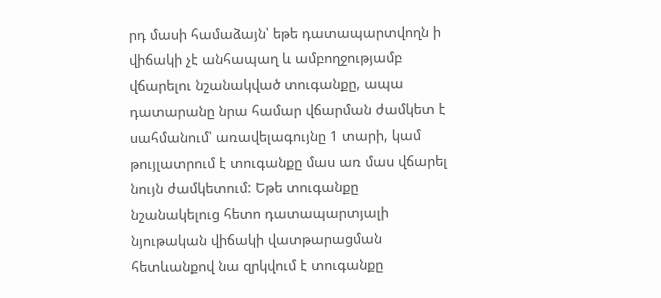րդ մասի համաձայն՝ եթե դատապարտվողն ի վիճակի չէ անհապաղ և ամբողջությամբ վճարելու նշանակված տուգանքը, ապա դատարանը նրա համար վճարման ժամկետ է սահմանում՝ առավելագույնը 1 տարի, կամ թույլատրում է տուգանքը մաս առ մաս վճարել նույն ժամկետում: Եթե տուգանքը նշանակելուց հետո դատապարտյալի նյութական վիճակի վատթարացման հետևանքով նա զրկվում է տուգանքը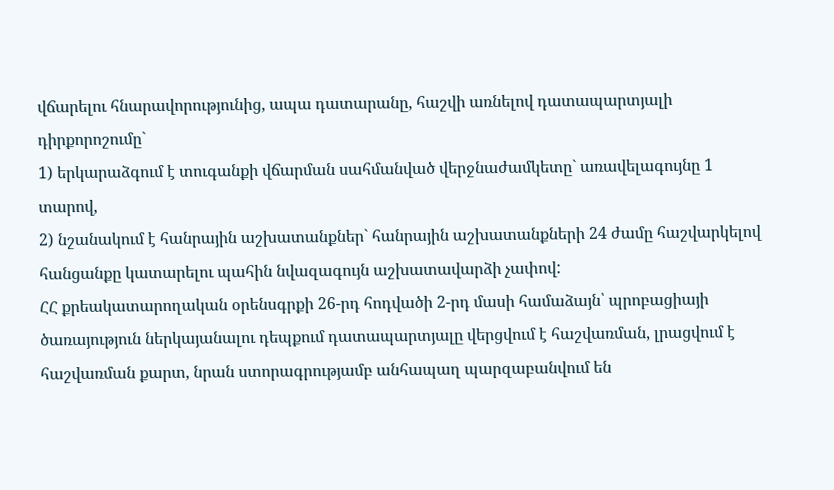վճարելու հնարավորությունից, ապա դատարանը, հաշվի առնելով դատապարտյալի դիրքորոշումը`
1) երկարաձգում է տուգանքի վճարման սահմանված վերջնաժամկետը` առավելագույնը 1 տարով,
2) նշանակում է հանրային աշխատանքներ` հանրային աշխատանքների 24 ժամը հաշվարկելով հանցանքը կատարելու պահին նվազագույն աշխատավարձի չափով:
ՀՀ քրեակատարողական օրենսգրքի 26-րդ հոդվածի 2-րդ մասի համաձայն՝ պրոբացիայի ծառայություն ներկայանալու դեպքում դատապարտյալը վերցվում է հաշվառման, լրացվում է հաշվառման քարտ, նրան ստորագրությամբ անհապաղ պարզաբանվում են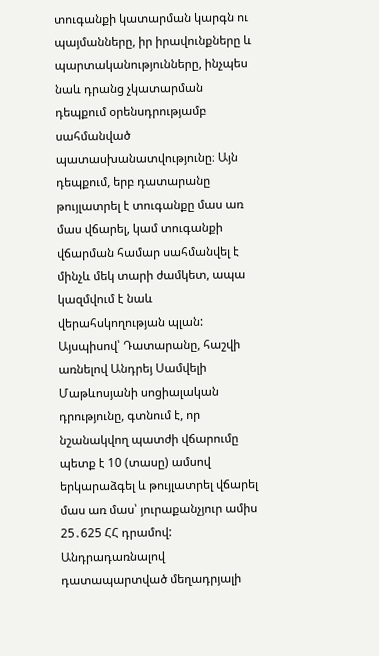տուգանքի կատարման կարգն ու պայմանները, իր իրավունքները և պարտականությունները, ինչպես նաև դրանց չկատարման դեպքում օրենսդրությամբ սահմանված պատասխանատվությունը։ Այն դեպքում, երբ դատարանը թույլատրել է տուգանքը մաս առ մաս վճարել, կամ տուգանքի վճարման համար սահմանվել է մինչև մեկ տարի ժամկետ, ապա կազմվում է նաև վերահսկողության պլան:
Այսպիսով՝ Դատարանը, հաշվի առնելով Անդրեյ Սամվելի Մաթևոսյանի սոցիալական դրությունը, գտնում է, որ նշանակվող պատժի վճարումը պետք է 10 (տասը) ամսով երկարաձգել և թույլատրել վճարել մաս առ մաս՝ յուրաքանչյուր ամիս 25․625 ՀՀ դրամով:
Անդրադառնալով դատապարտված մեղադրյալի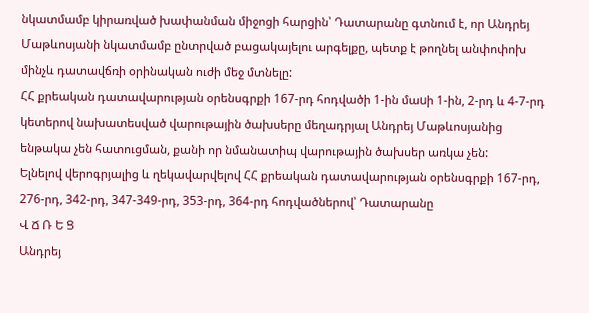նկատմամբ կիրառված խափանման միջոցի հարցին՝ Դատարանը գտնում է, որ Անդրեյ Մաթևոսյանի նկատմամբ ընտրված բացակայելու արգելքը, պետք է թողնել անփոփոխ մինչև դատավճռի օրինական ուժի մեջ մտնելը:
ՀՀ քրեական դատավարության օրենսգրքի 167-րդ հոդվածի 1-ին մաuի 1-ին, 2-րդ և 4-7-րդ կետերով նախատեսված վարութային ծախսերը մեղադրյալ Անդրեյ Մաթևոսյանից ենթակա չեն հատուցման, քանի որ նմանատիպ վարութային ծախսեր առկա չեն:
Ելնելով վերոգրյալից և ղեկավարվելով ՀՀ քրեական դատավարության օրենսգրքի 167-րդ, 276-րդ, 342-րդ, 347-349-րդ, 353-րդ, 364-րդ հոդվածներով՝ Դատարանը
Վ Ճ Ռ Ե Ց
Անդրեյ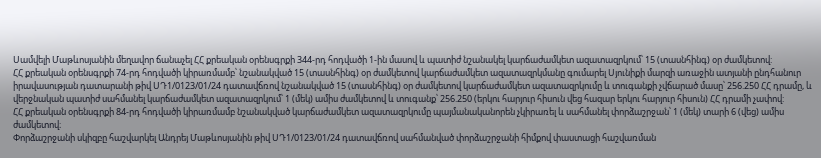Սամվելի Մաթևոսյանին մեղավոր ճանաչել ՀՀ քրեական օրենսգրքի 344-րդ հոդվածի 1-ին մասով և պատիժ նշանակել կարճաժամկետ ազատազրկում՝ 15 (տասնհինգ) օր ժամկետով:
ՀՀ քրեական օրենսգրքի 74-րդ հոդվածի կիրառմամբ՝ նշանակված 15 (տասնհինգ) օր ժամկետով կարճաժամկետ ազատազրկմանը գումարել Սյունիքի մարզի առաջին ատյանի ընդհանուր իրավասության դատարանի թիվ ՍԴ1/0123/01/24 դատավճռով նշանակված 15 (տասնհինգ) օր ժամկետով կարճաժամկետ ազատազրկումը և տուգանքի չվճարած մասը՝ 256.250 ՀՀ դրամը, և վերջնական պատիժ սահմանել կարճաժամկետ ազատազրկում՝ 1 (մեկ) ամիս ժամկետով և տուգանք՝ 256.250 (երկու հարյուր հիսուն վեց հազար երկու հարյուր հիսուն) ՀՀ դրամի չափով:
ՀՀ քրեական օրենսգրքի 84-րդ հոդվածի կիրառմամբ նշանակված կարճաժամկետ ազատազրկումը պայմանականորեն չկիրառել և սահմանել փորձաշրջան՝ 1 (մեկ) տարի 6 (վեց) ամիս ժամկետով։
Փորձաշրջանի սկիզբը հաշվարկել Անդրեյ Մաթևոսյանին թիվ ՍԴ1/0123/01/24 դատավճռով սահմանված փորձաշրջանի հիմքով փաստացի հաշվառման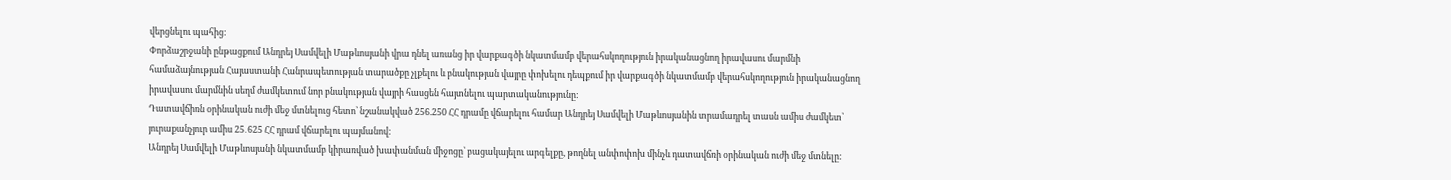վերցնելու պահից:
Փորձաշրջանի ընթացքում Անդրեյ Սամվելի Մաթևոսյանի վրա դնել առանց իր վարքագծի նկատմամբ վերահսկողություն իրականացնող իրավասու մարմնի համաձայնության Հայաստանի Հանրապետության տարածքը չլքելու և բնակության վայրը փոխելու դեպքում իր վարքագծի նկատմամբ վերահսկողություն իրականացնող իրավասու մարմնին սեղմ ժամկետում նոր բնակության վայրի հասցեն հայտնելու պարտականությունը:
Դատավճիռն օրինական ուժի մեջ մտնելուց հետո՝ նշանակված 256.250 ՀՀ դրամը վճարելու համար Անդրեյ Սամվելի Մաթևոսյանին տրամադրել տասն ամիս ժամկետ՝ յուրաքանչյուր ամիս 25․625 ՀՀ դրամ վճարելու պայմանով:
Անդրեյ Սամվելի Մաթևոսյանի նկատմամբ կիրառված խափանման միջոցը՝ բացակայելու արգելքը, թողնել անփոփոխ մինչև դատավճռի օրինական ուժի մեջ մտնելը: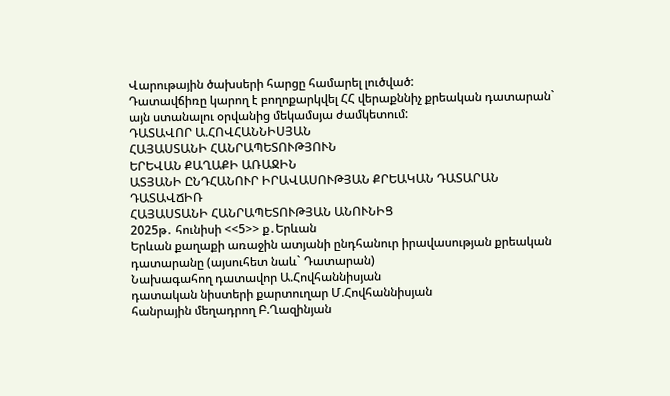Վարութային ծախսերի հարցը համարել լուծված:
Դատավճիռը կարող է բողոքարկվել ՀՀ վերաքննիչ քրեական դատարան` այն ստանալու օրվանից մեկամսյա ժամկետում:
ԴԱՏԱՎՈՐ Ա.ՀՈՎՀԱՆՆԻՍՅԱՆ
ՀԱՅԱՍՏԱՆԻ ՀԱՆՐԱՊԵՏՈՒԹՅՈՒՆ
ԵՐԵՎԱՆ ՔԱՂԱՔԻ ԱՌԱՋԻՆ
ԱՏՅԱՆԻ ԸՆԴՀԱՆՈՒՐ ԻՐԱՎԱՍՈՒԹՅԱՆ ՔՐԵԱԿԱՆ ԴԱՏԱՐԱՆ
ԴԱՏԱՎՃԻՌ
ՀԱՅԱՍՏԱՆԻ ՀԱՆՐԱՊԵՏՈՒԹՅԱՆ ԱՆՈՒՆԻՑ
2025թ․ հունիսի <<5>> ք․Երևան
Երևան քաղաքի առաջին ատյանի ընդհանուր իրավասության քրեական դատարանը (այսուհետ նաև` Դատարան)
Նախագահող դատավոր Ա.Հովհաննիսյան
դատական նիստերի քարտուղար Մ.Հովհաննիսյան
հանրային մեղադրող Բ.Ղազինյան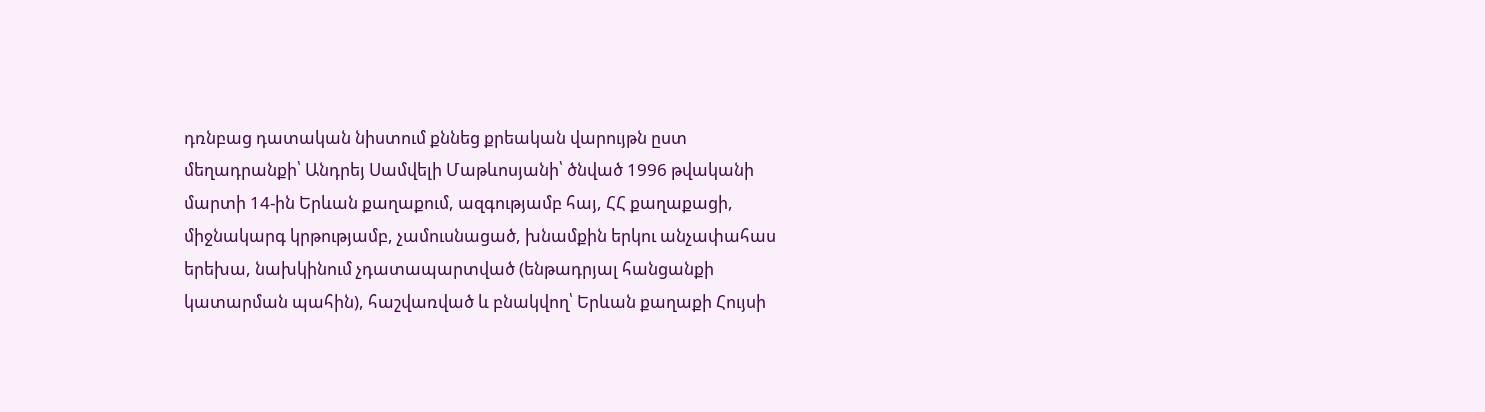դռնբաց դատական նիստում քննեց քրեական վարույթն ըստ մեղադրանքի՝ Անդրեյ Սամվելի Մաթևոսյանի՝ ծնված 1996 թվականի մարտի 14-ին Երևան քաղաքում, ազգությամբ հայ, ՀՀ քաղաքացի, միջնակարգ կրթությամբ, չամուսնացած, խնամքին երկու անչափահաս երեխա, նախկինում չդատապարտված (ենթադրյալ հանցանքի կատարման պահին), հաշվառված և բնակվող՝ Երևան քաղաքի Հույսի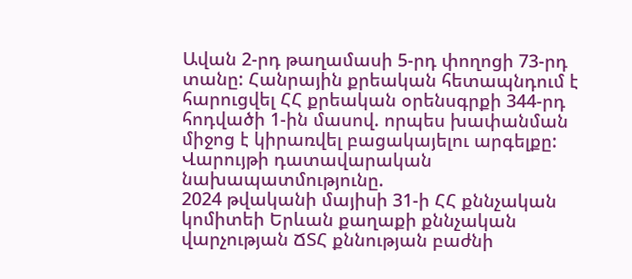Ավան 2-րդ թաղամասի 5-րդ փողոցի 73-րդ տանը: Հանրային քրեական հետապնդում է հարուցվել ՀՀ քրեական օրենսգրքի 344-րդ հոդվածի 1-ին մասով. որպես խափանման միջոց է կիրառվել բացակայելու արգելքը:
Վարույթի դատավարական նախապատմությունը.
2024 թվականի մայիսի 31-ի ՀՀ քննչական կոմիտեի Երևան քաղաքի քննչական վարչության ՃՏՀ քննության բաժնի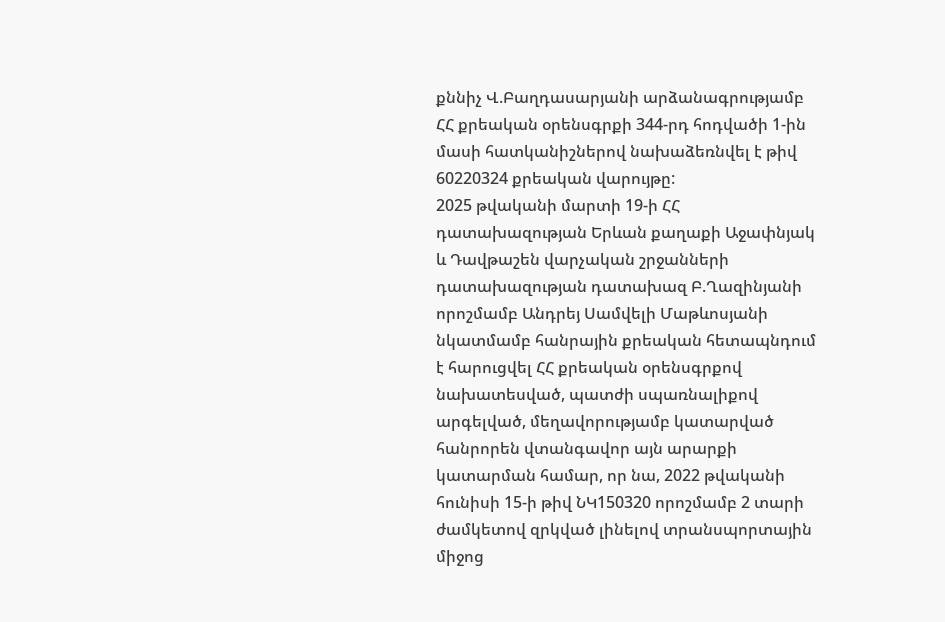քննիչ Վ.Բաղդասարյանի արձանագրությամբ ՀՀ քրեական օրենսգրքի 344-րդ հոդվածի 1-ին մասի հատկանիշներով նախաձեռնվել է թիվ 60220324 քրեական վարույթը:
2025 թվականի մարտի 19-ի ՀՀ դատախազության Երևան քաղաքի Աջափնյակ և Դավթաշեն վարչական շրջանների դատախազության դատախազ Բ.Ղազինյանի որոշմամբ Անդրեյ Սամվելի Մաթևոսյանի նկատմամբ հանրային քրեական հետապնդում է հարուցվել ՀՀ քրեական օրենսգրքով նախատեսված, պատժի սպառնալիքով արգելված, մեղավորությամբ կատարված հանրորեն վտանգավոր այն արարքի կատարման համար, որ նա, 2022 թվականի հունիսի 15-ի թիվ ՆԿ150320 որոշմամբ 2 տարի ժամկետով զրկված լինելով տրանսպորտային միջոց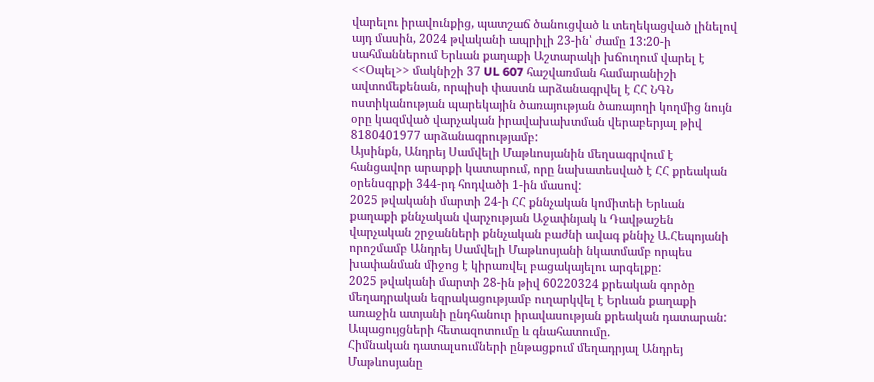վարելու իրավունքից, պատշաճ ծանուցված և տեղեկացված լինելով այդ մասին, 2024 թվականի ապրիլի 23-ին՝ ժամը 13:20-ի սահմաններում Երևան քաղաքի Աշտարակի խճուղում վարել է <<Օպել>> մակնիշի 37 UL 607 հաշվառման համարանիշի ավտոմեքենան, որպիսի փաստն արձանագրվել է ՀՀ ՆԳՆ ոստիկանության պարեկային ծառայության ծառայողի կողմից նույն օրը կազմված վարչական իրավախախտման վերաբերյալ թիվ 8180401977 արձանագրությամբ:
Այսինքն, Անդրեյ Սամվելի Մաթևոսյանին մեղսագրվում է հանցավոր արարքի կատարում, որը նախատեսված է ՀՀ քրեական օրենսգրքի 344-րդ հոդվածի 1-ին մասով:
2025 թվականի մարտի 24-ի ՀՀ քննչական կոմիտեի Երևան քաղաքի քննչական վարչության Աջափնյակ և Դավթաշեն վարչական շրջանների քննչական բաժնի ավագ քննիչ Ա.Հեպոյանի որոշմամբ Անդրեյ Սամվելի Մաթևոսյանի նկատմամբ որպես խափանման միջոց է կիրառվել բացակայելու արգելքը:
2025 թվականի մարտի 28-ին թիվ 60220324 քրեական գործը մեղադրական եզրակացությամբ ուղարկվել է Երևան քաղաքի առաջին ատյանի ընդհանուր իրավասության քրեական դատարան:
Ապացույցների հետազոտումը և գնահատումը.
Հիմնական դատալսումների ընթացքում մեղադրյալ Անդրեյ Մաթևոսյանը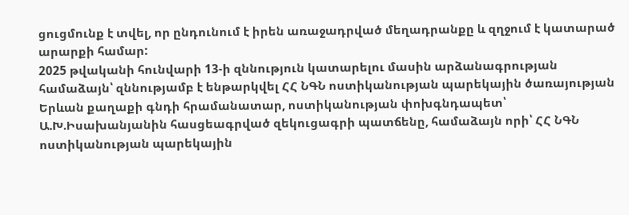ցուցմունք է տվել, որ ընդունում է իրեն առաջադրված մեղադրանքը և զղջում է կատարած արարքի համար:
2025 թվականի հունվարի 13-ի զննություն կատարելու մասին արձանագրության համաձայն՝ զննությամբ է ենթարկվել ՀՀ ՆԳՆ ոստիկանության պարեկային ծառայության Երևան քաղաքի գնդի հրամանատար, ոստիկանության փոխգնդապետ՝ Ա.Խ.Իսախանյանին հասցեագրված զեկուցագրի պատճենը, համաձայն որի՝ ՀՀ ՆԳՆ ոստիկանության պարեկային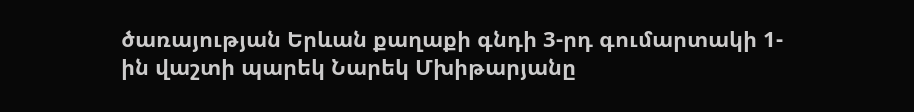ծառայության Երևան քաղաքի գնդի 3-րդ գումարտակի 1-ին վաշտի պարեկ Նարեկ Մխիթարյանը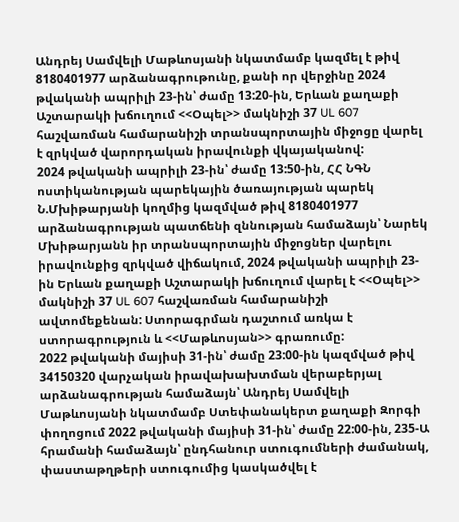Անդրեյ Սամվելի Մաթևոսյանի նկատմամբ կազմել է թիվ 8180401977 արձանագրութունը, քանի որ վերջինը 2024 թվականի ապրիլի 23-ին՝ ժամը 13:20-ին, Երևան քաղաքի Աշտարակի խճուղում <<Օպել>> մակնիշի 37 UL 607 հաշվառման համարանիշի տրանսպորտային միջոցը վարել է զրկված վարորդական իրավունքի վկայականով:
2024 թվականի ապրիլի 23-ին՝ ժամը 13:50-ին, ՀՀ ՆԳՆ ոստիկանության պարեկային ծառայության պարեկ Ն.Մխիթարյանի կողմից կազմված թիվ 8180401977 արձանագրության պատճենի զննության համաձայն՝ Նարեկ Մխիթարյանն իր տրանսպորտային միջոցներ վարելու իրավունքից զրկված վիճակում, 2024 թվականի ապրիլի 23-ին Երևան քաղաքի Աշտարակի խճուղում վարել է <<Օպել>> մակնիշի 37 UL 607 հաշվառման համարանիշի ավտոմեքենան: Ստորագրման դաշտում առկա է ստորագրություն և <<Մաթևոսյան>> գրառումը:
2022 թվականի մայիսի 31-ին՝ ժամը 23:00-ին կազմված թիվ 34150320 վարչական իրավախախտման վերաբերյալ արձանագրության համաձայն՝ Անդրեյ Սամվելի Մաթևոսյանի նկատմամբ Ստեփանակերտ քաղաքի Զորգի փողոցում 2022 թվականի մայիսի 31-ին՝ ժամը 22:00-ին, 235-Ա հրամանի համաձայն՝ ընդհանուր ստուգումների ժամանակ, փաստաթղթերի ստուգումից կասկածվել է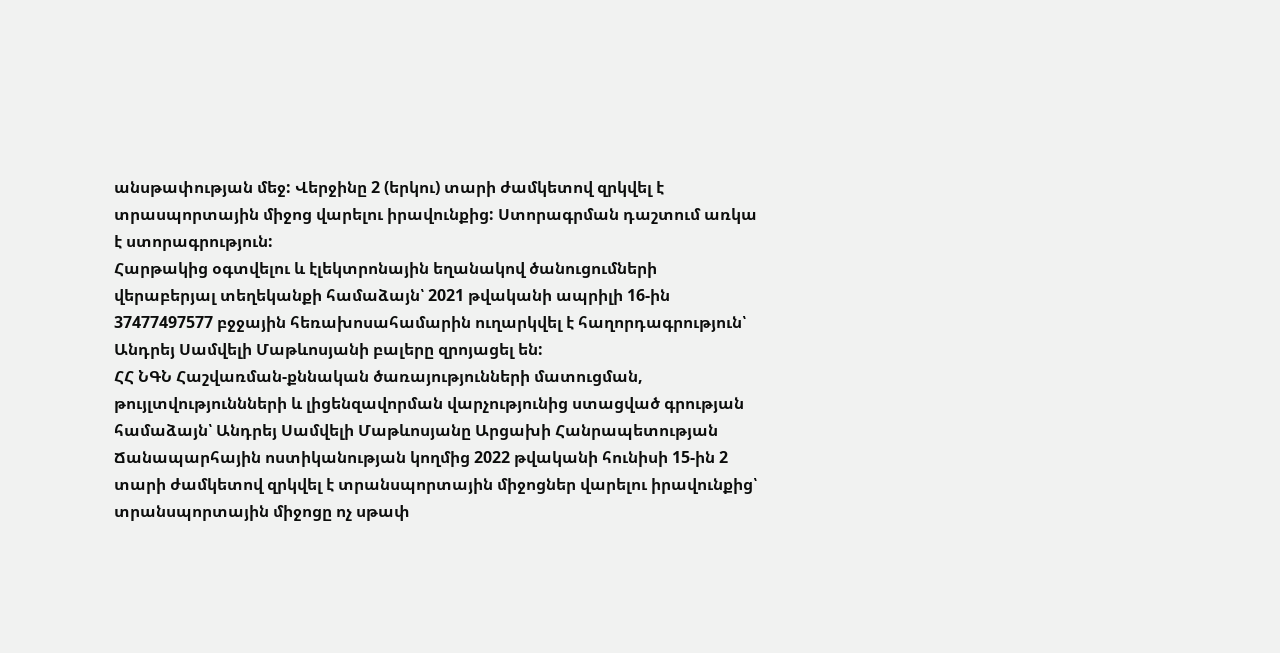անսթափության մեջ: Վերջինը 2 (երկու) տարի ժամկետով զրկվել է տրասպորտային միջոց վարելու իրավունքից: Ստորագրման դաշտում առկա է ստորագրություն:
Հարթակից օգտվելու և էլեկտրոնային եղանակով ծանուցումների վերաբերյալ տեղեկանքի համաձայն՝ 2021 թվականի ապրիլի 16-ին 37477497577 բջջային հեռախոսահամարին ուղարկվել է հաղորդագրություն՝ Անդրեյ Սամվելի Մաթևոսյանի բալերը զրոյացել են:
ՀՀ ՆԳՆ Հաշվառման-քննական ծառայությունների մատուցման, թույլտվություննների և լիցենզավորման վարչությունից ստացված գրության համաձայն՝ Անդրեյ Սամվելի Մաթևոսյանը Արցախի Հանրապետության Ճանապարհային ոստիկանության կողմից 2022 թվականի հունիսի 15-ին 2 տարի ժամկետով զրկվել է տրանսպորտային միջոցներ վարելու իրավունքից՝ տրանսպորտային միջոցը ոչ սթափ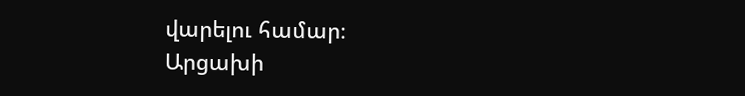վարելու համար։
Արցախի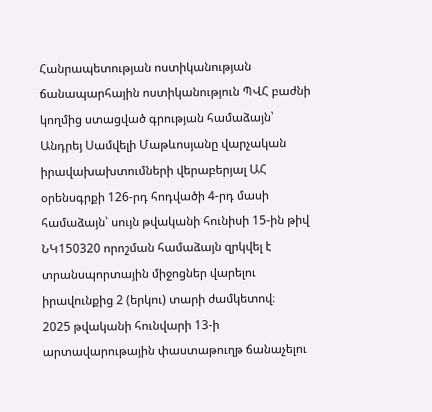Հանրապետության ոստիկանության ճանապարհային ոստիկանություն ՊՎՀ բաժնի կողմից ստացված գրության համաձայն՝ Անդրեյ Սամվելի Մաթևոսյանը վարչական իրավախախտումների վերաբերյալ ԱՀ օրենսգրքի 126-րդ հոդվածի 4-րդ մասի համաձայն՝ սույն թվականի հունիսի 15-ին թիվ ՆԿ150320 որոշման համաձայն զրկվել է տրանսպորտային միջոցներ վարելու իրավունքից 2 (երկու) տարի ժամկետով։
2025 թվականի հունվարի 13-ի արտավարութային փաստաթուղթ ճանաչելու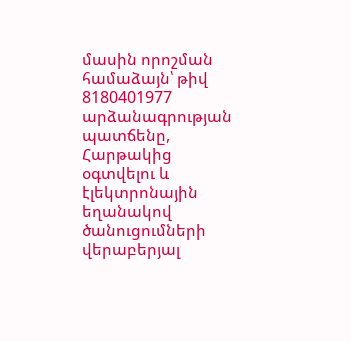մասին որոշման համաձայն՝ թիվ 8180401977 արձանագրության պատճենը, Հարթակից օգտվելու և էլեկտրոնային եղանակով ծանուցումների վերաբերյալ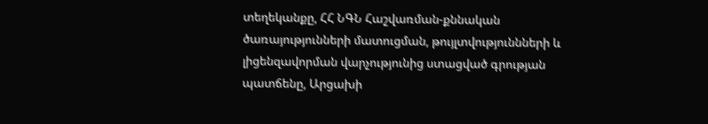տեղեկանքը, ՀՀ ՆԳՆ Հաշվառման-քննական ծառայությունների մատուցման, թույլտվություննների և լիցենզավորման վարչությունից ստացված գրության պատճենը, Արցախի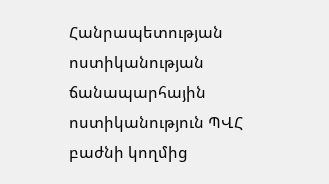Հանրապետության ոստիկանության ճանապարհային ոստիկանություն ՊՎՀ բաժնի կողմից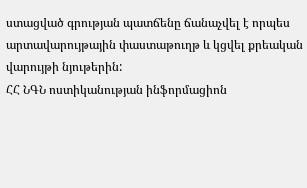ստացված գրության պատճենը ճանաչվել է որպես արտավարույթային փաստաթուղթ և կցվել քրեական վարույթի նյութերին:
ՀՀ ՆԳՆ ոստիկանության ինֆորմացիոն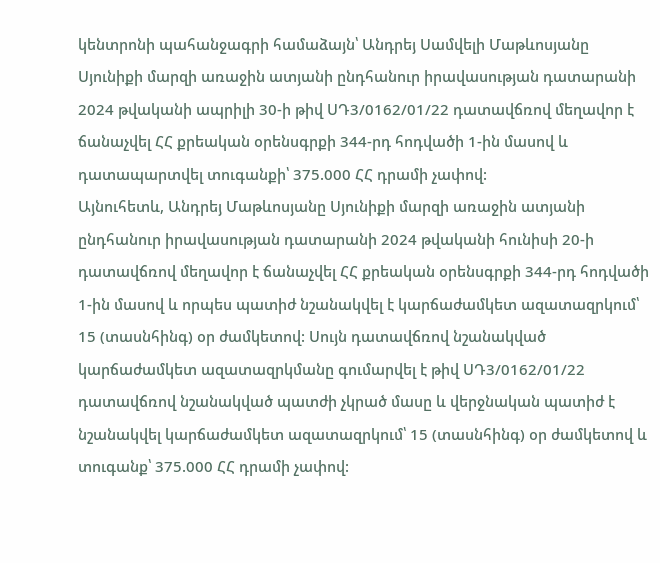կենտրոնի պահանջագրի համաձայն՝ Անդրեյ Սամվելի Մաթևոսյանը Սյունիքի մարզի առաջին ատյանի ընդհանուր իրավասության դատարանի 2024 թվականի ապրիլի 30-ի թիվ ՍԴ3/0162/01/22 դատավճռով մեղավոր է ճանաչվել ՀՀ քրեական օրենսգրքի 344-րդ հոդվածի 1-ին մասով և դատապարտվել տուգանքի՝ 375.000 ՀՀ դրամի չափով:
Այնուհետև, Անդրեյ Մաթևոսյանը Սյունիքի մարզի առաջին ատյանի ընդհանուր իրավասության դատարանի 2024 թվականի հունիսի 20-ի դատավճռով մեղավոր է ճանաչվել ՀՀ քրեական օրենսգրքի 344-րդ հոդվածի 1-ին մասով և որպես պատիժ նշանակվել է կարճաժամկետ ազատազրկում՝ 15 (տասնհինգ) օր ժամկետով: Սույն դատավճռով նշանակված կարճաժամկետ ազատազրկմանը գումարվել է թիվ ՍԴ3/0162/01/22 դատավճռով նշանակված պատժի չկրած մասը և վերջնական պատիժ է նշանակվել կարճաժամկետ ազատազրկում՝ 15 (տասնհինգ) օր ժամկետով և տուգանք՝ 375.000 ՀՀ դրամի չափով: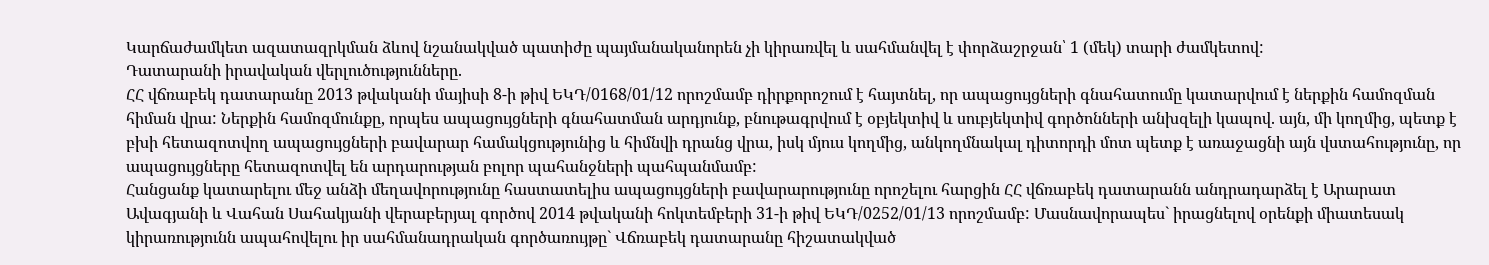Կարճաժամկետ ազատազրկման ձևով նշանակված պատիժը պայմանականորեն չի կիրառվել և սահմանվել է փորձաշրջան՝ 1 (մեկ) տարի ժամկետով:
Դատարանի իրավական վերլուծությունները.
ՀՀ վճռաբեկ դատարանը 2013 թվականի մայիսի 8-ի թիվ ԵԿԴ/0168/01/12 որոշմամբ դիրքորոշում է հայտնել, որ ապացույցների գնահատումը կատարվում է ներքին համոզման հիման վրա: Ներքին համոզմունքը, որպես ապացույցների գնահատման արդյունք, բնութագրվում է օբյեկտիվ և սուբյեկտիվ գործոնների անխզելի կապով. այն, մի կողմից, պետք է բխի հետազոտվող ապացույցների բավարար համակցությունից և հիմնվի դրանց վրա, իսկ մյուս կողմից, անկողմնակալ դիտորդի մոտ պետք է առաջացնի այն վստահությունը, որ ապացույցները հետազոտվել են արդարության բոլոր պահանջների պահպանմամբ:
Հանցանք կատարելու մեջ անձի մեղավորությունը հաստատելիս ապացույցների բավարարությունը որոշելու հարցին ՀՀ վճռաբեկ դատարանն անդրադարձել է Արարատ Ավագյանի և Վահան Սահակյանի վերաբերյալ գործով 2014 թվականի հոկտեմբերի 31-ի թիվ ԵԿԴ/0252/01/13 որոշմամբ: Մասնավորապես` իրացնելով օրենքի միատեսակ կիրառությունն ապահովելու իր սահմանադրական գործառույթը` Վճռաբեկ դատարանը հիշատակված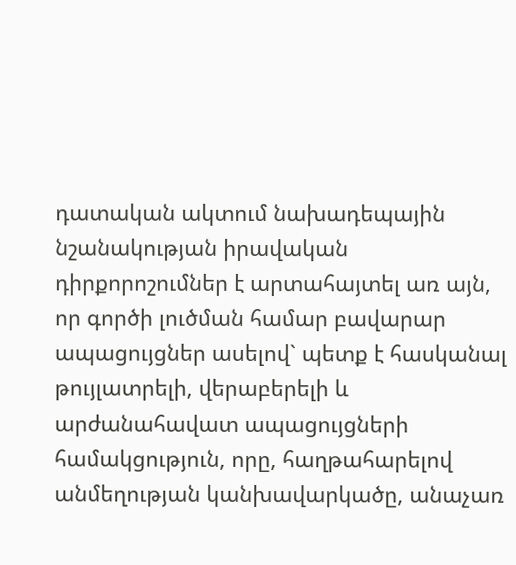դատական ակտում նախադեպային նշանակության իրավական դիրքորոշումներ է արտահայտել առ այն, որ գործի լուծման համար բավարար ապացույցներ ասելով` պետք է հասկանալ թույլատրելի, վերաբերելի և արժանահավատ ապացույցների համակցություն, որը, հաղթահարելով անմեղության կանխավարկածը, անաչառ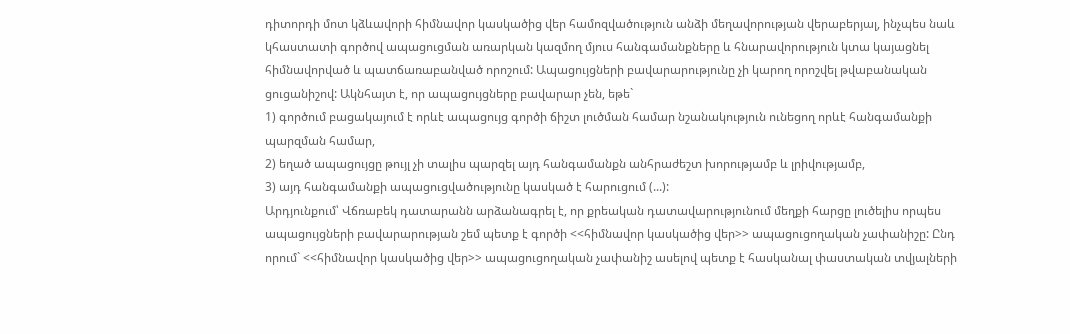դիտորդի մոտ կձևավորի հիմնավոր կասկածից վեր համոզվածություն անձի մեղավորության վերաբերյալ, ինչպես նաև կհաստատի գործով ապացուցման առարկան կազմող մյուս հանգամանքները և հնարավորություն կտա կայացնել հիմնավորված և պատճառաբանված որոշում: Ապացույցների բավարարությունը չի կարող որոշվել թվաբանական ցուցանիշով: Ակնհայտ է, որ ապացույցները բավարար չեն, եթե`
1) գործում բացակայում է որևէ ապացույց գործի ճիշտ լուծման համար նշանակություն ունեցող որևէ հանգամանքի պարզման համար,
2) եղած ապացույցը թույլ չի տալիս պարզել այդ հանգամանքն անհրաժեշտ խորությամբ և լրիվությամբ,
3) այդ հանգամանքի ապացուցվածությունը կասկած է հարուցում (...):
Արդյունքում՝ Վճռաբեկ դատարանն արձանագրել է, որ քրեական դատավարությունում մեղքի հարցը լուծելիս որպես ապացույցների բավարարության շեմ պետք է գործի <<հիմնավոր կասկածից վեր>> ապացուցողական չափանիշը: Ընդ որում` <<հիմնավոր կասկածից վեր>> ապացուցողական չափանիշ ասելով պետք է հասկանալ փաստական տվյալների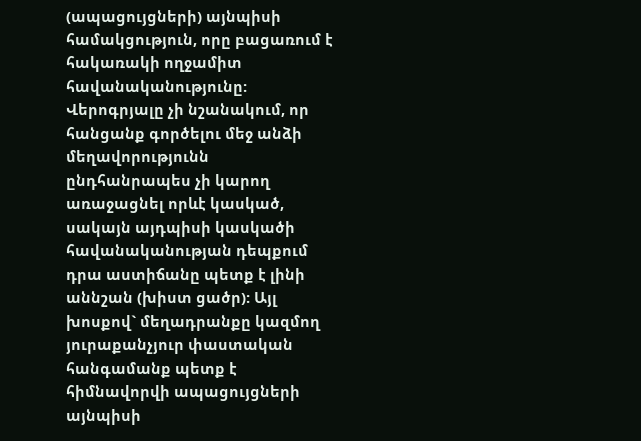(ապացույցների) այնպիսի համակցություն, որը բացառում է հակառակի ողջամիտ հավանականությունը: Վերոգրյալը չի նշանակում, որ հանցանք գործելու մեջ անձի մեղավորությունն ընդհանրապես չի կարող առաջացնել որևէ կասկած, սակայն այդպիսի կասկածի հավանականության դեպքում դրա աստիճանը պետք է լինի աննշան (խիստ ցածր): Այլ խոսքով` մեղադրանքը կազմող յուրաքանչյուր փաստական հանգամանք պետք է հիմնավորվի ապացույցների այնպիսի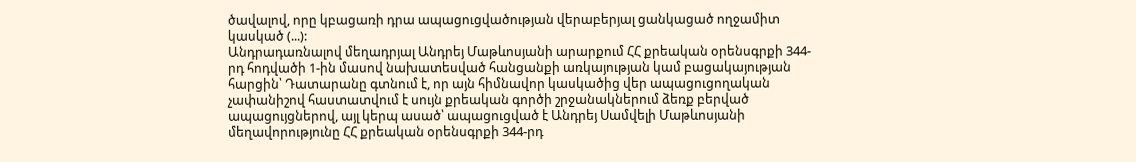ծավալով, որը կբացառի դրա ապացուցվածության վերաբերյալ ցանկացած ողջամիտ կասկած (...):
Անդրադառնալով մեղադրյալ Անդրեյ Մաթևոսյանի արարքում ՀՀ քրեական օրենսգրքի 344-րդ հոդվածի 1-ին մասով նախատեսված հանցանքի առկայության կամ բացակայության հարցին՝ Դատարանը գտնում է, որ այն հիմնավոր կասկածից վեր ապացուցողական չափանիշով հաստատվում է սույն քրեական գործի շրջանակներում ձեռք բերված ապացույցներով, այլ կերպ ասած՝ ապացուցված է Անդրեյ Սամվելի Մաթևոսյանի մեղավորությունը ՀՀ քրեական օրենսգրքի 344-րդ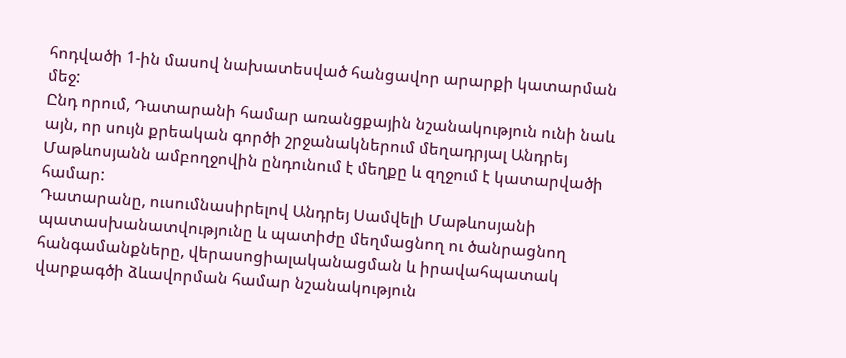հոդվածի 1-ին մասով նախատեսված հանցավոր արարքի կատարման մեջ:
Ընդ որում, Դատարանի համար առանցքային նշանակություն ունի նաև այն, որ սույն քրեական գործի շրջանակներում մեղադրյալ Անդրեյ Մաթևոսյանն ամբողջովին ընդունում է մեղքը և զղջում է կատարվածի համար:
Դատարանը, ուսումնասիրելով Անդրեյ Սամվելի Մաթևոսյանի պատասխանատվությունը և պատիժը մեղմացնող ու ծանրացնող հանգամանքները, վերասոցիալականացման և իրավահպատակ վարքագծի ձևավորման համար նշանակություն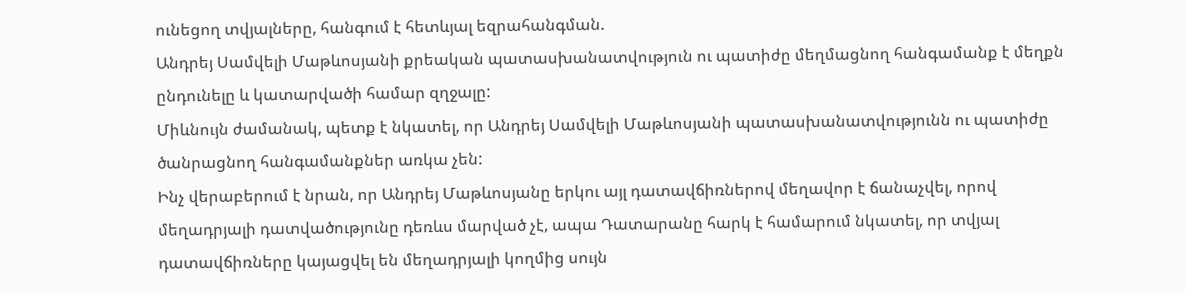ունեցող տվյալները, հանգում է հետևյալ եզրահանգման.
Անդրեյ Սամվելի Մաթևոսյանի քրեական պատասխանատվություն ու պատիժը մեղմացնող հանգամանք է մեղքն ընդունելը և կատարվածի համար զղջալը:
Միևնույն ժամանակ, պետք է նկատել, որ Անդրեյ Սամվելի Մաթևոսյանի պատասխանատվությունն ու պատիժը ծանրացնող հանգամանքներ առկա չեն:
Ինչ վերաբերում է նրան, որ Անդրեյ Մաթևոսյանը երկու այլ դատավճիռներով մեղավոր է ճանաչվել, որով մեղադրյալի դատվածությունը դեռևս մարված չէ, ապա Դատարանը հարկ է համարում նկատել, որ տվյալ դատավճիռները կայացվել են մեղադրյալի կողմից սույն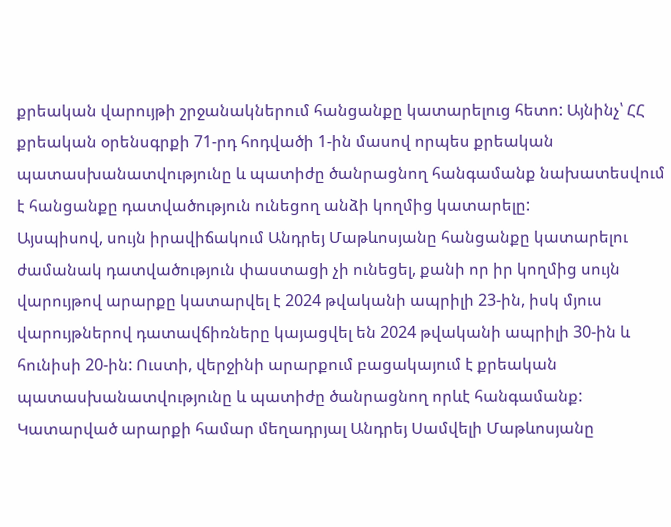քրեական վարույթի շրջանակներում հանցանքը կատարելուց հետո: Այնինչ՝ ՀՀ քրեական օրենսգրքի 71-րդ հոդվածի 1-ին մասով որպես քրեական պատասխանատվությունը և պատիժը ծանրացնող հանգամանք նախատեսվում է հանցանքը դատվածություն ունեցող անձի կողմից կատարելը:
Այսպիսով, սույն իրավիճակում Անդրեյ Մաթևոսյանը հանցանքը կատարելու ժամանակ դատվածություն փաստացի չի ունեցել, քանի որ իր կողմից սույն վարույթով արարքը կատարվել է 2024 թվականի ապրիլի 23-ին, իսկ մյուս վարույթներով դատավճիռները կայացվել են 2024 թվականի ապրիլի 30-ին և հունիսի 20-ին: Ուստի, վերջինի արարքում բացակայում է քրեական պատասխանատվությունը և պատիժը ծանրացնող որևէ հանգամանք:
Կատարված արարքի համար մեղադրյալ Անդրեյ Սամվելի Մաթևոսյանը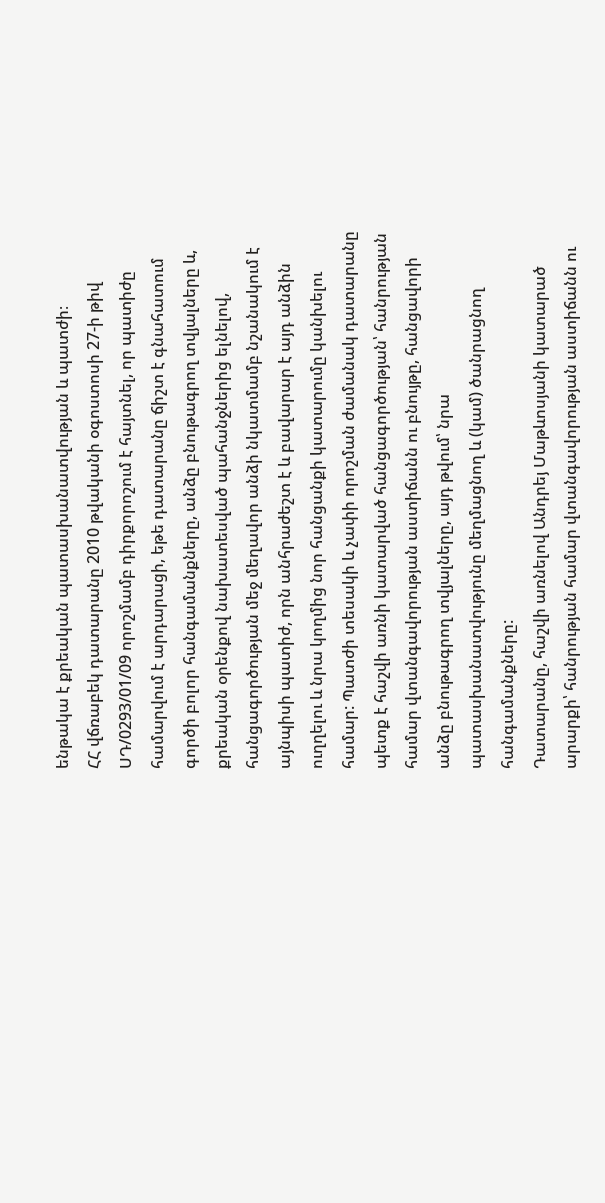ենթակա է քրեական պատասխանատվության և պատժի։
ՀՀ վճռաբեկ դատարանը 2010 թվականի օգոստոսի 27-ի թիվ ՍԴ/0293/01/09 որոշմամբ դիրքորոշում է հայտնել, որ պատիժը համարվում է արդարացի, եթե դատարանը ճիշտ է գնահատում գործի բոլոր հանգամանքները, անձը բնութագրող տվյալները և, քրեական օրենքով նախատեսված պահանջներից ելնելով, հանցագործության մեջ մեղավոր անձի նկատմամբ նշանակում է այնպիսի պատիժ, որն անհրաժեշտ է և բավարար է այդ անձին ուղղելու և նրա կողմից նոր հանցանքի կատարումը կանխելու համար: Պատժի տեսակի և չափի որոշման ժամանակ դատարանը պետք է հաշվի առնի կատարված հանցագործության՝ հանրության համար վտանգավորության աստիճանն ու բնույթը, հանցավորի անձը բնութագրող տվյալները, այդ թվում՝ նրա պատասխանատվությունը մեղմացնող և (կամ) ծանրացնող հանգամանքները:
Դատարանը, հաշվի առնելով Անդրեյ Մաթևոսյանի կատարած արարքի՝ հանրության համար վտանգավորության աստիճանն ու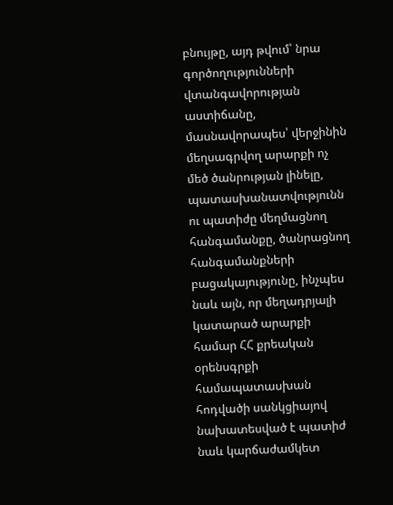բնույթը, այդ թվում՝ նրա գործողությունների վտանգավորության աստիճանը, մասնավորապես՝ վերջինին մեղսագրվող արարքի ոչ մեծ ծանրության լինելը, պատասխանատվությունն ու պատիժը մեղմացնող հանգամանքը, ծանրացնող հանգամանքների բացակայությունը, ինչպես նաև այն, որ մեղադրյալի կատարած արարքի համար ՀՀ քրեական օրենսգրքի համապատասխան հոդվածի սանկցիայով նախատեսված է պատիժ նաև կարճաժամկետ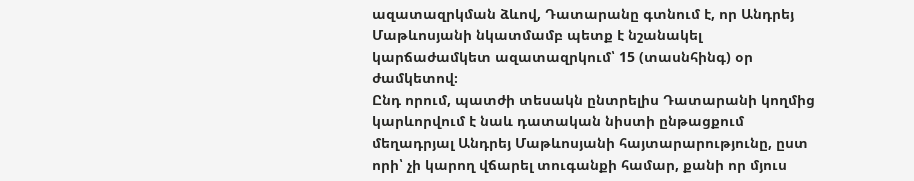ազատազրկման ձևով, Դատարանը գտնում է, որ Անդրեյ Մաթևոսյանի նկատմամբ պետք է նշանակել կարճաժամկետ ազատազրկում՝ 15 (տասնհինգ) օր ժամկետով։
Ընդ որում, պատժի տեսակն ընտրելիս Դատարանի կողմից կարևորվում է նաև դատական նիստի ընթացքում մեղադրյալ Անդրեյ Մաթևոսյանի հայտարարությունը, ըստ որի՝ չի կարող վճարել տուգանքի համար, քանի որ մյուս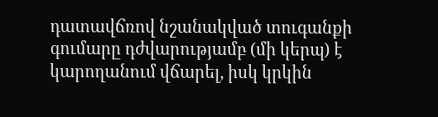դատավճռով նշանակված տուգանքի գումարը դժվարությամբ (մի կերպ) է կարողանում վճարել, իսկ կրկին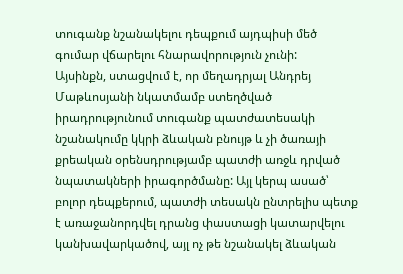տուգանք նշանակելու դեպքում այդպիսի մեծ գումար վճարելու հնարավորություն չունի:
Այսինքն, ստացվում է, որ մեղադրյալ Անդրեյ Մաթևոսյանի նկատմամբ ստեղծված իրադրությունում տուգանք պատժատեսակի նշանակումը կկրի ձևական բնույթ և չի ծառայի քրեական օրենսդրությամբ պատժի առջև դրված նպատակների իրագործմանը: Այլ կերպ ասած՝ բոլոր դեպքերում, պատժի տեսակն ընտրելիս պետք է առաջանորդվել դրանց փաստացի կատարվելու կանխավարկածով, այլ ոչ թե նշանակել ձևական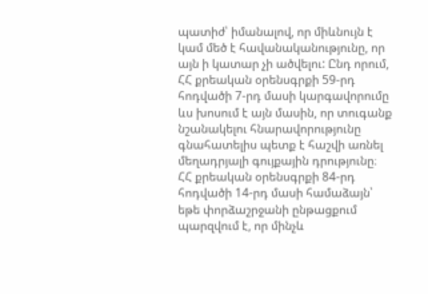պատիժ՝ իմանալով, որ միևնույն է կամ մեծ է հավանականությունը, որ այն ի կատար չի ածվելու: Ընդ որում, ՀՀ քրեական օրենսգրքի 59-րդ հոդվածի 7-րդ մասի կարգավորումը ևս խոսում է այն մասին, որ տուգանք նշանակելու հնարավորությունը գնահատելիս պետք է հաշվի առնել մեղադրյալի գույքային դրությունը։
ՀՀ քրեական օրենսգրքի 84-րդ հոդվածի 14-րդ մասի համաձայն՝ եթե փորձաշրջանի ընթացքում պարզվում է, որ մինչև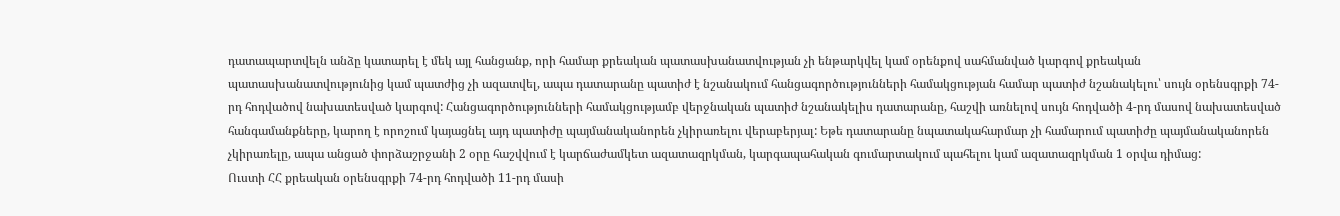դատապարտվելն անձը կատարել է մեկ այլ հանցանք, որի համար քրեական պատասխանատվության չի ենթարկվել կամ օրենքով սահմանված կարգով քրեական պատասխանատվությունից կամ պատժից չի ազատվել, ապա դատարանը պատիժ է նշանակում հանցագործությունների համակցության համար պատիժ նշանակելու՝ սույն օրենսգրքի 74-րդ հոդվածով նախատեսված կարգով: Հանցագործությունների համակցությամբ վերջնական պատիժ նշանակելիս դատարանը, հաշվի առնելով սույն հոդվածի 4-րդ մասով նախատեսված հանգամանքները, կարող է որոշում կայացնել այդ պատիժը պայմանականորեն չկիրառելու վերաբերյալ: Եթե դատարանը նպատակահարմար չի համարում պատիժը պայմանականորեն չկիրառելը, ապա անցած փորձաշրջանի 2 օրը հաշվվում է կարճաժամկետ ազատազրկման, կարգապահական գումարտակում պահելու կամ ազատազրկման 1 օրվա դիմաց:
Ուստի ՀՀ քրեական օրենսգրքի 74-րդ հոդվածի 11-րդ մասի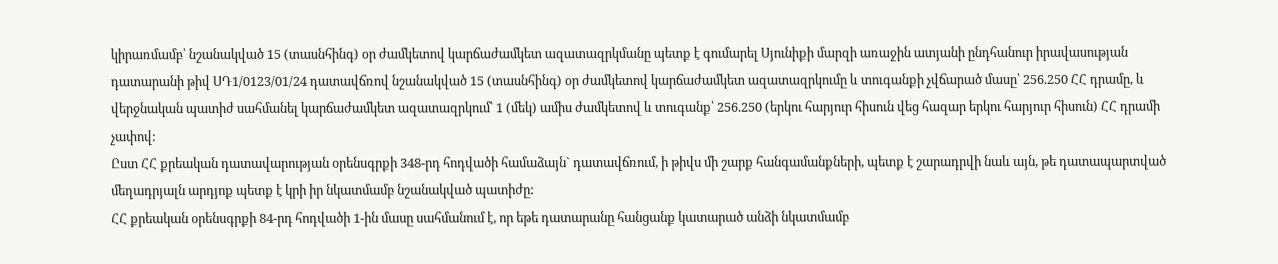կիրառմամբ՝ նշանակված 15 (տասնհինգ) օր ժամկետով կարճաժամկետ ազատազրկմանը պետք է գումարել Սյունիքի մարզի առաջին ատյանի ընդհանուր իրավասության դատարանի թիվ ՍԴ1/0123/01/24 դատավճռով նշանակված 15 (տասնհինգ) օր ժամկետով կարճաժամկետ ազատազրկումը և տուգանքի չվճարած մասը՝ 256.250 ՀՀ դրամը, և վերջնական պատիժ սահմանել կարճաժամկետ ազատազրկում՝ 1 (մեկ) ամիս ժամկետով և տուգանք՝ 256.250 (երկու հարյուր հիսուն վեց հազար երկու հարյուր հիսուն) ՀՀ դրամի չափով:
Ըստ ՀՀ քրեական դատավարության օրենսգրքի 348-րդ հոդվածի համաձայն` դատավճռում, ի թիվս մի շարք հանգամանքների, պետք է շարադրվի նաև այն, թե դատապարտված մեղադրյալն արդյոք պետք է կրի իր նկատմամբ նշանակված պատիժը:
ՀՀ քրեական օրենսգրքի 84-րդ հոդվածի 1-ին մասը սահմանում է, որ եթե դատարանը հանցանք կատարած անձի նկատմամբ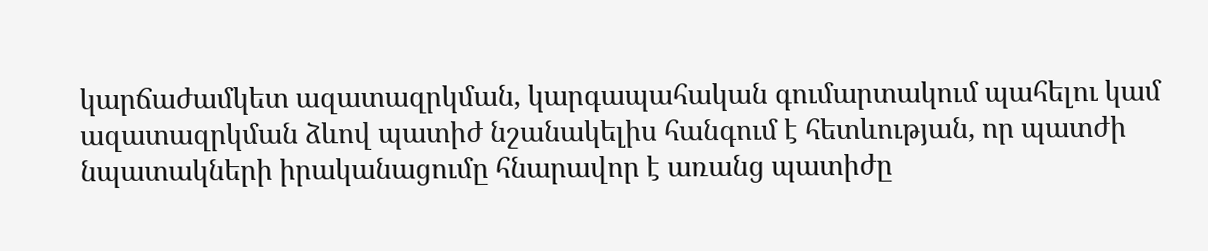կարճաժամկետ ազատազրկման, կարգապահական գումարտակում պահելու կամ ազատազրկման ձևով պատիժ նշանակելիս հանգում է հետևության, որ պատժի նպատակների իրականացումը հնարավոր է առանց պատիժը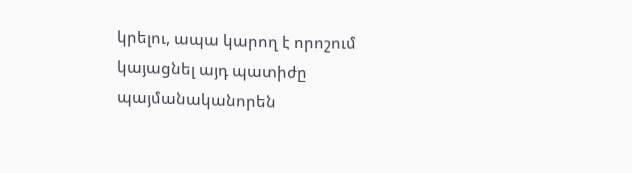կրելու, ապա կարող է որոշում կայացնել այդ պատիժը պայմանականորեն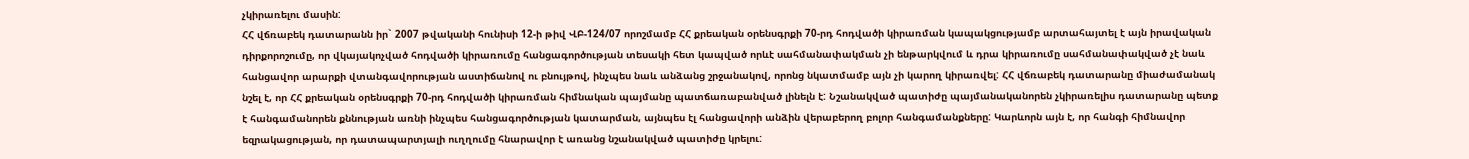չկիրառելու մասին:
ՀՀ վճռաբեկ դատարանն իր` 2007 թվականի հունիսի 12-ի թիվ ՎԲ-124/07 որոշմամբ ՀՀ քրեական օրենսգրքի 70-րդ հոդվածի կիրառման կապակցությամբ արտահայտել է այն իրավական դիրքորոշումը, որ վկայակոչված հոդվածի կիրառումը հանցագործության տեսակի հետ կապված որևէ սահմանափակման չի ենթարկվում և դրա կիրառումը սահմանափակված չէ նաև հանցավոր արարքի վտանգավորության աստիճանով ու բնույթով, ինչպես նաև անձանց շրջանակով, որոնց նկատմամբ այն չի կարող կիրառվել: ՀՀ վճռաբեկ դատարանը միաժամանակ նշել է, որ ՀՀ քրեական օրենսգրքի 70-րդ հոդվածի կիրառման հիմնական պայմանը պատճառաբանված լինելն է: Նշանակված պատիժը պայմանականորեն չկիրառելիս դատարանը պետք է հանգամանորեն քննության առնի ինչպես հանցագործության կատարման, այնպես էլ հանցավորի անձին վերաբերող բոլոր հանգամանքները: Կարևորն այն է, որ հանգի հիմնավոր եզրակացության, որ դատապարտյալի ուղղումը հնարավոր է առանց նշանակված պատիժը կրելու: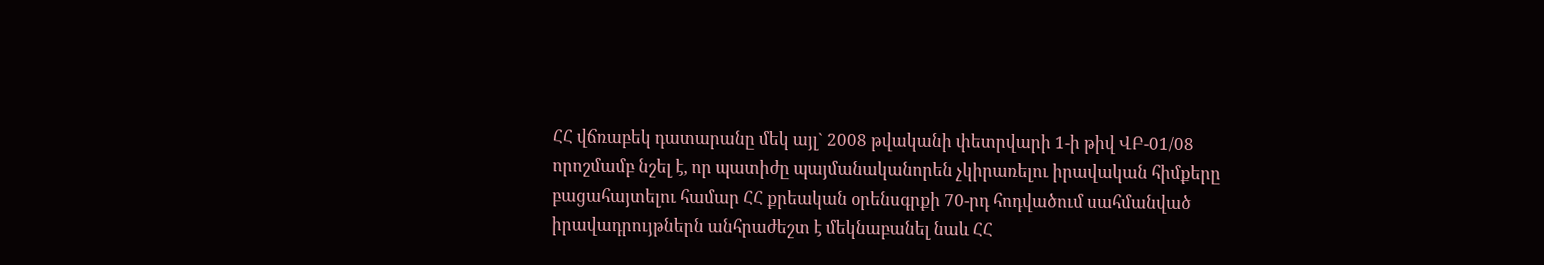ՀՀ վճռաբեկ դատարանը մեկ այլ` 2008 թվականի փետրվարի 1-ի թիվ ՎԲ-01/08 որոշմամբ նշել է, որ պատիժը պայմանականորեն չկիրառելու իրավական հիմքերը բացահայտելու համար ՀՀ քրեական օրենսգրքի 70-րդ հոդվածում սահմանված իրավադրույթներն անհրաժեշտ է մեկնաբանել նաև ՀՀ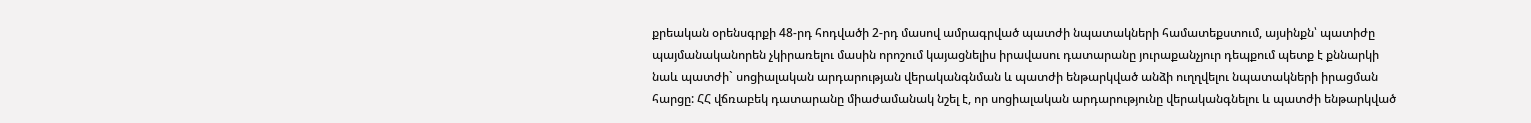քրեական օրենսգրքի 48-րդ հոդվածի 2-րդ մասով ամրագրված պատժի նպատակների համատեքստում, այսինքն՝ պատիժը պայմանականորեն չկիրառելու մասին որոշում կայացնելիս իրավասու դատարանը յուրաքանչյուր դեպքում պետք է քննարկի նաև պատժի` սոցիալական արդարության վերականգնման և պատժի ենթարկված անձի ուղղվելու նպատակների իրացման հարցը: ՀՀ վճռաբեկ դատարանը միաժամանակ նշել է, որ սոցիալական արդարությունը վերականգնելու և պատժի ենթարկված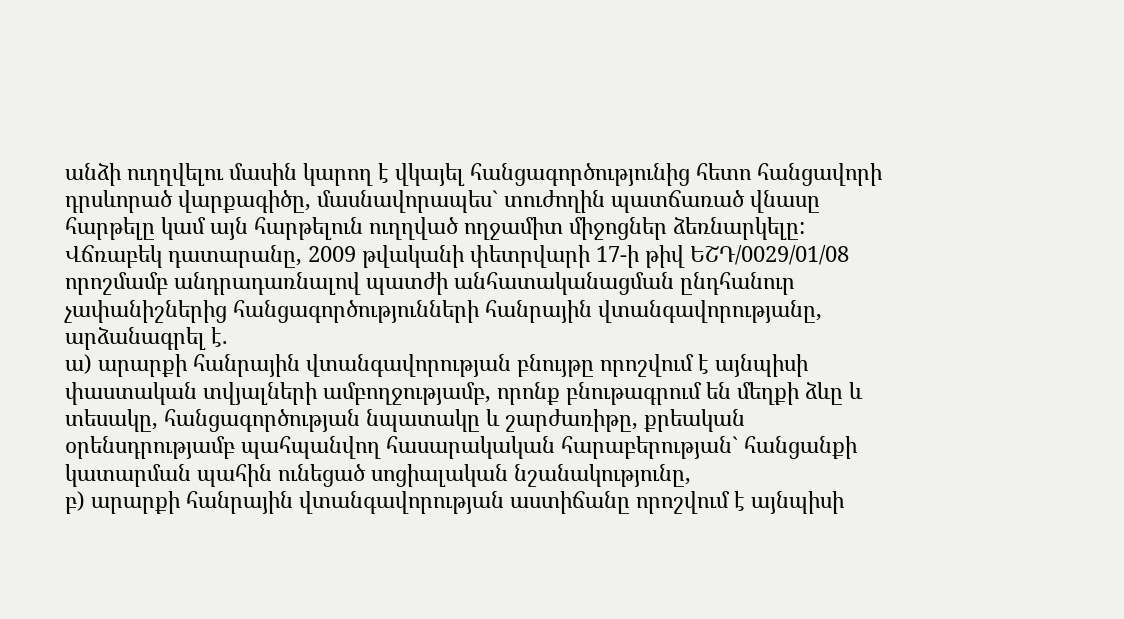անձի ուղղվելու մասին կարող է վկայել հանցագործությունից հետո հանցավորի դրսևորած վարքագիծը, մասնավորապես` տուժողին պատճառած վնասը հարթելը կամ այն հարթելուն ուղղված ողջամիտ միջոցներ ձեռնարկելը:
Վճռաբեկ դատարանը, 2009 թվականի փետրվարի 17-ի թիվ ԵՇԴ/0029/01/08 որոշմամբ անդրադառնալով պատժի անհատականացման ընդհանուր չափանիշներից հանցագործությունների հանրային վտանգավորությանը, արձանագրել է.
ա) արարքի հանրային վտանգավորության բնույթը որոշվում է այնպիսի փաստական տվյալների ամբողջությամբ, որոնք բնութագրում են մեղքի ձևը և տեսակը, հանցագործության նպատակը և շարժառիթը, քրեական օրենսդրությամբ պահպանվող հասարակական հարաբերության` հանցանքի կատարման պահին ունեցած սոցիալական նշանակությունը,
բ) արարքի հանրային վտանգավորության աստիճանը որոշվում է այնպիսի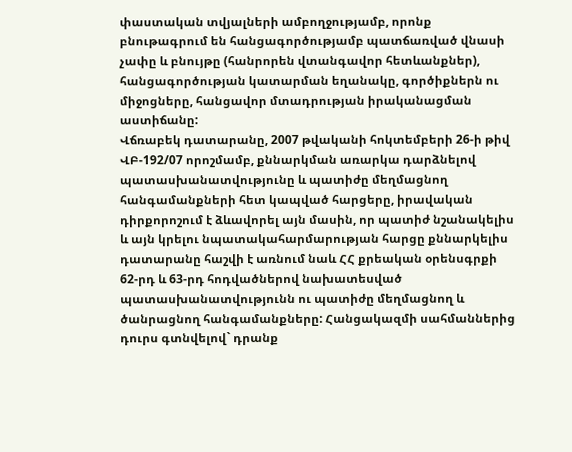փաստական տվյալների ամբողջությամբ, որոնք բնութագրում են հանցագործությամբ պատճառված վնասի չափը և բնույթը (հանրորեն վտանգավոր հետևանքներ), հանցագործության կատարման եղանակը, գործիքներն ու միջոցները, հանցավոր մտադրության իրականացման աստիճանը:
Վճռաբեկ դատարանը, 2007 թվականի հոկտեմբերի 26-ի թիվ ՎԲ-192/07 որոշմամբ, քննարկման առարկա դարձնելով պատասխանատվությունը և պատիժը մեղմացնող հանգամանքների հետ կապված հարցերը, իրավական դիրքորոշում է ձևավորել այն մասին, որ պատիժ նշանակելիս և այն կրելու նպատակահարմարության հարցը քննարկելիս դատարանը հաշվի է առնում նաև ՀՀ քրեական օրենսգրքի 62-րդ և 63-րդ հոդվածներով նախատեսված պատասխանատվությունն ու պատիժը մեղմացնող և ծանրացնող հանգամանքները: Հանցակազմի սահմաններից դուրս գտնվելով` դրանք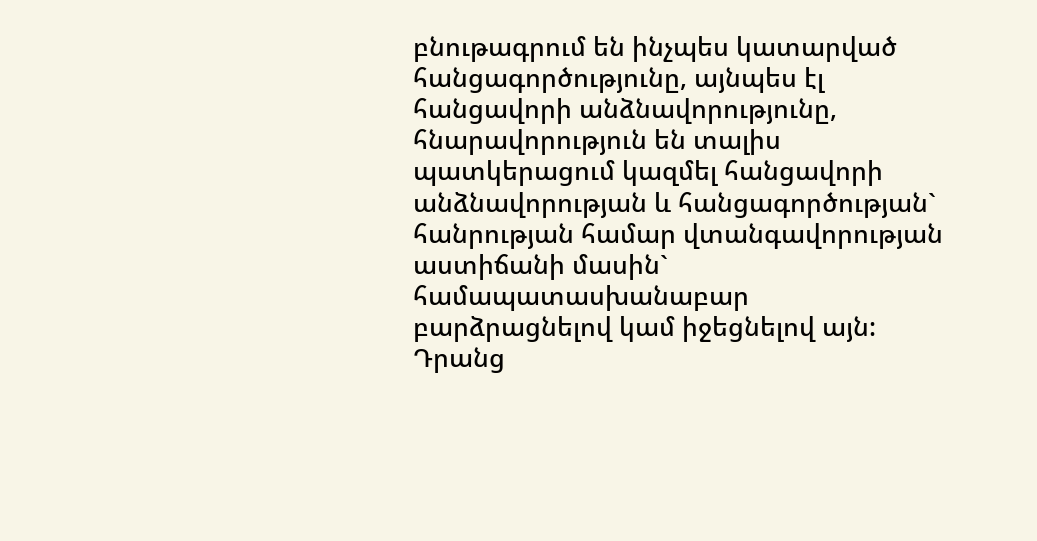բնութագրում են ինչպես կատարված հանցագործությունը, այնպես էլ հանցավորի անձնավորությունը, հնարավորություն են տալիս պատկերացում կազմել հանցավորի անձնավորության և հանցագործության` հանրության համար վտանգավորության աստիճանի մասին` համապատասխանաբար բարձրացնելով կամ իջեցնելով այն: Դրանց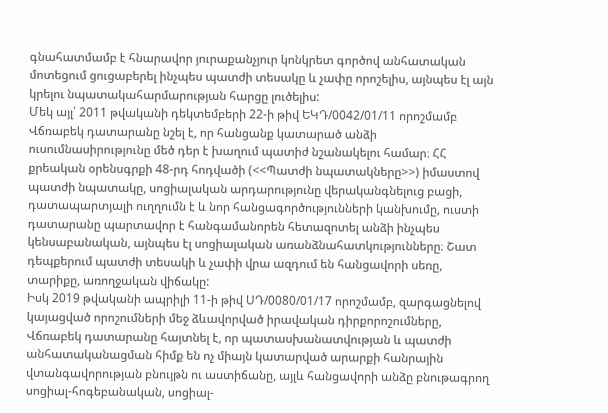գնահատմամբ է հնարավոր յուրաքանչյուր կոնկրետ գործով անհատական մոտեցում ցուցաբերել ինչպես պատժի տեսակը և չափը որոշելիս, այնպես էլ այն կրելու նպատակահարմարության հարցը լուծելիս:
Մեկ այլ՝ 2011 թվականի դեկտեմբերի 22-ի թիվ ԵԿԴ/0042/01/11 որոշմամբ Վճռաբեկ դատարանը նշել է, որ հանցանք կատարած անձի ուսումնասիրությունը մեծ դեր է խաղում պատիժ նշանակելու համար։ ՀՀ քրեական օրենսգրքի 48-րդ հոդվածի (<<Պատժի նպատակները>>) իմաստով պատժի նպատակը, սոցիալական արդարությունը վերականգնելուց բացի, դատապարտյալի ուղղումն է և նոր հանցագործությունների կանխումը, ուստի դատարանը պարտավոր է հանգամանորեն հետազոտել անձի ինչպես կենսաբանական, այնպես էլ սոցիալական առանձնահատկությունները։ Շատ դեպքերում պատժի տեսակի և չափի վրա ազդում են հանցավորի սեռը, տարիքը, առողջական վիճակը:
Իսկ 2019 թվականի ապրիլի 11-ի թիվ ՍԴ/0080/01/17 որոշմամբ, զարգացնելով կայացված որոշումների մեջ ձևավորված իրավական դիրքորոշումները, Վճռաբեկ դատարանը հայտնել է, որ պատասխանատվության և պատժի անհատականացման հիմք են ոչ միայն կատարված արարքի հանրային վտանգավորության բնույթն ու աստիճանը, այլև հանցավորի անձը բնութագրող սոցիալ-հոգեբանական, սոցիալ-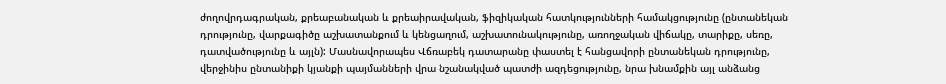ժողովրդագրական, քրեաբանական և քրեաիրավական, ֆիզիկական հատկությունների համակցությունը (ընտանեկան դրությունը, վարքագիծը աշխատանքում և կենցաղում, աշխատունակությունը, առողջական վիճակը, տարիքը, սեռը, դատվածությունը և այլն): Մասնավորապես Վճռաբեկ դատարանը փաստել է հանցավորի ընտանեկան դրությունը, վերջինիս ընտանիքի կյանքի պայմանների վրա նշանակված պատժի ազդեցությունը, նրա խնամքին այլ անձանց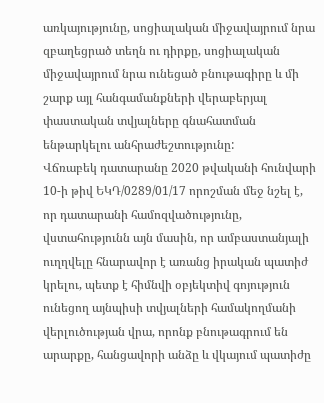առկայությունը, սոցիալական միջավայրում նրա զբաղեցրած տեղն ու դիրքը, սոցիալական միջավայրում նրա ունեցած բնութագիրը և մի շարք այլ հանգամանքների վերաբերյալ փաստական տվյալները գնահատման ենթարկելու անհրաժեշտությունը:
Վճռաբեկ դատարանը 2020 թվականի հունվարի 10-ի թիվ ԵԿԴ/0289/01/17 որոշման մեջ նշել է, որ դատարանի համոզվածությունը, վստահությունն այն մասին, որ ամբաստանյալի ուղղվելը հնարավոր է առանց իրական պատիժ կրելու, պետք է հիմնվի օբյեկտիվ գոյություն ունեցող այնպիսի տվյալների համակողմանի վերլուծության վրա, որոնք բնութագրում են արարքը, հանցավորի անձը և վկայում պատիժը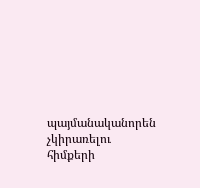պայմանականորեն չկիրառելու հիմքերի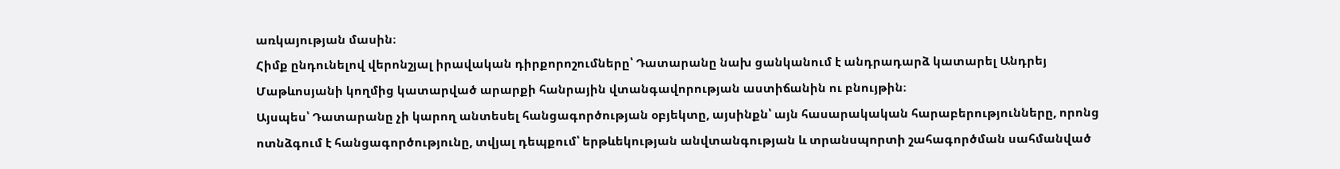առկայության մասին։
Հիմք ընդունելով վերոնշյալ իրավական դիրքորոշումները՝ Դատարանը նախ ցանկանում է անդրադարձ կատարել Անդրեյ Մաթևոսյանի կողմից կատարված արարքի հանրային վտանգավորության աստիճանին ու բնույթին։
Այսպես՝ Դատարանը չի կարող անտեսել հանցագործության օբյեկտը, այսինքն՝ այն հասարակական հարաբերությունները, որոնց ոտնձգում է հանցագործությունը, տվյալ դեպքում՝ երթևեկության անվտանգության և տրանսպորտի շահագործման սահմանված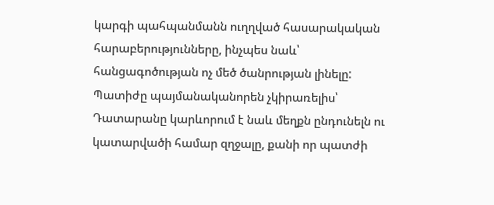կարգի պահպանմանն ուղղված հասարակական հարաբերությունները, ինչպես նաև՝ հանցագոծության ոչ մեծ ծանրության լինելը:
Պատիժը պայմանականորեն չկիրառելիս՝ Դատարանը կարևորում է նաև մեղքն ընդունելն ու կատարվածի համար զղջալը, քանի որ պատժի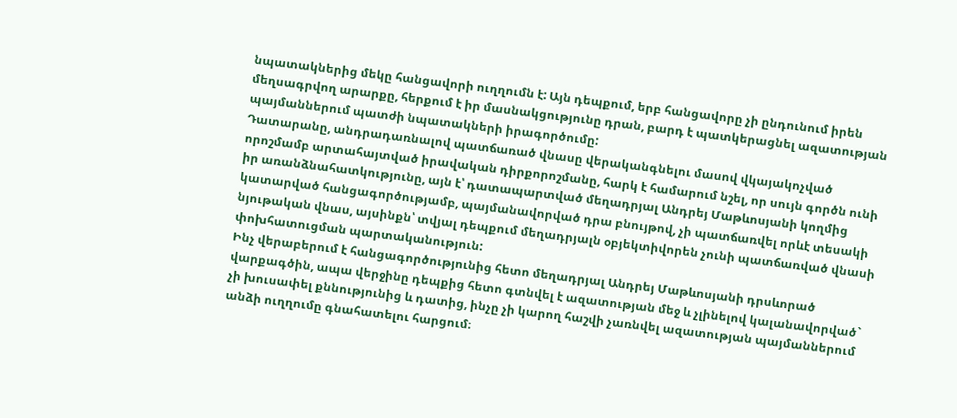նպատակներից մեկը հանցավորի ուղղումն է: Այն դեպքում, երբ հանցավորը չի ընդունում իրեն մեղսագրվող արարքը, հերքում է իր մասնակցությունը դրան, բարդ է պատկերացնել ազատության պայմաններում պատժի նպատակների իրագործումը:
Դատարանը, անդրադառնալով պատճառած վնասը վերականգնելու մասով վկայակոչված որոշմամբ արտահայտված իրավական դիրքորոշմանը, հարկ է համարում նշել, որ սույն գործն ունի իր առանձնահատկությունը, այն է՝ դատապարտված մեղադրյալ Անդրեյ Մաթևոսյանի կողմից կատարված հանցագործությամբ, պայմանավորված դրա բնույթով, չի պատճառվել որևէ տեսակի նյութական վնաս, այսինքն՝ տվյալ դեպքում մեղադրյալն օբյեկտիվորեն չունի պատճառված վնասի փոխհատուցման պարտականություն:
Ինչ վերաբերում է հանցագործությունից հետո մեղադրյալ Անդրեյ Մաթևոսյանի դրսևորած վարքագծին, ապա վերջինը դեպքից հետո գտնվել է ազատության մեջ և չլինելով կալանավորված` չի խուսափել քննությունից և դատից, ինչը չի կարող հաշվի չառնվել ազատության պայմաններում անձի ուղղումը գնահատելու հարցում։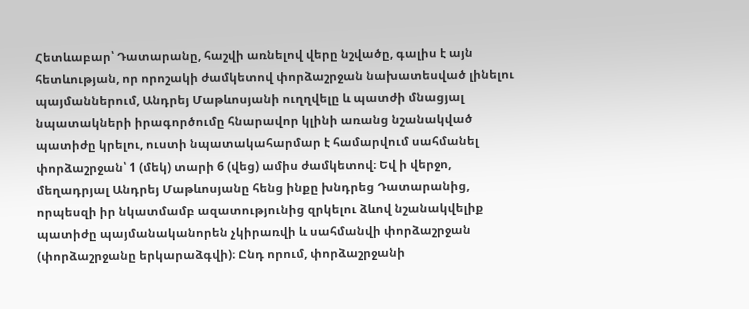Հետևաբար՝ Դատարանը, հաշվի առնելով վերը նշվածը, գալիս է այն հետևության, որ որոշակի ժամկետով փորձաշրջան նախատեսված լինելու պայմաններում, Անդրեյ Մաթևոսյանի ուղղվելը և պատժի մնացյալ նպատակների իրագործումը հնարավոր կլինի առանց նշանակված պատիժը կրելու, ուստի նպատակահարմար է համարվում սահմանել փորձաշրջան՝ 1 (մեկ) տարի 6 (վեց) ամիս ժամկետով։ Եվ ի վերջո, մեղադրյալ Անդրեյ Մաթևոսյանը հենց ինքը խնդրեց Դատարանից, որպեսզի իր նկատմամբ ազատությունից զրկելու ձևով նշանակվելիք պատիժը պայմանականորեն չկիրառվի և սահմանվի փորձաշրջան (փորձաշրջանը երկարաձգվի)։ Ընդ որում, փորձաշրջանի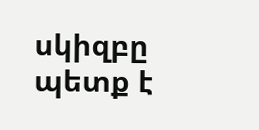սկիզբը պետք է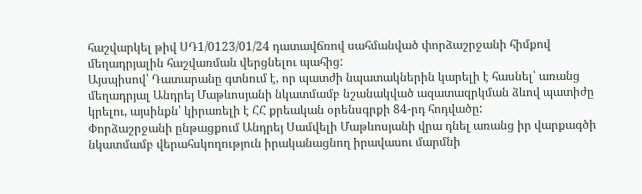հաշվարկել թիվ ՍԴ1/0123/01/24 դատավճռով սահմանված փորձաշրջանի հիմքով մեղադրյալին հաշվառման վերցնելու պահից:
Այսպիսով՝ Դատարանը գտնում է, որ պատժի նպատակներին կարելի է հասնել՝ առանց մեղադրյալ Անդրեյ Մաթևոսյանի նկատմամբ նշանակված ազատազրկման ձևով պատիժը կրելու, այսինքն՝ կիրառելի է ՀՀ քրեական օրենսգրքի 84-րդ հոդվածը:
Փորձաշրջանի ընթացքում Անդրեյ Սամվելի Մաթևոսյանի վրա դնել առանց իր վարքագծի նկատմամբ վերահսկողություն իրականացնող իրավասու մարմնի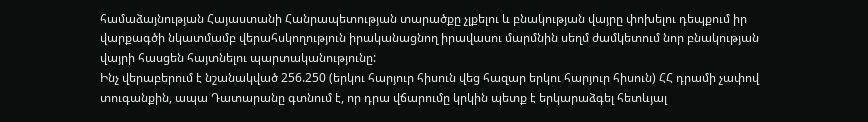համաձայնության Հայաստանի Հանրապետության տարածքը չլքելու և բնակության վայրը փոխելու դեպքում իր վարքագծի նկատմամբ վերահսկողություն իրականացնող իրավասու մարմնին սեղմ ժամկետում նոր բնակության վայրի հասցեն հայտնելու պարտականությունը:
Ինչ վերաբերում է նշանակված 256.250 (երկու հարյուր հիսուն վեց հազար երկու հարյուր հիսուն) ՀՀ դրամի չափով տուգանքին, ապա Դատարանը գտնում է, որ դրա վճարումը կրկին պետք է երկարաձգել հետևյալ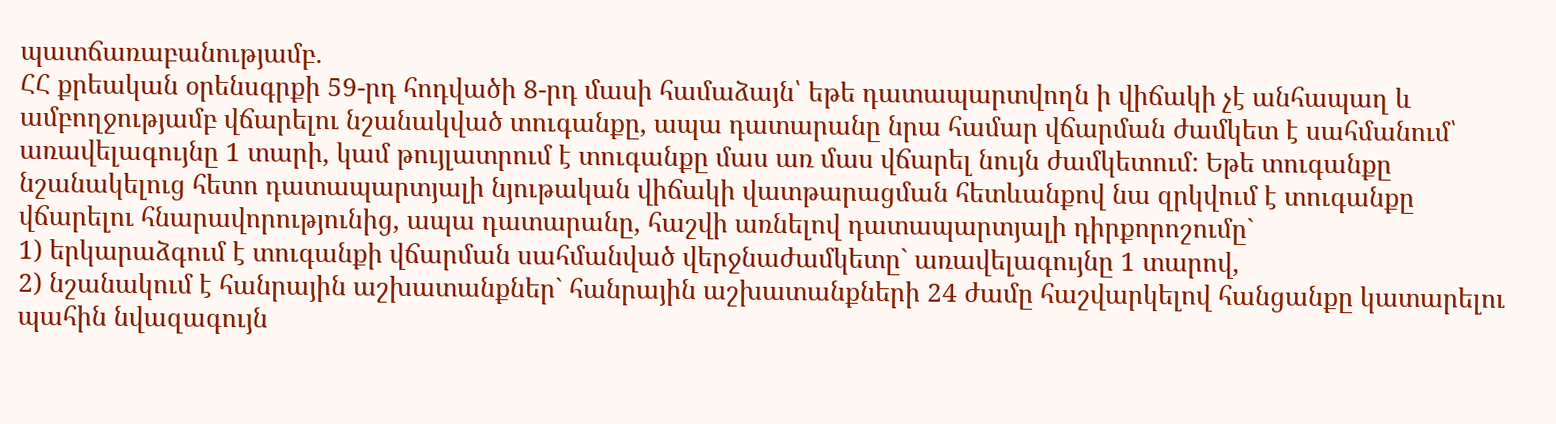պատճառաբանությամբ.
ՀՀ քրեական օրենսգրքի 59-րդ հոդվածի 8-րդ մասի համաձայն՝ եթե դատապարտվողն ի վիճակի չէ անհապաղ և ամբողջությամբ վճարելու նշանակված տուգանքը, ապա դատարանը նրա համար վճարման ժամկետ է սահմանում՝ առավելագույնը 1 տարի, կամ թույլատրում է տուգանքը մաս առ մաս վճարել նույն ժամկետում: Եթե տուգանքը նշանակելուց հետո դատապարտյալի նյութական վիճակի վատթարացման հետևանքով նա զրկվում է տուգանքը վճարելու հնարավորությունից, ապա դատարանը, հաշվի առնելով դատապարտյալի դիրքորոշումը`
1) երկարաձգում է տուգանքի վճարման սահմանված վերջնաժամկետը` առավելագույնը 1 տարով,
2) նշանակում է հանրային աշխատանքներ` հանրային աշխատանքների 24 ժամը հաշվարկելով հանցանքը կատարելու պահին նվազագույն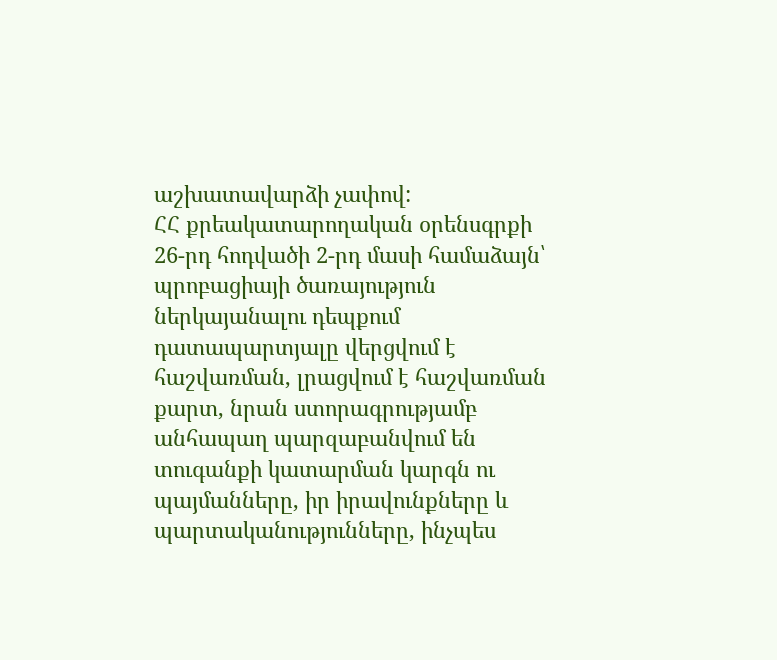աշխատավարձի չափով:
ՀՀ քրեակատարողական օրենսգրքի 26-րդ հոդվածի 2-րդ մասի համաձայն՝ պրոբացիայի ծառայություն ներկայանալու դեպքում դատապարտյալը վերցվում է հաշվառման, լրացվում է հաշվառման քարտ, նրան ստորագրությամբ անհապաղ պարզաբանվում են տուգանքի կատարման կարգն ու պայմանները, իր իրավունքները և պարտականությունները, ինչպես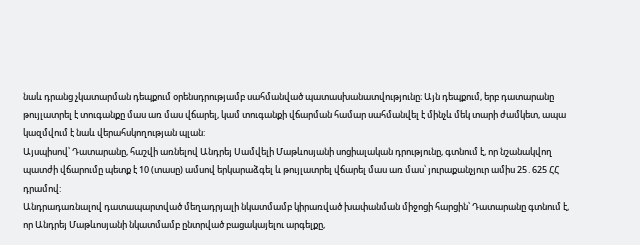նաև դրանց չկատարման դեպքում օրենսդրությամբ սահմանված պատասխանատվությունը։ Այն դեպքում, երբ դատարանը թույլատրել է տուգանքը մաս առ մաս վճարել, կամ տուգանքի վճարման համար սահմանվել է մինչև մեկ տարի ժամկետ, ապա կազմվում է նաև վերահսկողության պլան:
Այսպիսով՝ Դատարանը, հաշվի առնելով Անդրեյ Սամվելի Մաթևոսյանի սոցիալական դրությունը, գտնում է, որ նշանակվող պատժի վճարումը պետք է 10 (տասը) ամսով երկարաձգել և թույլատրել վճարել մաս առ մաս՝ յուրաքանչյուր ամիս 25․625 ՀՀ դրամով:
Անդրադառնալով դատապարտված մեղադրյալի նկատմամբ կիրառված խափանման միջոցի հարցին՝ Դատարանը գտնում է, որ Անդրեյ Մաթևոսյանի նկատմամբ ընտրված բացակայելու արգելքը,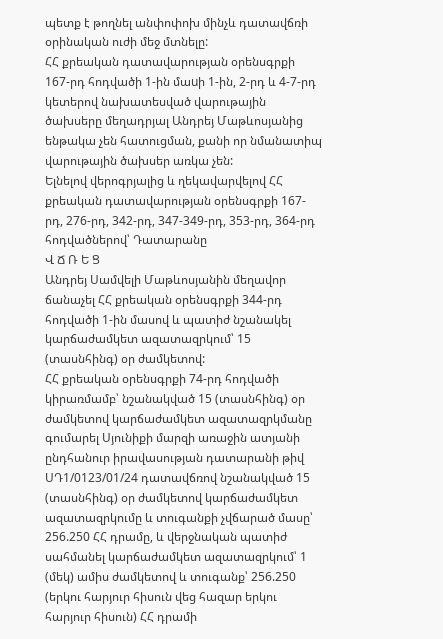պետք է թողնել անփոփոխ մինչև դատավճռի օրինական ուժի մեջ մտնելը:
ՀՀ քրեական դատավարության օրենսգրքի 167-րդ հոդվածի 1-ին մաuի 1-ին, 2-րդ և 4-7-րդ կետերով նախատեսված վարութային ծախսերը մեղադրյալ Անդրեյ Մաթևոսյանից ենթակա չեն հատուցման, քանի որ նմանատիպ վարութային ծախսեր առկա չեն:
Ելնելով վերոգրյալից և ղեկավարվելով ՀՀ քրեական դատավարության օրենսգրքի 167-րդ, 276-րդ, 342-րդ, 347-349-րդ, 353-րդ, 364-րդ հոդվածներով՝ Դատարանը
Վ Ճ Ռ Ե Ց
Անդրեյ Սամվելի Մաթևոսյանին մեղավոր ճանաչել ՀՀ քրեական օրենսգրքի 344-րդ հոդվածի 1-ին մասով և պատիժ նշանակել կարճաժամկետ ազատազրկում՝ 15 (տասնհինգ) օր ժամկետով:
ՀՀ քրեական օրենսգրքի 74-րդ հոդվածի կիրառմամբ՝ նշանակված 15 (տասնհինգ) օր ժամկետով կարճաժամկետ ազատազրկմանը գումարել Սյունիքի մարզի առաջին ատյանի ընդհանուր իրավասության դատարանի թիվ ՍԴ1/0123/01/24 դատավճռով նշանակված 15 (տասնհինգ) օր ժամկետով կարճաժամկետ ազատազրկումը և տուգանքի չվճարած մասը՝ 256.250 ՀՀ դրամը, և վերջնական պատիժ սահմանել կարճաժամկետ ազատազրկում՝ 1 (մեկ) ամիս ժամկետով և տուգանք՝ 256.250 (երկու հարյուր հիսուն վեց հազար երկու հարյուր հիսուն) ՀՀ դրամի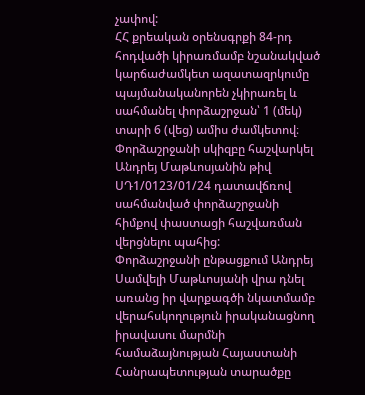չափով:
ՀՀ քրեական օրենսգրքի 84-րդ հոդվածի կիրառմամբ նշանակված կարճաժամկետ ազատազրկումը պայմանականորեն չկիրառել և սահմանել փորձաշրջան՝ 1 (մեկ) տարի 6 (վեց) ամիս ժամկետով։
Փորձաշրջանի սկիզբը հաշվարկել Անդրեյ Մաթևոսյանին թիվ ՍԴ1/0123/01/24 դատավճռով սահմանված փորձաշրջանի հիմքով փաստացի հաշվառման վերցնելու պահից:
Փորձաշրջանի ընթացքում Անդրեյ Սամվելի Մաթևոսյանի վրա դնել առանց իր վարքագծի նկատմամբ վերահսկողություն իրականացնող իրավասու մարմնի համաձայնության Հայաստանի Հանրապետության տարածքը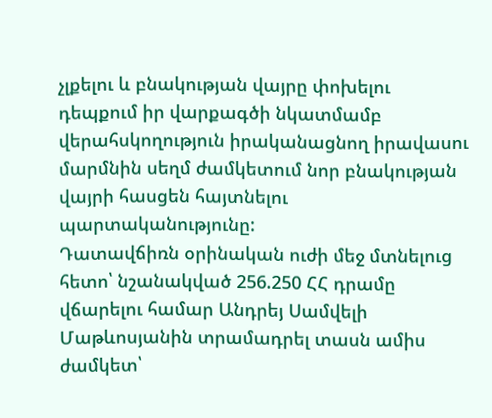չլքելու և բնակության վայրը փոխելու դեպքում իր վարքագծի նկատմամբ վերահսկողություն իրականացնող իրավասու մարմնին սեղմ ժամկետում նոր բնակության վայրի հասցեն հայտնելու պարտականությունը:
Դատավճիռն օրինական ուժի մեջ մտնելուց հետո՝ նշանակված 256.250 ՀՀ դրամը վճարելու համար Անդրեյ Սամվելի Մաթևոսյանին տրամադրել տասն ամիս ժամկետ՝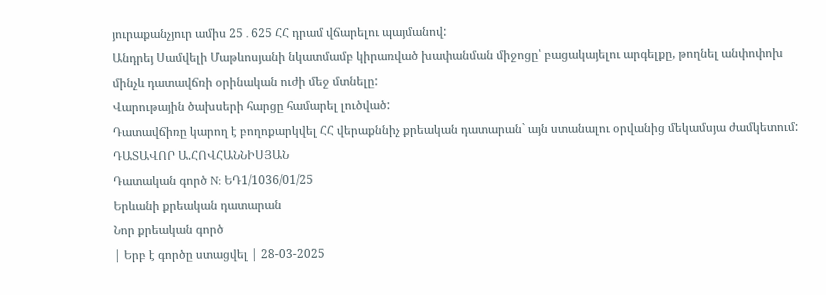յուրաքանչյուր ամիս 25․625 ՀՀ դրամ վճարելու պայմանով:
Անդրեյ Սամվելի Մաթևոսյանի նկատմամբ կիրառված խափանման միջոցը՝ բացակայելու արգելքը, թողնել անփոփոխ մինչև դատավճռի օրինական ուժի մեջ մտնելը:
Վարութային ծախսերի հարցը համարել լուծված:
Դատավճիռը կարող է բողոքարկվել ՀՀ վերաքննիչ քրեական դատարան` այն ստանալու օրվանից մեկամսյա ժամկետում:
ԴԱՏԱՎՈՐ Ա.ՀՈՎՀԱՆՆԻՍՅԱՆ
Դատական գործ N: ԵԴ1/1036/01/25
Երևանի քրեական դատարան
Նոր քրեական գործ
| Երբ է գործը ստացվել | 28-03-2025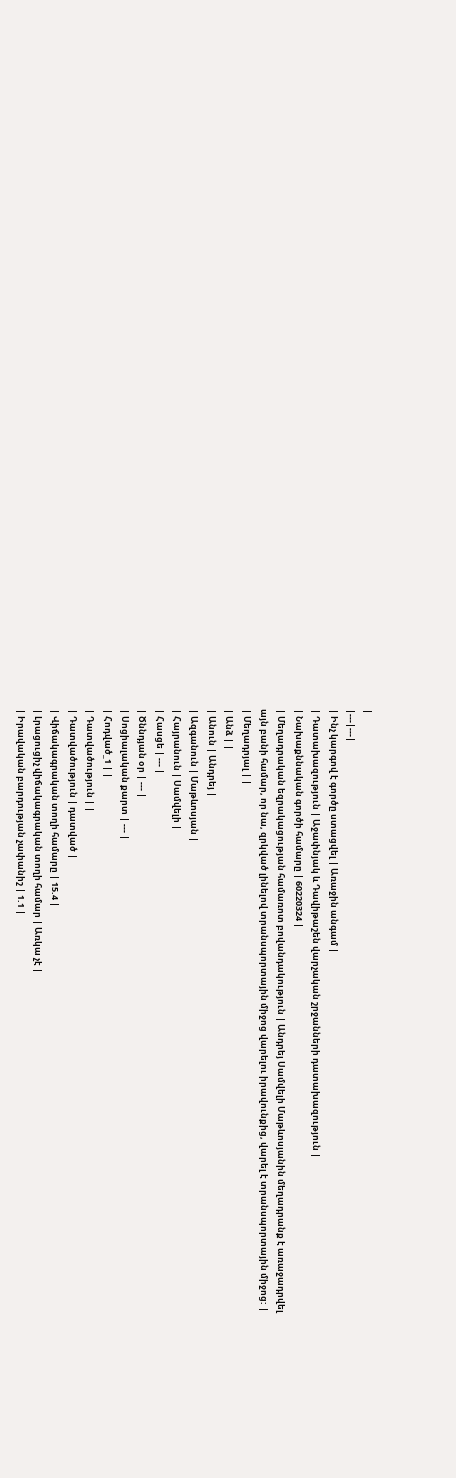|
|---|---|
| Ինչ կարգով է գործը ստացվել | Առաջին անգամ |
| Դատախազություն | Աջափնյակ և Դավիթաշեն վարչական շրջանների դատախազություն |
| Նախաքննական գործի համարը | 60220324 |
| Մեղադրական եզրակացության համառոտ բովանդակություն | Անդրեյ Սամվելի Մաթևոսյանին մեղադրանք է առաջադրվել այն բանի համար, որ նա, զրկված լինելով տրանսպորտային միջոց վարելու իրավունքից, վարել է տրանսպորտային միջոց: |
| Մեղադրյալ | |
| Անձ | |
| Անուն | Անդրեյ |
| Ազգանուն | Մաթևոսյան |
| Հայրանուն | Սամվելի |
| Հասցե | --- |
| Ծննդյան օր | --- |
| Սոցիալական քարտ | --- |
| Հոդված_1 | |
| Դատվածություն | |
| Դատվածություն | դատված |
| Վիճակագրական տողի համարը | 15.4 |
| Լրացուցիչ վիճակագրական տողի համար | Առկա չէ |
| Իրավական բարդության չափանիշ | 1.1 |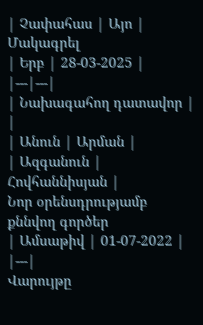| Չափահաս | Այո |
Մակագրել
| Երբ | 28-03-2025 |
|---|---|
| Նախագահող դատավոր | |
| Անուն | Արման |
| Ազգանուն | Հովհաննիսյան |
Նոր օրենսդրությամբ քննվող գործեր
| Ամսաթիվ | 01-07-2022 |
|---|
Վարույթը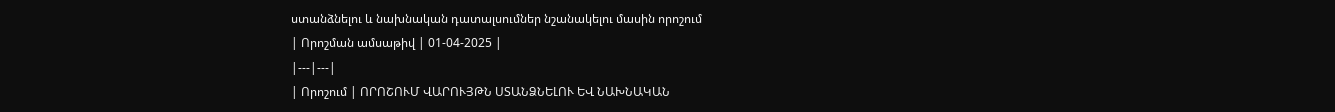ստանձնելու և նախնական դատալսումներ նշանակելու մասին որոշում
| Որոշման ամսաթիվ | 01-04-2025 |
|---|---|
| Որոշում | ՈՐՈՇՈՒՄ ՎԱՐՈՒՅԹՆ ՍՏԱՆՁՆԵԼՈՒ ԵՎ ՆԱԽՆԱԿԱՆ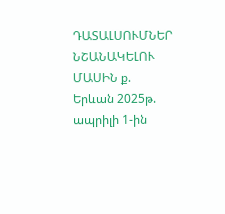ԴԱՏԱԼՍՈՒՄՆԵՐ ՆՇԱՆԱԿԵԼՈՒ ՄԱՍԻՆ ք. Երևան 2025թ. ապրիլի 1-ին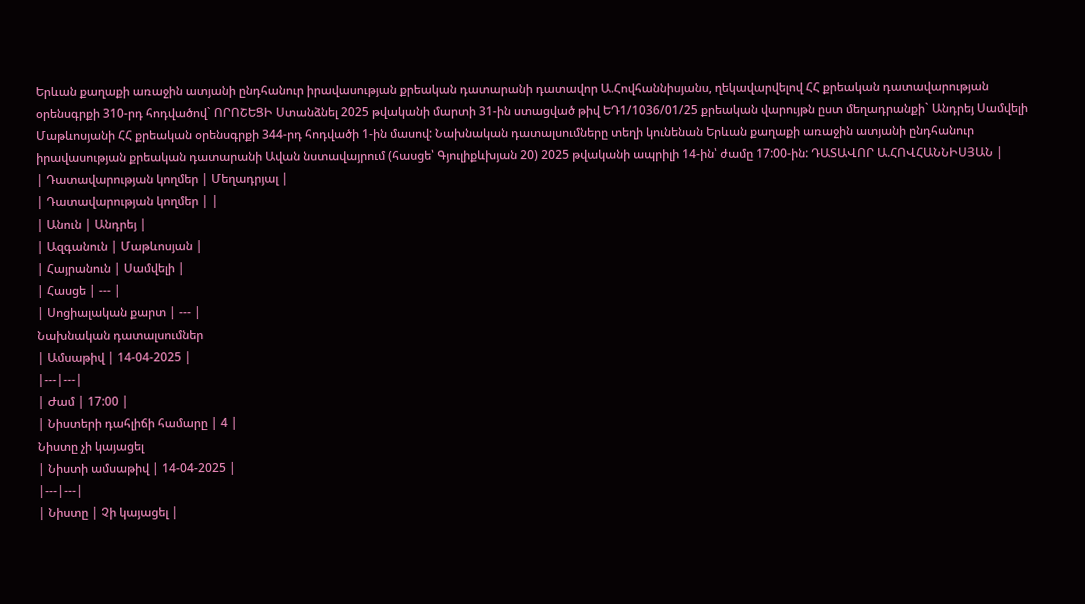Երևան քաղաքի առաջին ատյանի ընդհանուր իրավասության քրեական դատարանի դատավոր Ա.Հովհաննիսյանս, ղեկավարվելով ՀՀ քրեական դատավարության օրենսգրքի 310-րդ հոդվածով` ՈՐՈՇԵՑԻ Ստանձնել 2025 թվականի մարտի 31-ին ստացված թիվ ԵԴ1/1036/01/25 քրեական վարույթն ըստ մեղադրանքի` Անդրեյ Սամվելի Մաթևոսյանի ՀՀ քրեական օրենսգրքի 344-րդ հոդվածի 1-ին մասով: Նախնական դատալսումները տեղի կունենան Երևան քաղաքի առաջին ատյանի ընդհանուր իրավասության քրեական դատարանի Ավան նստավայրում (հասցե՝ Գյուլիքևխյան 20) 2025 թվականի ապրիլի 14-ին՝ ժամը 17:00-ին: ԴԱՏԱՎՈՐ Ա.ՀՈՎՀԱՆՆԻՍՅԱՆ |
| Դատավարության կողմեր | Մեղադրյալ |
| Դատավարության կողմեր | |
| Անուն | Անդրեյ |
| Ազգանուն | Մաթևոսյան |
| Հայրանուն | Սամվելի |
| Հասցե | --- |
| Սոցիալական քարտ | --- |
Նախնական դատալսումներ
| Ամսաթիվ | 14-04-2025 |
|---|---|
| Ժամ | 17:00 |
| Նիստերի դահլիճի համարը | 4 |
Նիստը չի կայացել
| Նիստի ամսաթիվ | 14-04-2025 |
|---|---|
| Նիստը | Չի կայացել |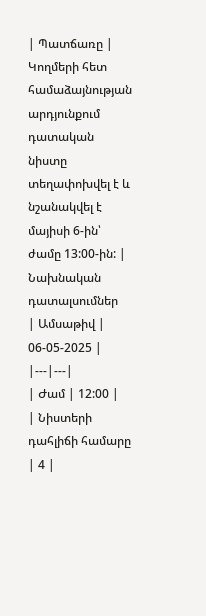| Պատճառը | Կողմերի հետ համաձայնության արդյունքում դատական նիստը տեղափոխվել է և նշանակվել է մայիսի 6-ին՝ ժամը 13:00-ին: |
Նախնական դատալսումներ
| Ամսաթիվ | 06-05-2025 |
|---|---|
| Ժամ | 12:00 |
| Նիստերի դահլիճի համարը | 4 |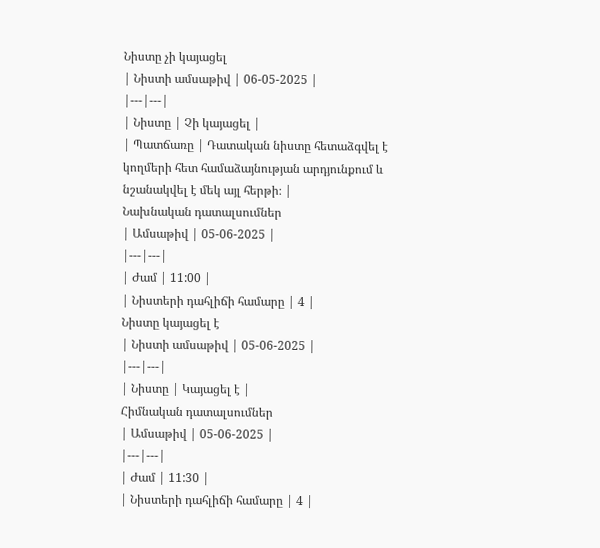Նիստը չի կայացել
| Նիստի ամսաթիվ | 06-05-2025 |
|---|---|
| Նիստը | Չի կայացել |
| Պատճառը | Դատական նիստը հետաձգվել է կողմերի հետ համաձայնության արդյունքում և նշանակվել է մեկ այլ հերթի։ |
Նախնական դատալսումներ
| Ամսաթիվ | 05-06-2025 |
|---|---|
| Ժամ | 11:00 |
| Նիստերի դահլիճի համարը | 4 |
Նիստը կայացել է
| Նիստի ամսաթիվ | 05-06-2025 |
|---|---|
| Նիստը | Կայացել է |
Հիմնական դատալսումներ
| Ամսաթիվ | 05-06-2025 |
|---|---|
| Ժամ | 11:30 |
| Նիստերի դահլիճի համարը | 4 |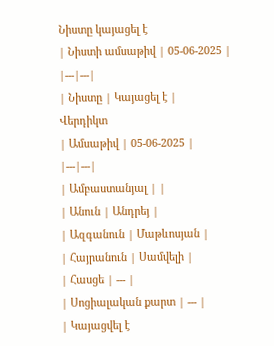Նիստը կայացել է
| Նիստի ամսաթիվ | 05-06-2025 |
|---|---|
| Նիստը | Կայացել է |
Վերդիկտ
| Ամսաթիվ | 05-06-2025 |
|---|---|
| Ամբաստանյալ | |
| Անուն | Անդրեյ |
| Ազգանուն | Մաթևոսյան |
| Հայրանուն | Սամվելի |
| Հասցե | --- |
| Սոցիալական քարտ | --- |
| Կայացվել է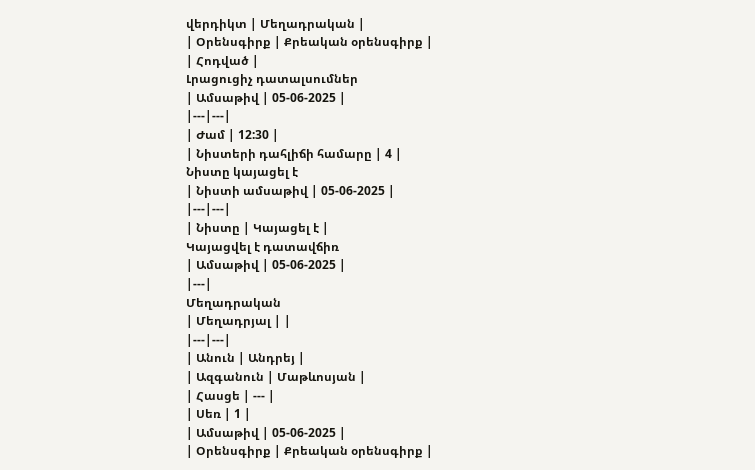վերդիկտ | Մեղադրական |
| Օրենսգիրք | Քրեական օրենսգիրք |
| Հոդված |
Լրացուցիչ դատալսումներ
| Ամսաթիվ | 05-06-2025 |
|---|---|
| Ժամ | 12:30 |
| Նիստերի դահլիճի համարը | 4 |
Նիստը կայացել է
| Նիստի ամսաթիվ | 05-06-2025 |
|---|---|
| Նիստը | Կայացել է |
Կայացվել է դատավճիռ
| Ամսաթիվ | 05-06-2025 |
|---|
Մեղադրական
| Մեղադրյալ | |
|---|---|
| Անուն | Անդրեյ |
| Ազգանուն | Մաթևոսյան |
| Հասցե | --- |
| Սեռ | 1 |
| Ամսաթիվ | 05-06-2025 |
| Օրենսգիրք | Քրեական օրենսգիրք |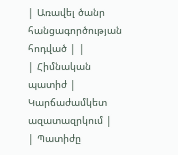| Առավել ծանր հանցագործության հոդված | |
| Հիմնական պատիժ | Կարճաժամկետ ազատազրկում |
| Պատիժը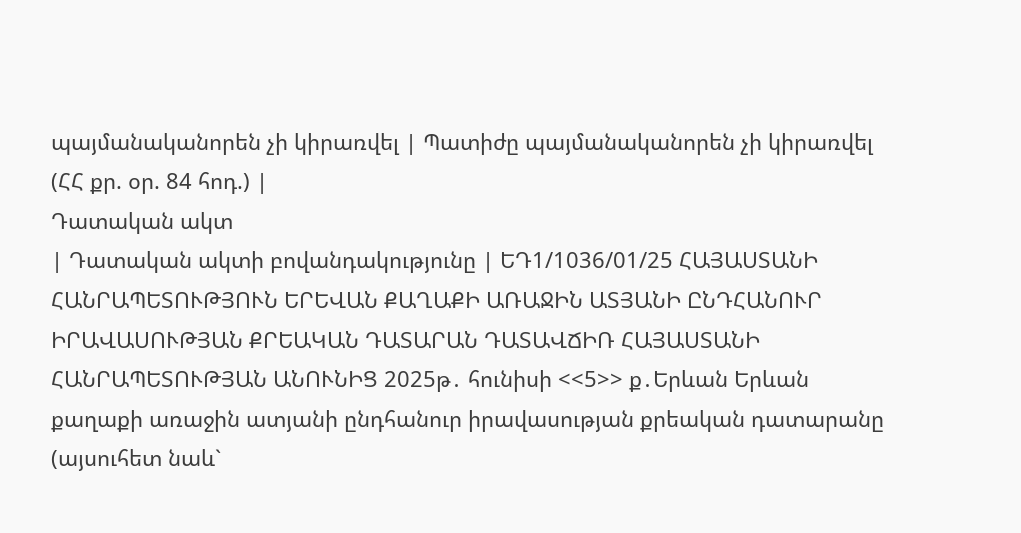պայմանականորեն չի կիրառվել | Պատիժը պայմանականորեն չի կիրառվել (ՀՀ քր. օր. 84 հոդ.) |
Դատական ակտ
| Դատական ակտի բովանդակությունը | ԵԴ1/1036/01/25 ՀԱՅԱՍՏԱՆԻ ՀԱՆՐԱՊԵՏՈՒԹՅՈՒՆ ԵՐԵՎԱՆ ՔԱՂԱՔԻ ԱՌԱՋԻՆ ԱՏՅԱՆԻ ԸՆԴՀԱՆՈՒՐ ԻՐԱՎԱՍՈՒԹՅԱՆ ՔՐԵԱԿԱՆ ԴԱՏԱՐԱՆ ԴԱՏԱՎՃԻՌ ՀԱՅԱՍՏԱՆԻ ՀԱՆՐԱՊԵՏՈՒԹՅԱՆ ԱՆՈՒՆԻՑ 2025թ․ հունիսի <<5>> ք․Երևան Երևան քաղաքի առաջին ատյանի ընդհանուր իրավասության քրեական դատարանը (այսուհետ նաև`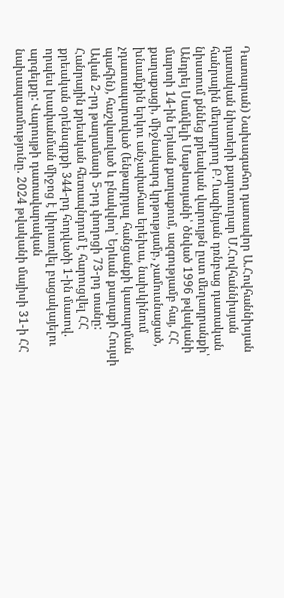Դատարան) Նախագահող դատավոր Ա.Հովհաննիսյան դատական նիստերի քարտուղար Մ.Հովհաննիսյան հանրային մեղադրող Բ.Ղազինյան դռնբաց դատական նիստում քննեց քրեական վարույթն ըստ մեղադրանքի՝ Անդրեյ Սամվելի Մաթևոսյանի՝ ծնված 1996 թվականի մարտի 14-ին Երևան քաղաքում, ազգությամբ հայ, ՀՀ քաղաքացի, միջնակարգ կրթությամբ, չամուսնացած, խնամքին երկու անչափահաս երեխա, նախկինում չդատապարտված (ենթադրյալ հանցանքի կատարման պահին), հաշվառված և բնակվող՝ Երևան քաղաքի Հույսի Ավան 2-րդ թաղամասի 5-րդ փողոցի 73-րդ տանը: Հանրային քրեական հետապնդում է հարուցվել ՀՀ քրեական օրենսգրքի 344-րդ հոդվածի 1-ին մասով. որպես խափանման միջոց է կիրառվել բացակայելու արգելքը: Վարույթի դատավարական նախապատմությունը. 2024 թվականի մայիսի 31-ի ՀՀ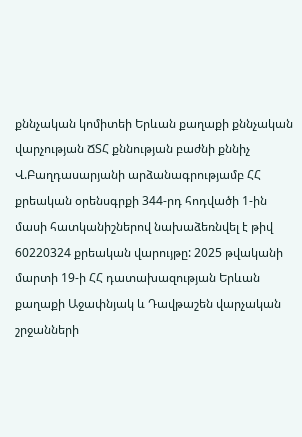քննչական կոմիտեի Երևան քաղաքի քննչական վարչության ՃՏՀ քննության բաժնի քննիչ Վ.Բաղդասարյանի արձանագրությամբ ՀՀ քրեական օրենսգրքի 344-րդ հոդվածի 1-ին մասի հատկանիշներով նախաձեռնվել է թիվ 60220324 քրեական վարույթը: 2025 թվականի մարտի 19-ի ՀՀ դատախազության Երևան քաղաքի Աջափնյակ և Դավթաշեն վարչական շրջանների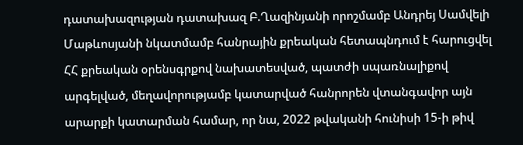դատախազության դատախազ Բ.Ղազինյանի որոշմամբ Անդրեյ Սամվելի Մաթևոսյանի նկատմամբ հանրային քրեական հետապնդում է հարուցվել ՀՀ քրեական օրենսգրքով նախատեսված, պատժի սպառնալիքով արգելված, մեղավորությամբ կատարված հանրորեն վտանգավոր այն արարքի կատարման համար, որ նա, 2022 թվականի հունիսի 15-ի թիվ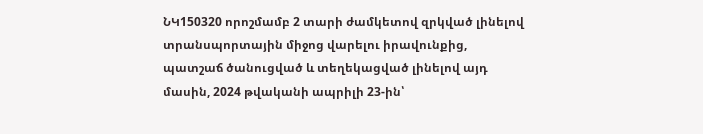ՆԿ150320 որոշմամբ 2 տարի ժամկետով զրկված լինելով տրանսպորտային միջոց վարելու իրավունքից, պատշաճ ծանուցված և տեղեկացված լինելով այդ մասին, 2024 թվականի ապրիլի 23-ին՝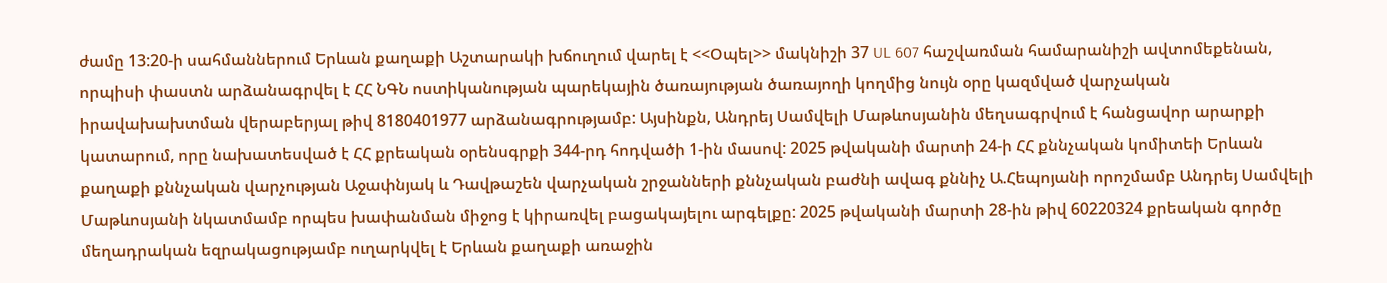ժամը 13:20-ի սահմաններում Երևան քաղաքի Աշտարակի խճուղում վարել է <<Օպել>> մակնիշի 37 UL 607 հաշվառման համարանիշի ավտոմեքենան, որպիսի փաստն արձանագրվել է ՀՀ ՆԳՆ ոստիկանության պարեկային ծառայության ծառայողի կողմից նույն օրը կազմված վարչական իրավախախտման վերաբերյալ թիվ 8180401977 արձանագրությամբ: Այսինքն, Անդրեյ Սամվելի Մաթևոսյանին մեղսագրվում է հանցավոր արարքի կատարում, որը նախատեսված է ՀՀ քրեական օրենսգրքի 344-րդ հոդվածի 1-ին մասով: 2025 թվականի մարտի 24-ի ՀՀ քննչական կոմիտեի Երևան քաղաքի քննչական վարչության Աջափնյակ և Դավթաշեն վարչական շրջանների քննչական բաժնի ավագ քննիչ Ա.Հեպոյանի որոշմամբ Անդրեյ Սամվելի Մաթևոսյանի նկատմամբ որպես խափանման միջոց է կիրառվել բացակայելու արգելքը: 2025 թվականի մարտի 28-ին թիվ 60220324 քրեական գործը մեղադրական եզրակացությամբ ուղարկվել է Երևան քաղաքի առաջին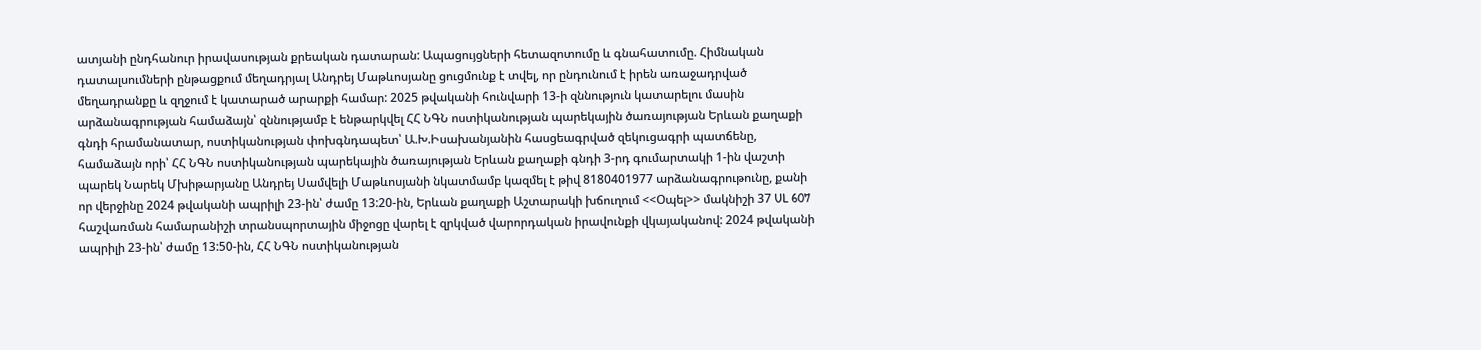ատյանի ընդհանուր իրավասության քրեական դատարան: Ապացույցների հետազոտումը և գնահատումը. Հիմնական դատալսումների ընթացքում մեղադրյալ Անդրեյ Մաթևոսյանը ցուցմունք է տվել, որ ընդունում է իրեն առաջադրված մեղադրանքը և զղջում է կատարած արարքի համար: 2025 թվականի հունվարի 13-ի զննություն կատարելու մասին արձանագրության համաձայն՝ զննությամբ է ենթարկվել ՀՀ ՆԳՆ ոստիկանության պարեկային ծառայության Երևան քաղաքի գնդի հրամանատար, ոստիկանության փոխգնդապետ՝ Ա.Խ.Իսախանյանին հասցեագրված զեկուցագրի պատճենը, համաձայն որի՝ ՀՀ ՆԳՆ ոստիկանության պարեկային ծառայության Երևան քաղաքի գնդի 3-րդ գումարտակի 1-ին վաշտի պարեկ Նարեկ Մխիթարյանը Անդրեյ Սամվելի Մաթևոսյանի նկատմամբ կազմել է թիվ 8180401977 արձանագրութունը, քանի որ վերջինը 2024 թվականի ապրիլի 23-ին՝ ժամը 13:20-ին, Երևան քաղաքի Աշտարակի խճուղում <<Օպել>> մակնիշի 37 UL 607 հաշվառման համարանիշի տրանսպորտային միջոցը վարել է զրկված վարորդական իրավունքի վկայականով: 2024 թվականի ապրիլի 23-ին՝ ժամը 13:50-ին, ՀՀ ՆԳՆ ոստիկանության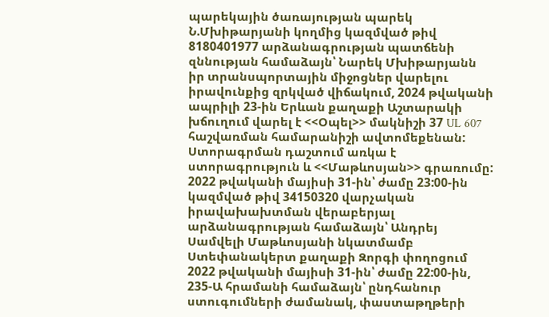պարեկային ծառայության պարեկ Ն.Մխիթարյանի կողմից կազմված թիվ 8180401977 արձանագրության պատճենի զննության համաձայն՝ Նարեկ Մխիթարյանն իր տրանսպորտային միջոցներ վարելու իրավունքից զրկված վիճակում, 2024 թվականի ապրիլի 23-ին Երևան քաղաքի Աշտարակի խճուղում վարել է <<Օպել>> մակնիշի 37 UL 607 հաշվառման համարանիշի ավտոմեքենան: Ստորագրման դաշտում առկա է ստորագրություն և <<Մաթևոսյան>> գրառումը: 2022 թվականի մայիսի 31-ին՝ ժամը 23:00-ին կազմված թիվ 34150320 վարչական իրավախախտման վերաբերյալ արձանագրության համաձայն՝ Անդրեյ Սամվելի Մաթևոսյանի նկատմամբ Ստեփանակերտ քաղաքի Զորգի փողոցում 2022 թվականի մայիսի 31-ին՝ ժամը 22:00-ին, 235-Ա հրամանի համաձայն՝ ընդհանուր ստուգումների ժամանակ, փաստաթղթերի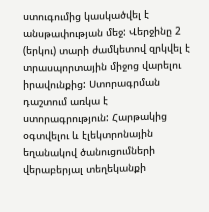ստուգումից կասկածվել է անսթափության մեջ: Վերջինը 2 (երկու) տարի ժամկետով զրկվել է տրասպորտային միջոց վարելու իրավունքից: Ստորագրման դաշտում առկա է ստորագրություն: Հարթակից օգտվելու և էլեկտրոնային եղանակով ծանուցումների վերաբերյալ տեղեկանքի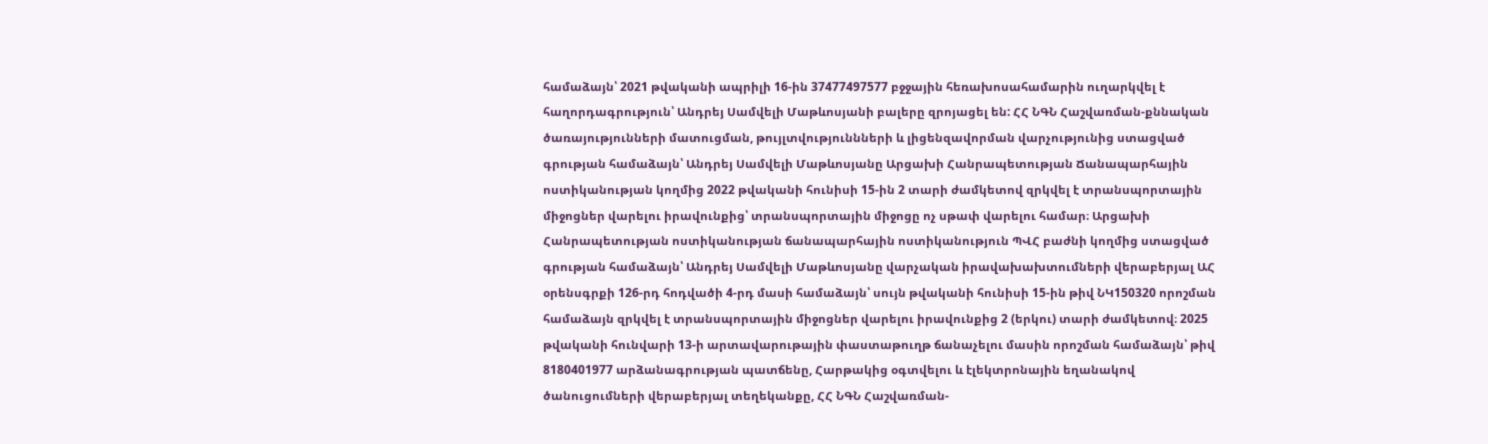համաձայն՝ 2021 թվականի ապրիլի 16-ին 37477497577 բջջային հեռախոսահամարին ուղարկվել է հաղորդագրություն՝ Անդրեյ Սամվելի Մաթևոսյանի բալերը զրոյացել են: ՀՀ ՆԳՆ Հաշվառման-քննական ծառայությունների մատուցման, թույլտվություննների և լիցենզավորման վարչությունից ստացված գրության համաձայն՝ Անդրեյ Սամվելի Մաթևոսյանը Արցախի Հանրապետության Ճանապարհային ոստիկանության կողմից 2022 թվականի հունիսի 15-ին 2 տարի ժամկետով զրկվել է տրանսպորտային միջոցներ վարելու իրավունքից՝ տրանսպորտային միջոցը ոչ սթափ վարելու համար։ Արցախի Հանրապետության ոստիկանության ճանապարհային ոստիկանություն ՊՎՀ բաժնի կողմից ստացված գրության համաձայն՝ Անդրեյ Սամվելի Մաթևոսյանը վարչական իրավախախտումների վերաբերյալ ԱՀ օրենսգրքի 126-րդ հոդվածի 4-րդ մասի համաձայն՝ սույն թվականի հունիսի 15-ին թիվ ՆԿ150320 որոշման համաձայն զրկվել է տրանսպորտային միջոցներ վարելու իրավունքից 2 (երկու) տարի ժամկետով։ 2025 թվականի հունվարի 13-ի արտավարութային փաստաթուղթ ճանաչելու մասին որոշման համաձայն՝ թիվ 8180401977 արձանագրության պատճենը, Հարթակից օգտվելու և էլեկտրոնային եղանակով ծանուցումների վերաբերյալ տեղեկանքը, ՀՀ ՆԳՆ Հաշվառման-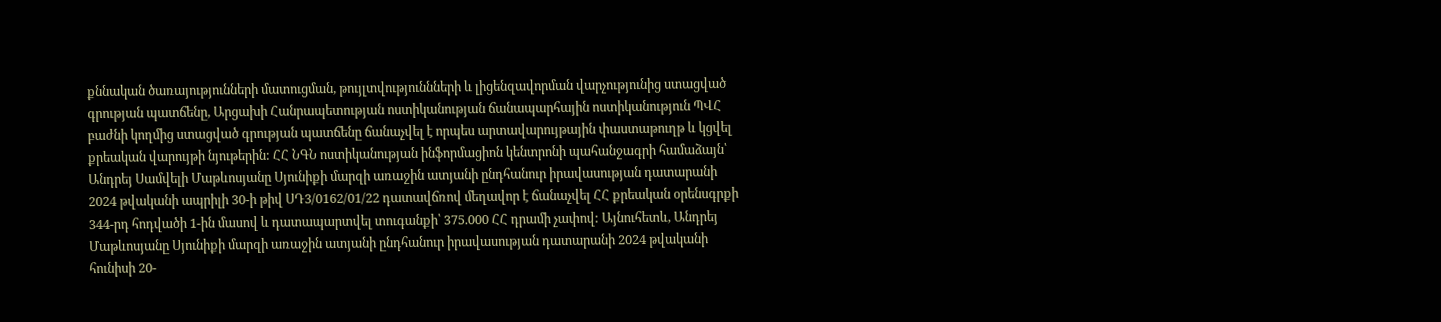քննական ծառայությունների մատուցման, թույլտվություննների և լիցենզավորման վարչությունից ստացված գրության պատճենը, Արցախի Հանրապետության ոստիկանության ճանապարհային ոստիկանություն ՊՎՀ բաժնի կողմից ստացված գրության պատճենը ճանաչվել է որպես արտավարույթային փաստաթուղթ և կցվել քրեական վարույթի նյութերին: ՀՀ ՆԳՆ ոստիկանության ինֆորմացիոն կենտրոնի պահանջագրի համաձայն՝ Անդրեյ Սամվելի Մաթևոսյանը Սյունիքի մարզի առաջին ատյանի ընդհանուր իրավասության դատարանի 2024 թվականի ապրիլի 30-ի թիվ ՍԴ3/0162/01/22 դատավճռով մեղավոր է ճանաչվել ՀՀ քրեական օրենսգրքի 344-րդ հոդվածի 1-ին մասով և դատապարտվել տուգանքի՝ 375.000 ՀՀ դրամի չափով: Այնուհետև, Անդրեյ Մաթևոսյանը Սյունիքի մարզի առաջին ատյանի ընդհանուր իրավասության դատարանի 2024 թվականի հունիսի 20-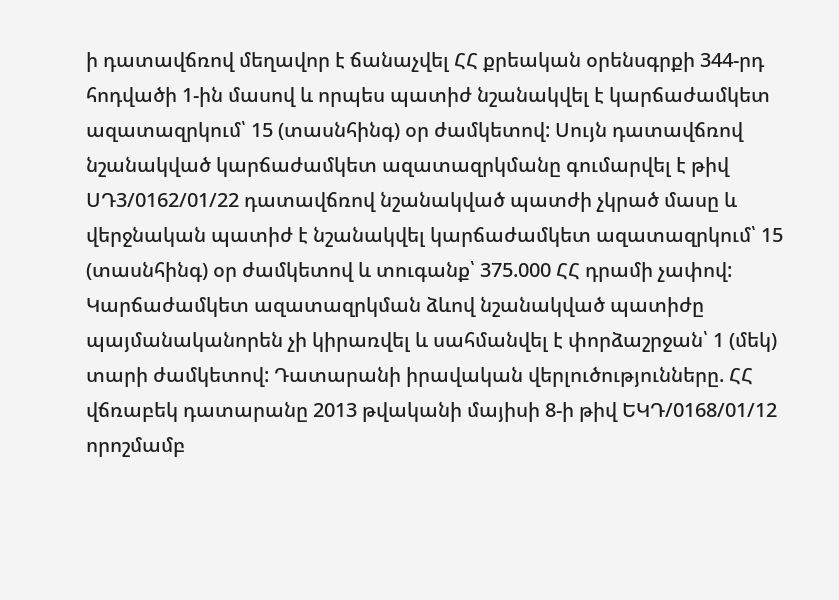ի դատավճռով մեղավոր է ճանաչվել ՀՀ քրեական օրենսգրքի 344-րդ հոդվածի 1-ին մասով և որպես պատիժ նշանակվել է կարճաժամկետ ազատազրկում՝ 15 (տասնհինգ) օր ժամկետով: Սույն դատավճռով նշանակված կարճաժամկետ ազատազրկմանը գումարվել է թիվ ՍԴ3/0162/01/22 դատավճռով նշանակված պատժի չկրած մասը և վերջնական պատիժ է նշանակվել կարճաժամկետ ազատազրկում՝ 15 (տասնհինգ) օր ժամկետով և տուգանք՝ 375.000 ՀՀ դրամի չափով: Կարճաժամկետ ազատազրկման ձևով նշանակված պատիժը պայմանականորեն չի կիրառվել և սահմանվել է փորձաշրջան՝ 1 (մեկ) տարի ժամկետով: Դատարանի իրավական վերլուծությունները. ՀՀ վճռաբեկ դատարանը 2013 թվականի մայիսի 8-ի թիվ ԵԿԴ/0168/01/12 որոշմամբ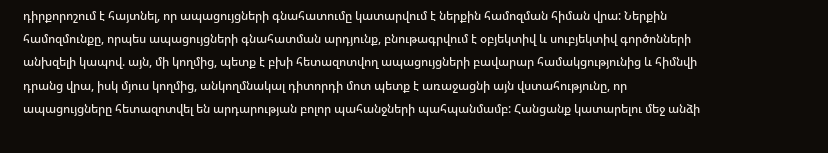դիրքորոշում է հայտնել, որ ապացույցների գնահատումը կատարվում է ներքին համոզման հիման վրա: Ներքին համոզմունքը, որպես ապացույցների գնահատման արդյունք, բնութագրվում է օբյեկտիվ և սուբյեկտիվ գործոնների անխզելի կապով. այն, մի կողմից, պետք է բխի հետազոտվող ապացույցների բավարար համակցությունից և հիմնվի դրանց վրա, իսկ մյուս կողմից, անկողմնակալ դիտորդի մոտ պետք է առաջացնի այն վստահությունը, որ ապացույցները հետազոտվել են արդարության բոլոր պահանջների պահպանմամբ: Հանցանք կատարելու մեջ անձի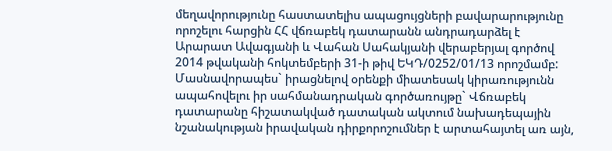մեղավորությունը հաստատելիս ապացույցների բավարարությունը որոշելու հարցին ՀՀ վճռաբեկ դատարանն անդրադարձել է Արարատ Ավագյանի և Վահան Սահակյանի վերաբերյալ գործով 2014 թվականի հոկտեմբերի 31-ի թիվ ԵԿԴ/0252/01/13 որոշմամբ: Մասնավորապես` իրացնելով օրենքի միատեսակ կիրառությունն ապահովելու իր սահմանադրական գործառույթը` Վճռաբեկ դատարանը հիշատակված դատական ակտում նախադեպային նշանակության իրավական դիրքորոշումներ է արտահայտել առ այն,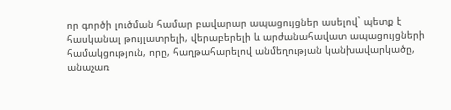որ գործի լուծման համար բավարար ապացույցներ ասելով` պետք է հասկանալ թույլատրելի, վերաբերելի և արժանահավատ ապացույցների համակցություն, որը, հաղթահարելով անմեղության կանխավարկածը, անաչառ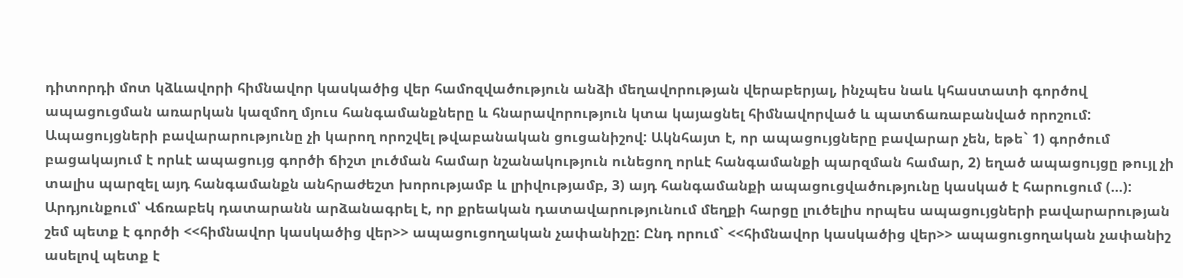դիտորդի մոտ կձևավորի հիմնավոր կասկածից վեր համոզվածություն անձի մեղավորության վերաբերյալ, ինչպես նաև կհաստատի գործով ապացուցման առարկան կազմող մյուս հանգամանքները և հնարավորություն կտա կայացնել հիմնավորված և պատճառաբանված որոշում: Ապացույցների բավարարությունը չի կարող որոշվել թվաբանական ցուցանիշով: Ակնհայտ է, որ ապացույցները բավարար չեն, եթե` 1) գործում բացակայում է որևէ ապացույց գործի ճիշտ լուծման համար նշանակություն ունեցող որևէ հանգամանքի պարզման համար, 2) եղած ապացույցը թույլ չի տալիս պարզել այդ հանգամանքն անհրաժեշտ խորությամբ և լրիվությամբ, 3) այդ հանգամանքի ապացուցվածությունը կասկած է հարուցում (...): Արդյունքում՝ Վճռաբեկ դատարանն արձանագրել է, որ քրեական դատավարությունում մեղքի հարցը լուծելիս որպես ապացույցների բավարարության շեմ պետք է գործի <<հիմնավոր կասկածից վեր>> ապացուցողական չափանիշը: Ընդ որում` <<հիմնավոր կասկածից վեր>> ապացուցողական չափանիշ ասելով պետք է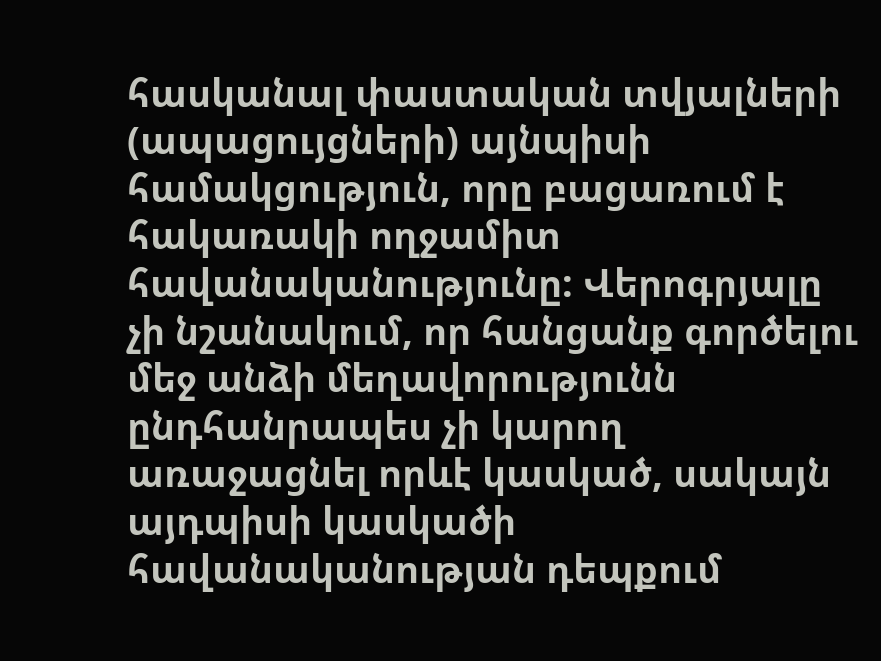հասկանալ փաստական տվյալների (ապացույցների) այնպիսի համակցություն, որը բացառում է հակառակի ողջամիտ հավանականությունը: Վերոգրյալը չի նշանակում, որ հանցանք գործելու մեջ անձի մեղավորությունն ընդհանրապես չի կարող առաջացնել որևէ կասկած, սակայն այդպիսի կասկածի հավանականության դեպքում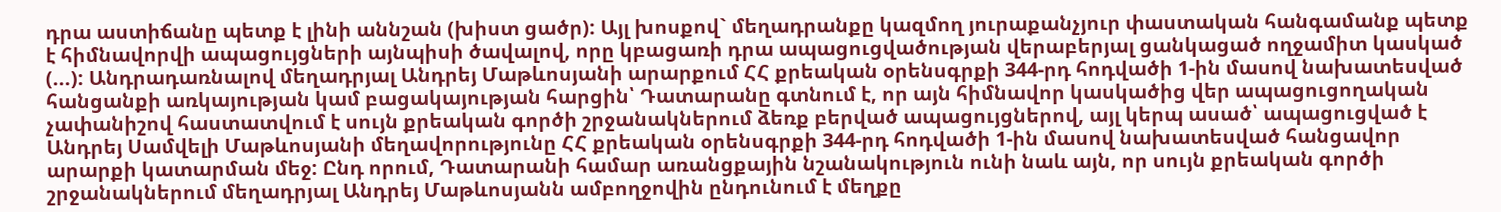դրա աստիճանը պետք է լինի աննշան (խիստ ցածր): Այլ խոսքով` մեղադրանքը կազմող յուրաքանչյուր փաստական հանգամանք պետք է հիմնավորվի ապացույցների այնպիսի ծավալով, որը կբացառի դրա ապացուցվածության վերաբերյալ ցանկացած ողջամիտ կասկած (...): Անդրադառնալով մեղադրյալ Անդրեյ Մաթևոսյանի արարքում ՀՀ քրեական օրենսգրքի 344-րդ հոդվածի 1-ին մասով նախատեսված հանցանքի առկայության կամ բացակայության հարցին՝ Դատարանը գտնում է, որ այն հիմնավոր կասկածից վեր ապացուցողական չափանիշով հաստատվում է սույն քրեական գործի շրջանակներում ձեռք բերված ապացույցներով, այլ կերպ ասած՝ ապացուցված է Անդրեյ Սամվելի Մաթևոսյանի մեղավորությունը ՀՀ քրեական օրենսգրքի 344-րդ հոդվածի 1-ին մասով նախատեսված հանցավոր արարքի կատարման մեջ: Ընդ որում, Դատարանի համար առանցքային նշանակություն ունի նաև այն, որ սույն քրեական գործի շրջանակներում մեղադրյալ Անդրեյ Մաթևոսյանն ամբողջովին ընդունում է մեղքը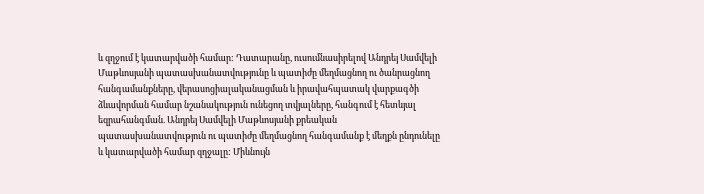և զղջում է կատարվածի համար: Դատարանը, ուսումնասիրելով Անդրեյ Սամվելի Մաթևոսյանի պատասխանատվությունը և պատիժը մեղմացնող ու ծանրացնող հանգամանքները, վերասոցիալականացման և իրավահպատակ վարքագծի ձևավորման համար նշանակություն ունեցող տվյալները, հանգում է հետևյալ եզրահանգման. Անդրեյ Սամվելի Մաթևոսյանի քրեական պատասխանատվություն ու պատիժը մեղմացնող հանգամանք է մեղքն ընդունելը և կատարվածի համար զղջալը: Միևնույն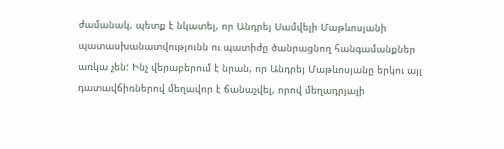ժամանակ, պետք է նկատել, որ Անդրեյ Սամվելի Մաթևոսյանի պատասխանատվությունն ու պատիժը ծանրացնող հանգամանքներ առկա չեն: Ինչ վերաբերում է նրան, որ Անդրեյ Մաթևոսյանը երկու այլ դատավճիռներով մեղավոր է ճանաչվել, որով մեղադրյալի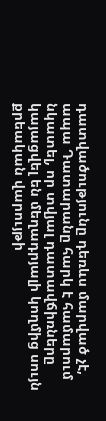դատվածությունը դեռևս մարված չէ, ապա Դատարանը հարկ է համարում նկատել, որ տվյալ դատավճիռները կայացվել են մեղադրյալի կողմից սույն քրեական վարույթի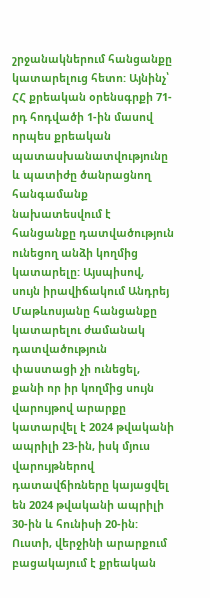շրջանակներում հանցանքը կատարելուց հետո: Այնինչ՝ ՀՀ քրեական օրենսգրքի 71-րդ հոդվածի 1-ին մասով որպես քրեական պատասխանատվությունը և պատիժը ծանրացնող հանգամանք նախատեսվում է հանցանքը դատվածություն ունեցող անձի կողմից կատարելը: Այսպիսով, սույն իրավիճակում Անդրեյ Մաթևոսյանը հանցանքը կատարելու ժամանակ դատվածություն փաստացի չի ունեցել, քանի որ իր կողմից սույն վարույթով արարքը կատարվել է 2024 թվականի ապրիլի 23-ին, իսկ մյուս վարույթներով դատավճիռները կայացվել են 2024 թվականի ապրիլի 30-ին և հունիսի 20-ին: Ուստի, վերջինի արարքում բացակայում է քրեական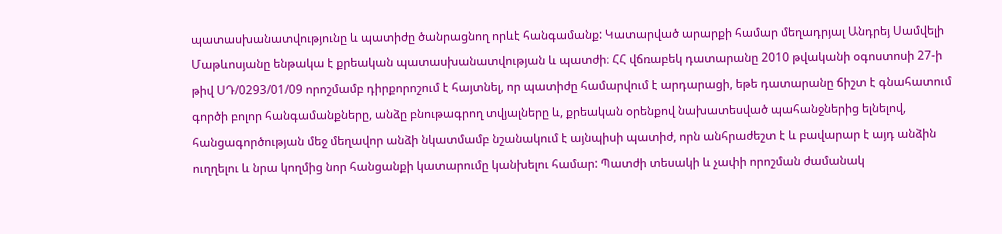պատասխանատվությունը և պատիժը ծանրացնող որևէ հանգամանք: Կատարված արարքի համար մեղադրյալ Անդրեյ Սամվելի Մաթևոսյանը ենթակա է քրեական պատասխանատվության և պատժի։ ՀՀ վճռաբեկ դատարանը 2010 թվականի օգոստոսի 27-ի թիվ ՍԴ/0293/01/09 որոշմամբ դիրքորոշում է հայտնել, որ պատիժը համարվում է արդարացի, եթե դատարանը ճիշտ է գնահատում գործի բոլոր հանգամանքները, անձը բնութագրող տվյալները և, քրեական օրենքով նախատեսված պահանջներից ելնելով, հանցագործության մեջ մեղավոր անձի նկատմամբ նշանակում է այնպիսի պատիժ, որն անհրաժեշտ է և բավարար է այդ անձին ուղղելու և նրա կողմից նոր հանցանքի կատարումը կանխելու համար: Պատժի տեսակի և չափի որոշման ժամանակ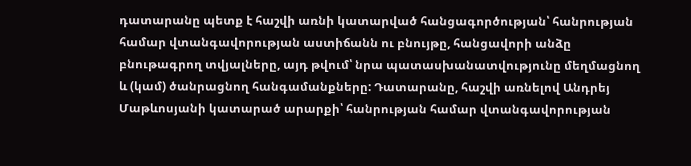դատարանը պետք է հաշվի առնի կատարված հանցագործության՝ հանրության համար վտանգավորության աստիճանն ու բնույթը, հանցավորի անձը բնութագրող տվյալները, այդ թվում՝ նրա պատասխանատվությունը մեղմացնող և (կամ) ծանրացնող հանգամանքները: Դատարանը, հաշվի առնելով Անդրեյ Մաթևոսյանի կատարած արարքի՝ հանրության համար վտանգավորության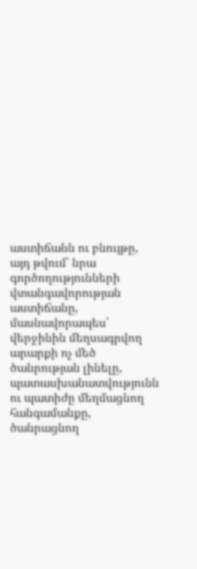աստիճանն ու բնույթը, այդ թվում՝ նրա գործողությունների վտանգավորության աստիճանը, մասնավորապես՝ վերջինին մեղսագրվող արարքի ոչ մեծ ծանրության լինելը, պատասխանատվությունն ու պատիժը մեղմացնող հանգամանքը, ծանրացնող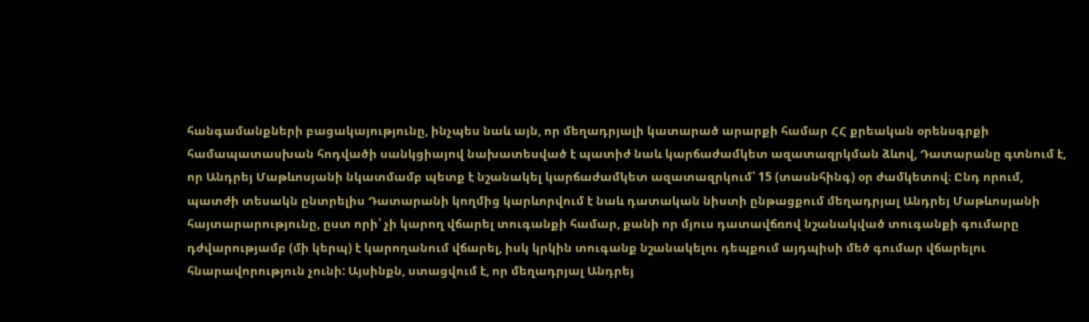հանգամանքների բացակայությունը, ինչպես նաև այն, որ մեղադրյալի կատարած արարքի համար ՀՀ քրեական օրենսգրքի համապատասխան հոդվածի սանկցիայով նախատեսված է պատիժ նաև կարճաժամկետ ազատազրկման ձևով, Դատարանը գտնում է, որ Անդրեյ Մաթևոսյանի նկատմամբ պետք է նշանակել կարճաժամկետ ազատազրկում՝ 15 (տասնհինգ) օր ժամկետով։ Ընդ որում, պատժի տեսակն ընտրելիս Դատարանի կողմից կարևորվում է նաև դատական նիստի ընթացքում մեղադրյալ Անդրեյ Մաթևոսյանի հայտարարությունը, ըստ որի՝ չի կարող վճարել տուգանքի համար, քանի որ մյուս դատավճռով նշանակված տուգանքի գումարը դժվարությամբ (մի կերպ) է կարողանում վճարել, իսկ կրկին տուգանք նշանակելու դեպքում այդպիսի մեծ գումար վճարելու հնարավորություն չունի: Այսինքն, ստացվում է, որ մեղադրյալ Անդրեյ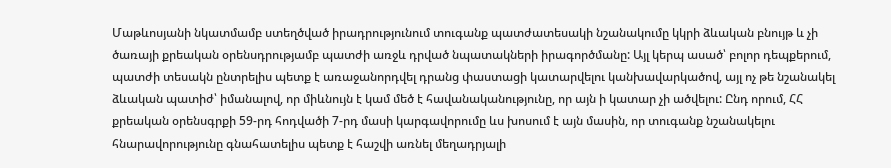Մաթևոսյանի նկատմամբ ստեղծված իրադրությունում տուգանք պատժատեսակի նշանակումը կկրի ձևական բնույթ և չի ծառայի քրեական օրենսդրությամբ պատժի առջև դրված նպատակների իրագործմանը: Այլ կերպ ասած՝ բոլոր դեպքերում, պատժի տեսակն ընտրելիս պետք է առաջանորդվել դրանց փաստացի կատարվելու կանխավարկածով, այլ ոչ թե նշանակել ձևական պատիժ՝ իմանալով, որ միևնույն է կամ մեծ է հավանականությունը, որ այն ի կատար չի ածվելու: Ընդ որում, ՀՀ քրեական օրենսգրքի 59-րդ հոդվածի 7-րդ մասի կարգավորումը ևս խոսում է այն մասին, որ տուգանք նշանակելու հնարավորությունը գնահատելիս պետք է հաշվի առնել մեղադրյալի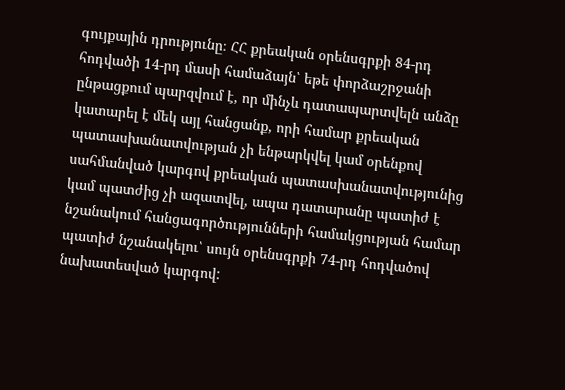գույքային դրությունը։ ՀՀ քրեական օրենսգրքի 84-րդ հոդվածի 14-րդ մասի համաձայն՝ եթե փորձաշրջանի ընթացքում պարզվում է, որ մինչև դատապարտվելն անձը կատարել է մեկ այլ հանցանք, որի համար քրեական պատասխանատվության չի ենթարկվել կամ օրենքով սահմանված կարգով քրեական պատասխանատվությունից կամ պատժից չի ազատվել, ապա դատարանը պատիժ է նշանակում հանցագործությունների համակցության համար պատիժ նշանակելու՝ սույն օրենսգրքի 74-րդ հոդվածով նախատեսված կարգով: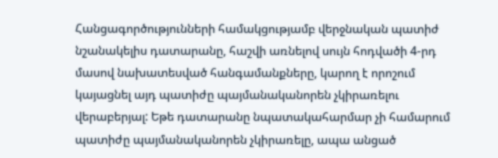Հանցագործությունների համակցությամբ վերջնական պատիժ նշանակելիս դատարանը, հաշվի առնելով սույն հոդվածի 4-րդ մասով նախատեսված հանգամանքները, կարող է որոշում կայացնել այդ պատիժը պայմանականորեն չկիրառելու վերաբերյալ: Եթե դատարանը նպատակահարմար չի համարում պատիժը պայմանականորեն չկիրառելը, ապա անցած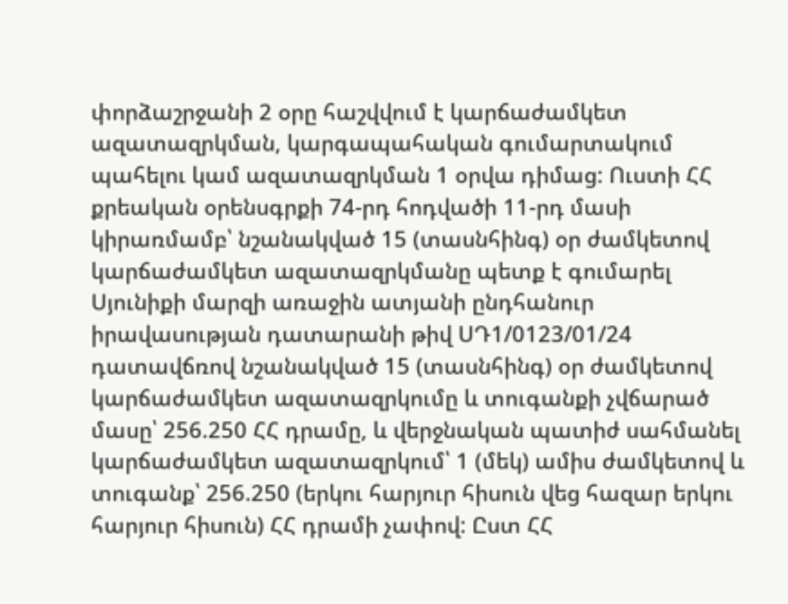փորձաշրջանի 2 օրը հաշվվում է կարճաժամկետ ազատազրկման, կարգապահական գումարտակում պահելու կամ ազատազրկման 1 օրվա դիմաց: Ուստի ՀՀ քրեական օրենսգրքի 74-րդ հոդվածի 11-րդ մասի կիրառմամբ՝ նշանակված 15 (տասնհինգ) օր ժամկետով կարճաժամկետ ազատազրկմանը պետք է գումարել Սյունիքի մարզի առաջին ատյանի ընդհանուր իրավասության դատարանի թիվ ՍԴ1/0123/01/24 դատավճռով նշանակված 15 (տասնհինգ) օր ժամկետով կարճաժամկետ ազատազրկումը և տուգանքի չվճարած մասը՝ 256.250 ՀՀ դրամը, և վերջնական պատիժ սահմանել կարճաժամկետ ազատազրկում՝ 1 (մեկ) ամիս ժամկետով և տուգանք՝ 256.250 (երկու հարյուր հիսուն վեց հազար երկու հարյուր հիսուն) ՀՀ դրամի չափով: Ըստ ՀՀ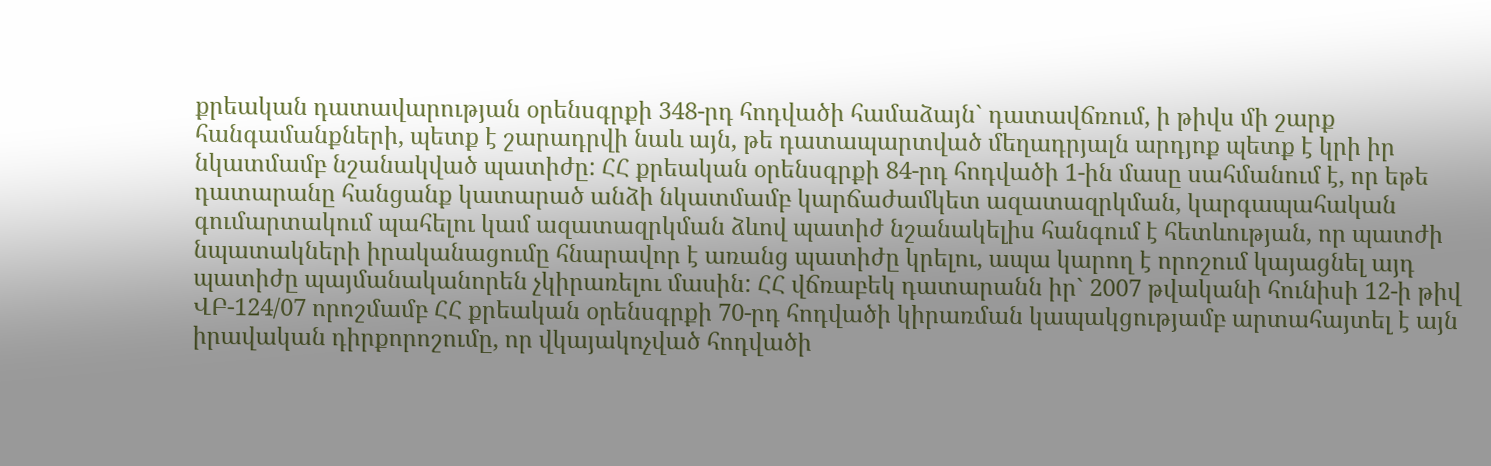քրեական դատավարության օրենսգրքի 348-րդ հոդվածի համաձայն` դատավճռում, ի թիվս մի շարք հանգամանքների, պետք է շարադրվի նաև այն, թե դատապարտված մեղադրյալն արդյոք պետք է կրի իր նկատմամբ նշանակված պատիժը: ՀՀ քրեական օրենսգրքի 84-րդ հոդվածի 1-ին մասը սահմանում է, որ եթե դատարանը հանցանք կատարած անձի նկատմամբ կարճաժամկետ ազատազրկման, կարգապահական գումարտակում պահելու կամ ազատազրկման ձևով պատիժ նշանակելիս հանգում է հետևության, որ պատժի նպատակների իրականացումը հնարավոր է առանց պատիժը կրելու, ապա կարող է որոշում կայացնել այդ պատիժը պայմանականորեն չկիրառելու մասին: ՀՀ վճռաբեկ դատարանն իր` 2007 թվականի հունիսի 12-ի թիվ ՎԲ-124/07 որոշմամբ ՀՀ քրեական օրենսգրքի 70-րդ հոդվածի կիրառման կապակցությամբ արտահայտել է այն իրավական դիրքորոշումը, որ վկայակոչված հոդվածի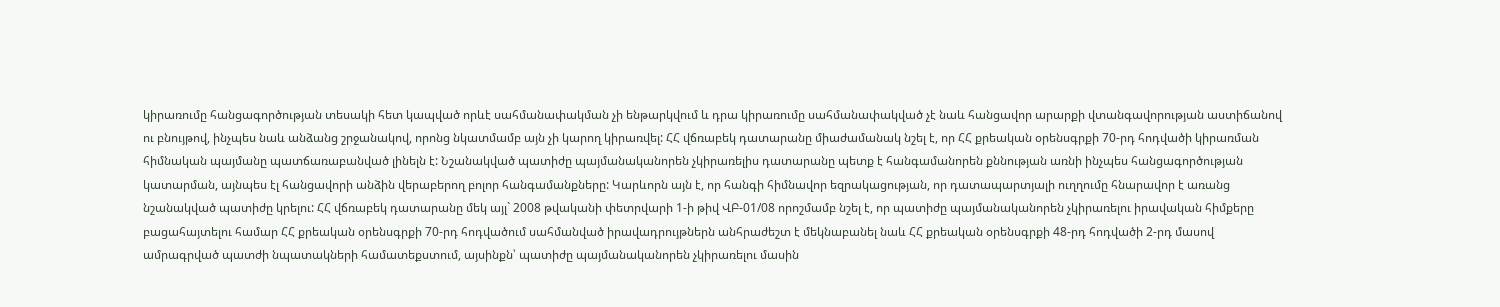կիրառումը հանցագործության տեսակի հետ կապված որևէ սահմանափակման չի ենթարկվում և դրա կիրառումը սահմանափակված չէ նաև հանցավոր արարքի վտանգավորության աստիճանով ու բնույթով, ինչպես նաև անձանց շրջանակով, որոնց նկատմամբ այն չի կարող կիրառվել: ՀՀ վճռաբեկ դատարանը միաժամանակ նշել է, որ ՀՀ քրեական օրենսգրքի 70-րդ հոդվածի կիրառման հիմնական պայմանը պատճառաբանված լինելն է: Նշանակված պատիժը պայմանականորեն չկիրառելիս դատարանը պետք է հանգամանորեն քննության առնի ինչպես հանցագործության կատարման, այնպես էլ հանցավորի անձին վերաբերող բոլոր հանգամանքները: Կարևորն այն է, որ հանգի հիմնավոր եզրակացության, որ դատապարտյալի ուղղումը հնարավոր է առանց նշանակված պատիժը կրելու: ՀՀ վճռաբեկ դատարանը մեկ այլ` 2008 թվականի փետրվարի 1-ի թիվ ՎԲ-01/08 որոշմամբ նշել է, որ պատիժը պայմանականորեն չկիրառելու իրավական հիմքերը բացահայտելու համար ՀՀ քրեական օրենսգրքի 70-րդ հոդվածում սահմանված իրավադրույթներն անհրաժեշտ է մեկնաբանել նաև ՀՀ քրեական օրենսգրքի 48-րդ հոդվածի 2-րդ մասով ամրագրված պատժի նպատակների համատեքստում, այսինքն՝ պատիժը պայմանականորեն չկիրառելու մասին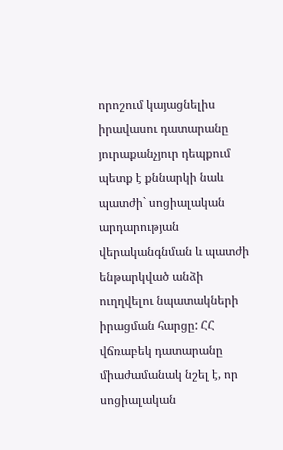որոշում կայացնելիս իրավասու դատարանը յուրաքանչյուր դեպքում պետք է քննարկի նաև պատժի` սոցիալական արդարության վերականգնման և պատժի ենթարկված անձի ուղղվելու նպատակների իրացման հարցը: ՀՀ վճռաբեկ դատարանը միաժամանակ նշել է, որ սոցիալական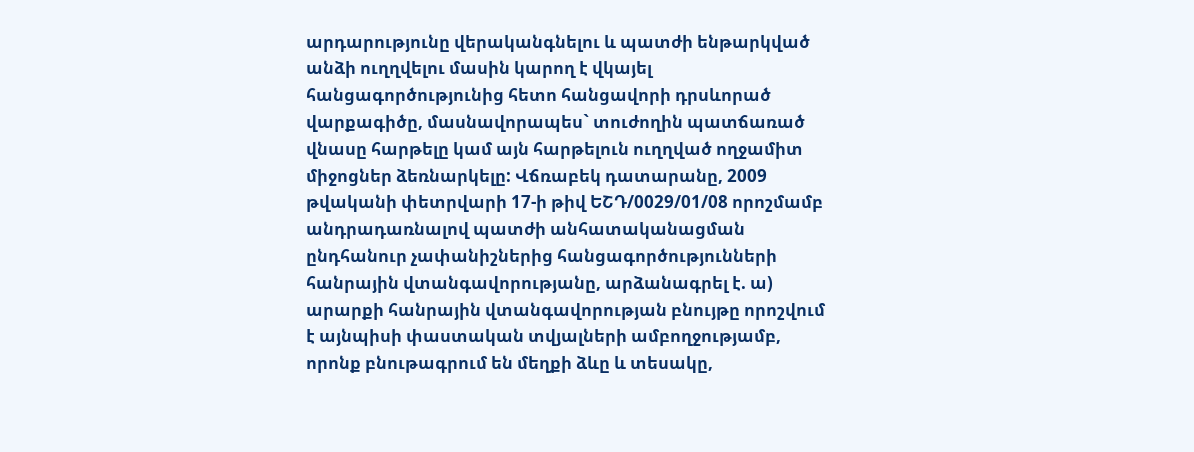արդարությունը վերականգնելու և պատժի ենթարկված անձի ուղղվելու մասին կարող է վկայել հանցագործությունից հետո հանցավորի դրսևորած վարքագիծը, մասնավորապես` տուժողին պատճառած վնասը հարթելը կամ այն հարթելուն ուղղված ողջամիտ միջոցներ ձեռնարկելը: Վճռաբեկ դատարանը, 2009 թվականի փետրվարի 17-ի թիվ ԵՇԴ/0029/01/08 որոշմամբ անդրադառնալով պատժի անհատականացման ընդհանուր չափանիշներից հանցագործությունների հանրային վտանգավորությանը, արձանագրել է. ա) արարքի հանրային վտանգավորության բնույթը որոշվում է այնպիսի փաստական տվյալների ամբողջությամբ, որոնք բնութագրում են մեղքի ձևը և տեսակը,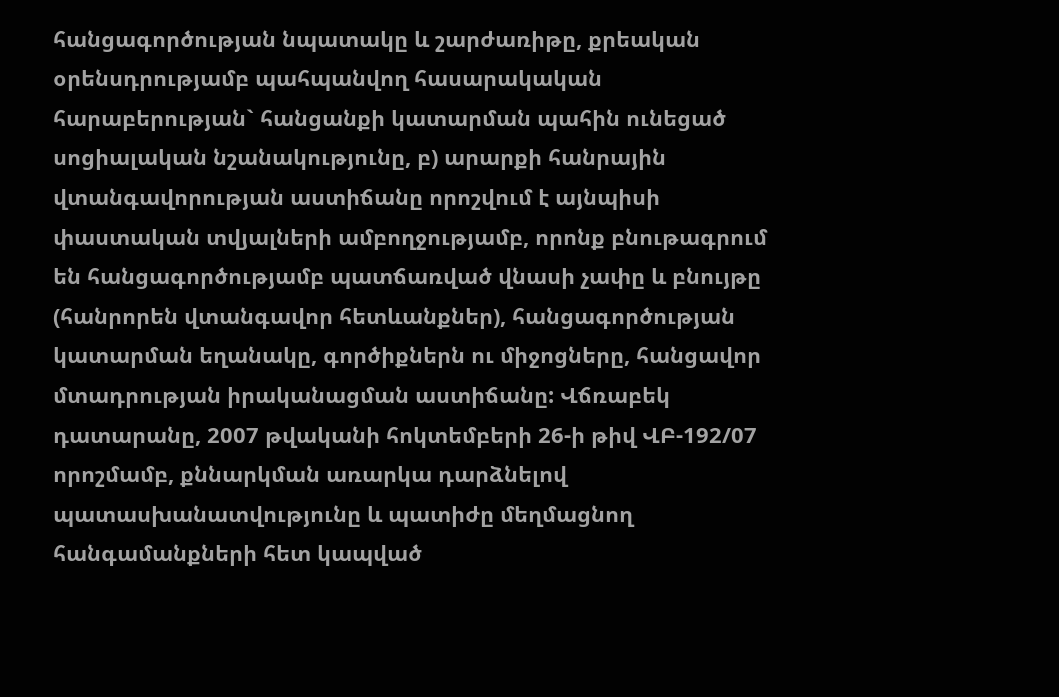հանցագործության նպատակը և շարժառիթը, քրեական օրենսդրությամբ պահպանվող հասարակական հարաբերության` հանցանքի կատարման պահին ունեցած սոցիալական նշանակությունը, բ) արարքի հանրային վտանգավորության աստիճանը որոշվում է այնպիսի փաստական տվյալների ամբողջությամբ, որոնք բնութագրում են հանցագործությամբ պատճառված վնասի չափը և բնույթը (հանրորեն վտանգավոր հետևանքներ), հանցագործության կատարման եղանակը, գործիքներն ու միջոցները, հանցավոր մտադրության իրականացման աստիճանը: Վճռաբեկ դատարանը, 2007 թվականի հոկտեմբերի 26-ի թիվ ՎԲ-192/07 որոշմամբ, քննարկման առարկա դարձնելով պատասխանատվությունը և պատիժը մեղմացնող հանգամանքների հետ կապված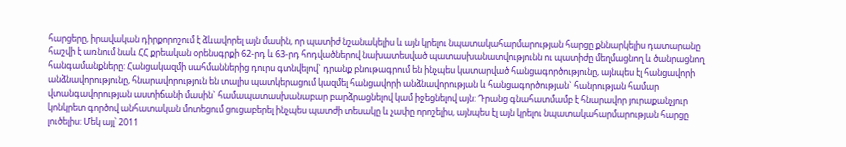հարցերը, իրավական դիրքորոշում է ձևավորել այն մասին, որ պատիժ նշանակելիս և այն կրելու նպատակահարմարության հարցը քննարկելիս դատարանը հաշվի է առնում նաև ՀՀ քրեական օրենսգրքի 62-րդ և 63-րդ հոդվածներով նախատեսված պատասխանատվությունն ու պատիժը մեղմացնող և ծանրացնող հանգամանքները: Հանցակազմի սահմաններից դուրս գտնվելով` դրանք բնութագրում են ինչպես կատարված հանցագործությունը, այնպես էլ հանցավորի անձնավորությունը, հնարավորություն են տալիս պատկերացում կազմել հանցավորի անձնավորության և հանցագործության` հանրության համար վտանգավորության աստիճանի մասին` համապատասխանաբար բարձրացնելով կամ իջեցնելով այն: Դրանց գնահատմամբ է հնարավոր յուրաքանչյուր կոնկրետ գործով անհատական մոտեցում ցուցաբերել ինչպես պատժի տեսակը և չափը որոշելիս, այնպես էլ այն կրելու նպատակահարմարության հարցը լուծելիս: Մեկ այլ՝ 2011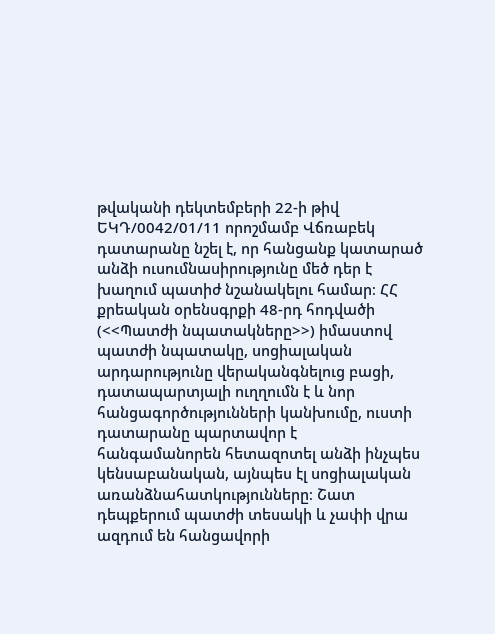թվականի դեկտեմբերի 22-ի թիվ ԵԿԴ/0042/01/11 որոշմամբ Վճռաբեկ դատարանը նշել է, որ հանցանք կատարած անձի ուսումնասիրությունը մեծ դեր է խաղում պատիժ նշանակելու համար։ ՀՀ քրեական օրենսգրքի 48-րդ հոդվածի (<<Պատժի նպատակները>>) իմաստով պատժի նպատակը, սոցիալական արդարությունը վերականգնելուց բացի, դատապարտյալի ուղղումն է և նոր հանցագործությունների կանխումը, ուստի դատարանը պարտավոր է հանգամանորեն հետազոտել անձի ինչպես կենսաբանական, այնպես էլ սոցիալական առանձնահատկությունները։ Շատ դեպքերում պատժի տեսակի և չափի վրա ազդում են հանցավորի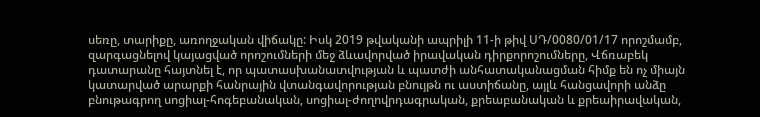սեռը, տարիքը, առողջական վիճակը: Իսկ 2019 թվականի ապրիլի 11-ի թիվ ՍԴ/0080/01/17 որոշմամբ, զարգացնելով կայացված որոշումների մեջ ձևավորված իրավական դիրքորոշումները, Վճռաբեկ դատարանը հայտնել է, որ պատասխանատվության և պատժի անհատականացման հիմք են ոչ միայն կատարված արարքի հանրային վտանգավորության բնույթն ու աստիճանը, այլև հանցավորի անձը բնութագրող սոցիալ-հոգեբանական, սոցիալ-ժողովրդագրական, քրեաբանական և քրեաիրավական,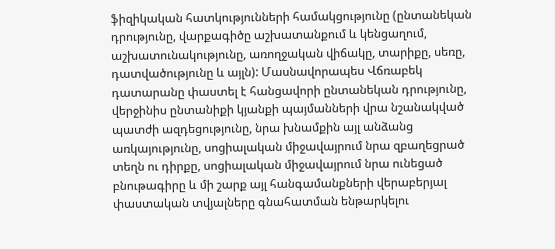ֆիզիկական հատկությունների համակցությունը (ընտանեկան դրությունը, վարքագիծը աշխատանքում և կենցաղում, աշխատունակությունը, առողջական վիճակը, տարիքը, սեռը, դատվածությունը և այլն): Մասնավորապես Վճռաբեկ դատարանը փաստել է հանցավորի ընտանեկան դրությունը, վերջինիս ընտանիքի կյանքի պայմանների վրա նշանակված պատժի ազդեցությունը, նրա խնամքին այլ անձանց առկայությունը, սոցիալական միջավայրում նրա զբաղեցրած տեղն ու դիրքը, սոցիալական միջավայրում նրա ունեցած բնութագիրը և մի շարք այլ հանգամանքների վերաբերյալ փաստական տվյալները գնահատման ենթարկելու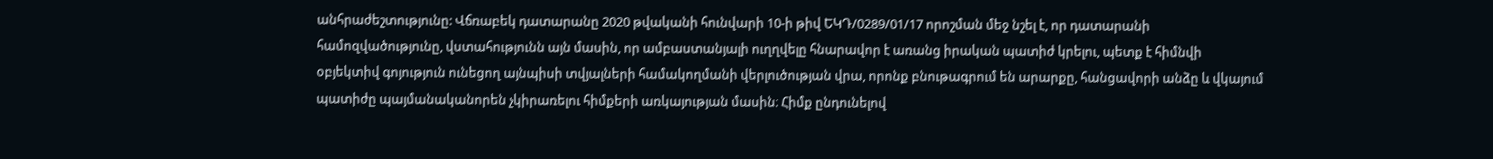անհրաժեշտությունը: Վճռաբեկ դատարանը 2020 թվականի հունվարի 10-ի թիվ ԵԿԴ/0289/01/17 որոշման մեջ նշել է, որ դատարանի համոզվածությունը, վստահությունն այն մասին, որ ամբաստանյալի ուղղվելը հնարավոր է առանց իրական պատիժ կրելու, պետք է հիմնվի օբյեկտիվ գոյություն ունեցող այնպիսի տվյալների համակողմանի վերլուծության վրա, որոնք բնութագրում են արարքը, հանցավորի անձը և վկայում պատիժը պայմանականորեն չկիրառելու հիմքերի առկայության մասին։ Հիմք ընդունելով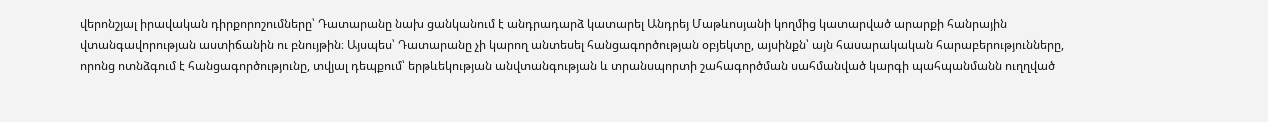վերոնշյալ իրավական դիրքորոշումները՝ Դատարանը նախ ցանկանում է անդրադարձ կատարել Անդրեյ Մաթևոսյանի կողմից կատարված արարքի հանրային վտանգավորության աստիճանին ու բնույթին։ Այսպես՝ Դատարանը չի կարող անտեսել հանցագործության օբյեկտը, այսինքն՝ այն հասարակական հարաբերությունները, որոնց ոտնձգում է հանցագործությունը, տվյալ դեպքում՝ երթևեկության անվտանգության և տրանսպորտի շահագործման սահմանված կարգի պահպանմանն ուղղված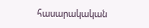հասարակական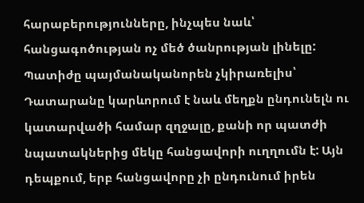հարաբերությունները, ինչպես նաև՝ հանցագոծության ոչ մեծ ծանրության լինելը: Պատիժը պայմանականորեն չկիրառելիս՝ Դատարանը կարևորում է նաև մեղքն ընդունելն ու կատարվածի համար զղջալը, քանի որ պատժի նպատակներից մեկը հանցավորի ուղղումն է: Այն դեպքում, երբ հանցավորը չի ընդունում իրեն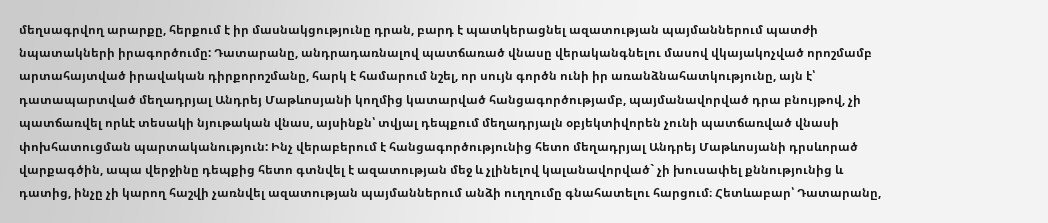մեղսագրվող արարքը, հերքում է իր մասնակցությունը դրան, բարդ է պատկերացնել ազատության պայմաններում պատժի նպատակների իրագործումը: Դատարանը, անդրադառնալով պատճառած վնասը վերականգնելու մասով վկայակոչված որոշմամբ արտահայտված իրավական դիրքորոշմանը, հարկ է համարում նշել, որ սույն գործն ունի իր առանձնահատկությունը, այն է՝ դատապարտված մեղադրյալ Անդրեյ Մաթևոսյանի կողմից կատարված հանցագործությամբ, պայմանավորված դրա բնույթով, չի պատճառվել որևէ տեսակի նյութական վնաս, այսինքն՝ տվյալ դեպքում մեղադրյալն օբյեկտիվորեն չունի պատճառված վնասի փոխհատուցման պարտականություն: Ինչ վերաբերում է հանցագործությունից հետո մեղադրյալ Անդրեյ Մաթևոսյանի դրսևորած վարքագծին, ապա վերջինը դեպքից հետո գտնվել է ազատության մեջ և չլինելով կալանավորված` չի խուսափել քննությունից և դատից, ինչը չի կարող հաշվի չառնվել ազատության պայմաններում անձի ուղղումը գնահատելու հարցում։ Հետևաբար՝ Դատարանը,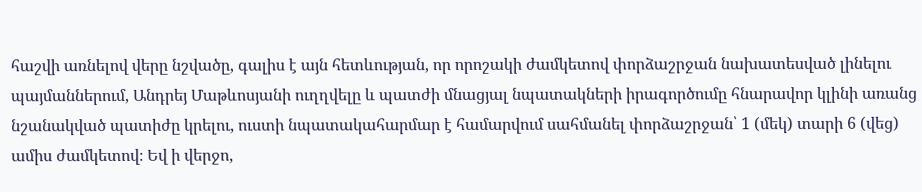հաշվի առնելով վերը նշվածը, գալիս է այն հետևության, որ որոշակի ժամկետով փորձաշրջան նախատեսված լինելու պայմաններում, Անդրեյ Մաթևոսյանի ուղղվելը և պատժի մնացյալ նպատակների իրագործումը հնարավոր կլինի առանց նշանակված պատիժը կրելու, ուստի նպատակահարմար է համարվում սահմանել փորձաշրջան՝ 1 (մեկ) տարի 6 (վեց) ամիս ժամկետով։ Եվ ի վերջո,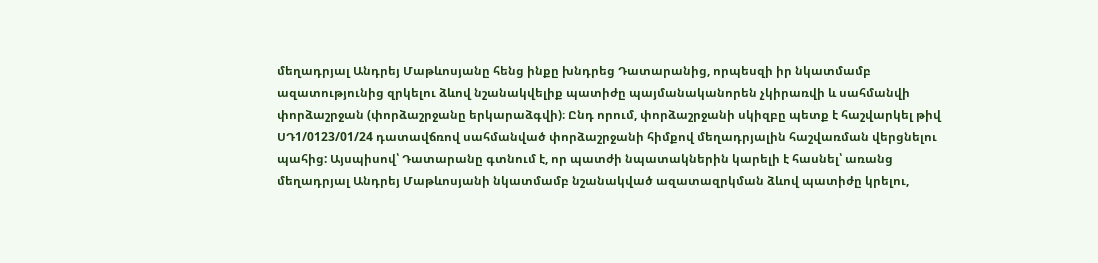մեղադրյալ Անդրեյ Մաթևոսյանը հենց ինքը խնդրեց Դատարանից, որպեսզի իր նկատմամբ ազատությունից զրկելու ձևով նշանակվելիք պատիժը պայմանականորեն չկիրառվի և սահմանվի փորձաշրջան (փորձաշրջանը երկարաձգվի)։ Ընդ որում, փորձաշրջանի սկիզբը պետք է հաշվարկել թիվ ՍԴ1/0123/01/24 դատավճռով սահմանված փորձաշրջանի հիմքով մեղադրյալին հաշվառման վերցնելու պահից: Այսպիսով՝ Դատարանը գտնում է, որ պատժի նպատակներին կարելի է հասնել՝ առանց մեղադրյալ Անդրեյ Մաթևոսյանի նկատմամբ նշանակված ազատազրկման ձևով պատիժը կրելու,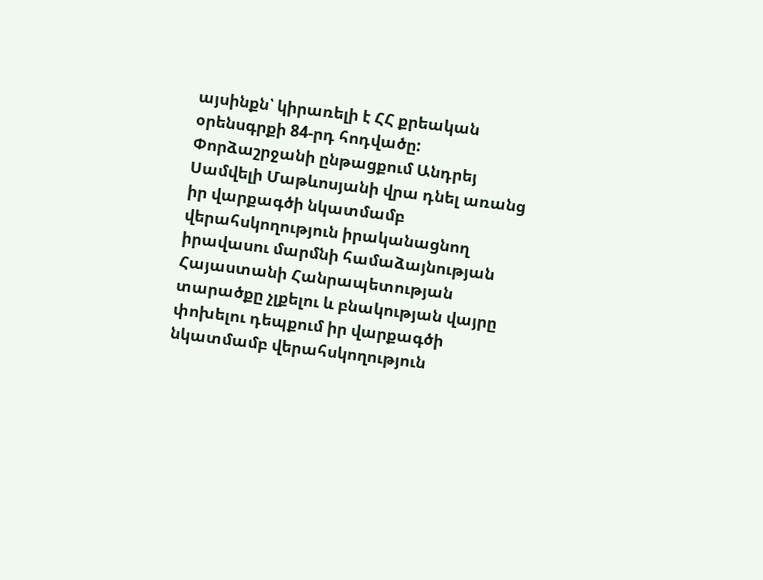այսինքն՝ կիրառելի է ՀՀ քրեական օրենսգրքի 84-րդ հոդվածը: Փորձաշրջանի ընթացքում Անդրեյ Սամվելի Մաթևոսյանի վրա դնել առանց իր վարքագծի նկատմամբ վերահսկողություն իրականացնող իրավասու մարմնի համաձայնության Հայաստանի Հանրապետության տարածքը չլքելու և բնակության վայրը փոխելու դեպքում իր վարքագծի նկատմամբ վերահսկողություն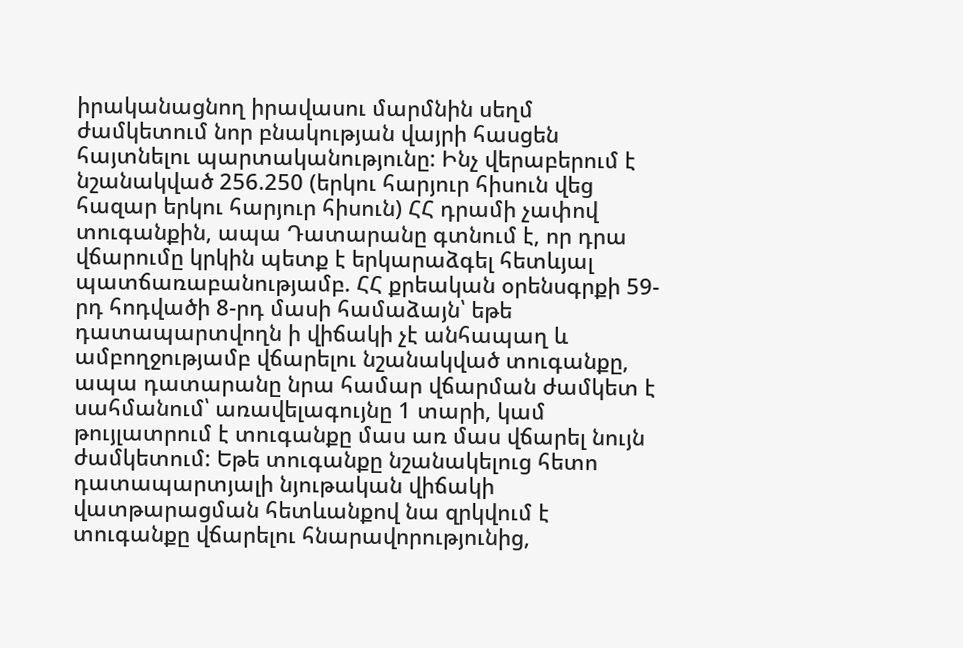իրականացնող իրավասու մարմնին սեղմ ժամկետում նոր բնակության վայրի հասցեն հայտնելու պարտականությունը: Ինչ վերաբերում է նշանակված 256.250 (երկու հարյուր հիսուն վեց հազար երկու հարյուր հիսուն) ՀՀ դրամի չափով տուգանքին, ապա Դատարանը գտնում է, որ դրա վճարումը կրկին պետք է երկարաձգել հետևյալ պատճառաբանությամբ. ՀՀ քրեական օրենսգրքի 59-րդ հոդվածի 8-րդ մասի համաձայն՝ եթե դատապարտվողն ի վիճակի չէ անհապաղ և ամբողջությամբ վճարելու նշանակված տուգանքը, ապա դատարանը նրա համար վճարման ժամկետ է սահմանում՝ առավելագույնը 1 տարի, կամ թույլատրում է տուգանքը մաս առ մաս վճարել նույն ժամկետում: Եթե տուգանքը նշանակելուց հետո դատապարտյալի նյութական վիճակի վատթարացման հետևանքով նա զրկվում է տուգանքը վճարելու հնարավորությունից,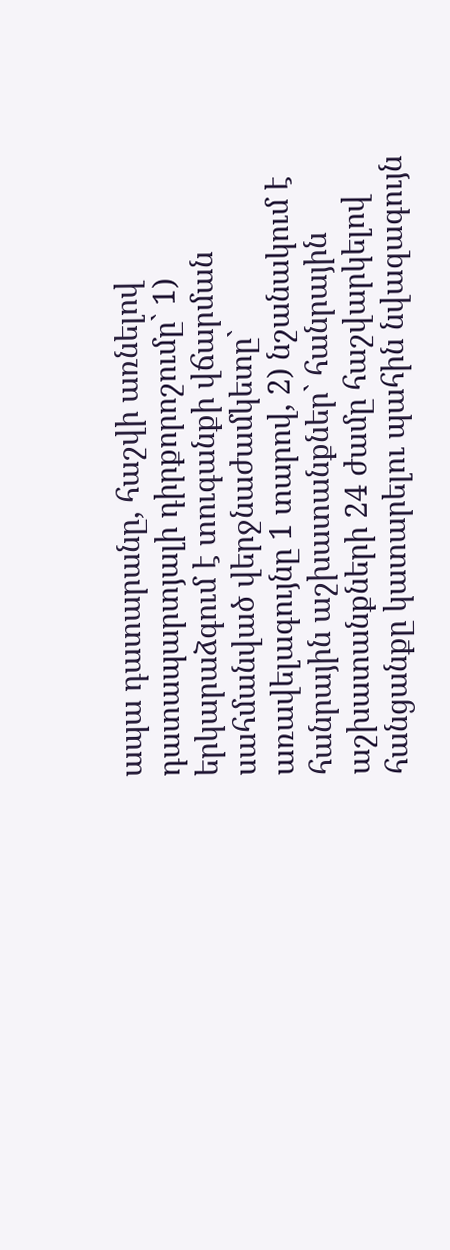ապա դատարանը, հաշվի առնելով դատապարտյալի դիրքորոշումը` 1) երկարաձգում է տուգանքի վճարման սահմանված վերջնաժամկետը` առավելագույնը 1 տարով, 2) նշանակում է հանրային աշխատանքներ` հանրային աշխատանքների 24 ժամը հաշվարկելով հանցանքը կատարելու պահին նվազագույն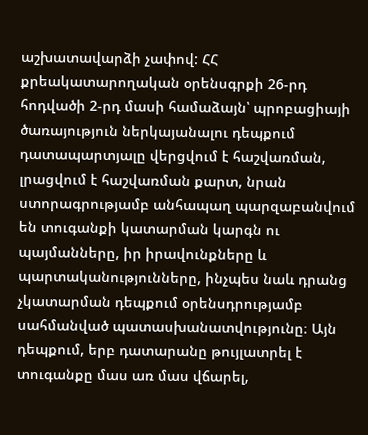աշխատավարձի չափով: ՀՀ քրեակատարողական օրենսգրքի 26-րդ հոդվածի 2-րդ մասի համաձայն՝ պրոբացիայի ծառայություն ներկայանալու դեպքում դատապարտյալը վերցվում է հաշվառման, լրացվում է հաշվառման քարտ, նրան ստորագրությամբ անհապաղ պարզաբանվում են տուգանքի կատարման կարգն ու պայմանները, իր իրավունքները և պարտականությունները, ինչպես նաև դրանց չկատարման դեպքում օրենսդրությամբ սահմանված պատասխանատվությունը։ Այն դեպքում, երբ դատարանը թույլատրել է տուգանքը մաս առ մաս վճարել,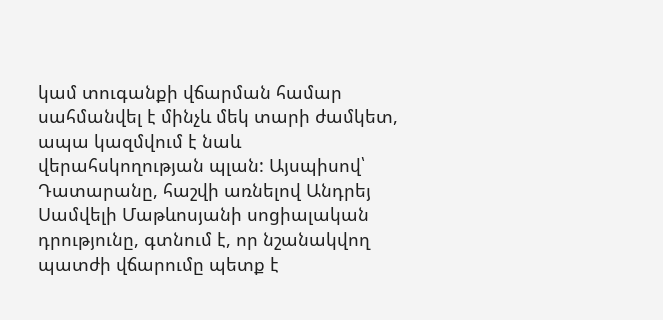կամ տուգանքի վճարման համար սահմանվել է մինչև մեկ տարի ժամկետ, ապա կազմվում է նաև վերահսկողության պլան: Այսպիսով՝ Դատարանը, հաշվի առնելով Անդրեյ Սամվելի Մաթևոսյանի սոցիալական դրությունը, գտնում է, որ նշանակվող պատժի վճարումը պետք է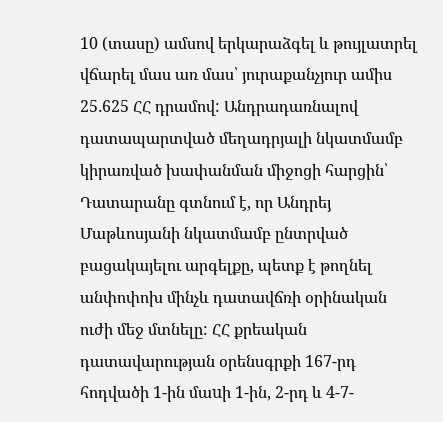10 (տասը) ամսով երկարաձգել և թույլատրել վճարել մաս առ մաս՝ յուրաքանչյուր ամիս 25․625 ՀՀ դրամով: Անդրադառնալով դատապարտված մեղադրյալի նկատմամբ կիրառված խափանման միջոցի հարցին՝ Դատարանը գտնում է, որ Անդրեյ Մաթևոսյանի նկատմամբ ընտրված բացակայելու արգելքը, պետք է թողնել անփոփոխ մինչև դատավճռի օրինական ուժի մեջ մտնելը: ՀՀ քրեական դատավարության օրենսգրքի 167-րդ հոդվածի 1-ին մաuի 1-ին, 2-րդ և 4-7-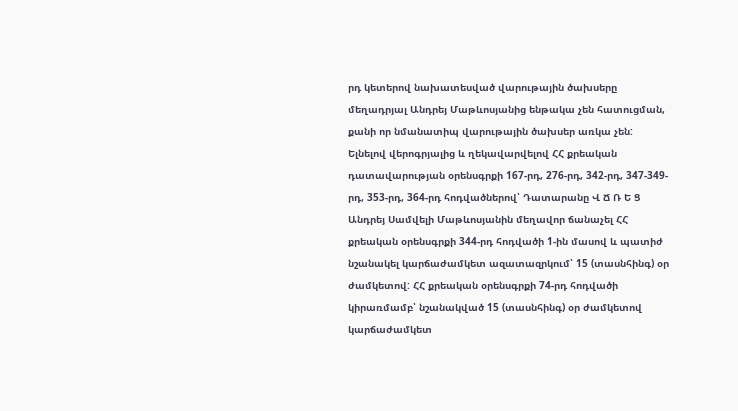րդ կետերով նախատեսված վարութային ծախսերը մեղադրյալ Անդրեյ Մաթևոսյանից ենթակա չեն հատուցման, քանի որ նմանատիպ վարութային ծախսեր առկա չեն: Ելնելով վերոգրյալից և ղեկավարվելով ՀՀ քրեական դատավարության օրենսգրքի 167-րդ, 276-րդ, 342-րդ, 347-349-րդ, 353-րդ, 364-րդ հոդվածներով՝ Դատարանը Վ Ճ Ռ Ե Ց Անդրեյ Սամվելի Մաթևոսյանին մեղավոր ճանաչել ՀՀ քրեական օրենսգրքի 344-րդ հոդվածի 1-ին մասով և պատիժ նշանակել կարճաժամկետ ազատազրկում՝ 15 (տասնհինգ) օր ժամկետով: ՀՀ քրեական օրենսգրքի 74-րդ հոդվածի կիրառմամբ՝ նշանակված 15 (տասնհինգ) օր ժամկետով կարճաժամկետ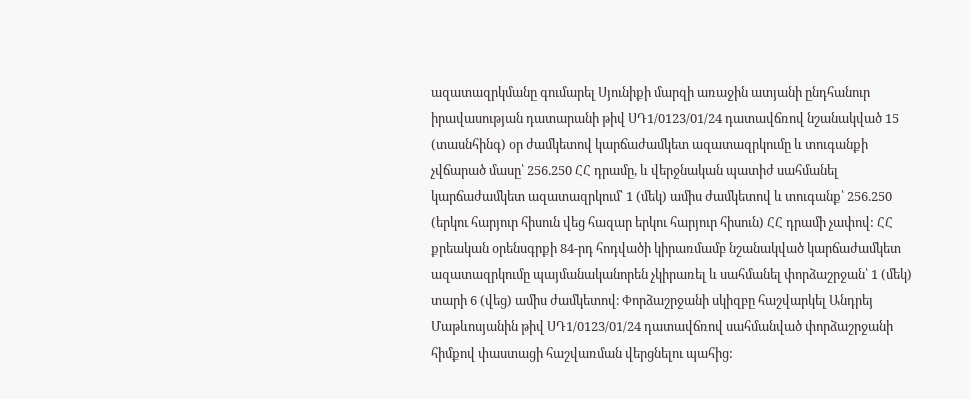ազատազրկմանը գումարել Սյունիքի մարզի առաջին ատյանի ընդհանուր իրավասության դատարանի թիվ ՍԴ1/0123/01/24 դատավճռով նշանակված 15 (տասնհինգ) օր ժամկետով կարճաժամկետ ազատազրկումը և տուգանքի չվճարած մասը՝ 256.250 ՀՀ դրամը, և վերջնական պատիժ սահմանել կարճաժամկետ ազատազրկում՝ 1 (մեկ) ամիս ժամկետով և տուգանք՝ 256.250 (երկու հարյուր հիսուն վեց հազար երկու հարյուր հիսուն) ՀՀ դրամի չափով: ՀՀ քրեական օրենսգրքի 84-րդ հոդվածի կիրառմամբ նշանակված կարճաժամկետ ազատազրկումը պայմանականորեն չկիրառել և սահմանել փորձաշրջան՝ 1 (մեկ) տարի 6 (վեց) ամիս ժամկետով։ Փորձաշրջանի սկիզբը հաշվարկել Անդրեյ Մաթևոսյանին թիվ ՍԴ1/0123/01/24 դատավճռով սահմանված փորձաշրջանի հիմքով փաստացի հաշվառման վերցնելու պահից: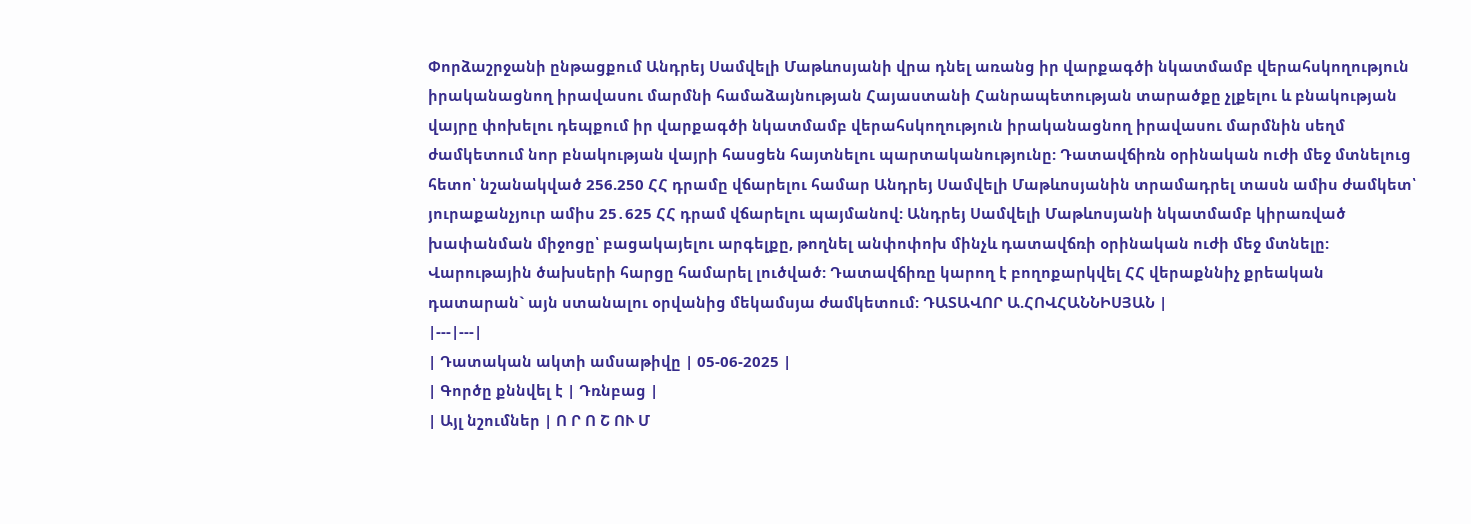Փորձաշրջանի ընթացքում Անդրեյ Սամվելի Մաթևոսյանի վրա դնել առանց իր վարքագծի նկատմամբ վերահսկողություն իրականացնող իրավասու մարմնի համաձայնության Հայաստանի Հանրապետության տարածքը չլքելու և բնակության վայրը փոխելու դեպքում իր վարքագծի նկատմամբ վերահսկողություն իրականացնող իրավասու մարմնին սեղմ ժամկետում նոր բնակության վայրի հասցեն հայտնելու պարտականությունը: Դատավճիռն օրինական ուժի մեջ մտնելուց հետո՝ նշանակված 256.250 ՀՀ դրամը վճարելու համար Անդրեյ Սամվելի Մաթևոսյանին տրամադրել տասն ամիս ժամկետ՝ յուրաքանչյուր ամիս 25․625 ՀՀ դրամ վճարելու պայմանով: Անդրեյ Սամվելի Մաթևոսյանի նկատմամբ կիրառված խափանման միջոցը՝ բացակայելու արգելքը, թողնել անփոփոխ մինչև դատավճռի օրինական ուժի մեջ մտնելը: Վարութային ծախսերի հարցը համարել լուծված: Դատավճիռը կարող է բողոքարկվել ՀՀ վերաքննիչ քրեական դատարան` այն ստանալու օրվանից մեկամսյա ժամկետում: ԴԱՏԱՎՈՐ Ա.ՀՈՎՀԱՆՆԻՍՅԱՆ |
|---|---|
| Դատական ակտի ամսաթիվը | 05-06-2025 |
| Գործը քննվել է | Դռնբաց |
| Այլ նշումներ | Ո Ր Ո Շ ՈՒ Մ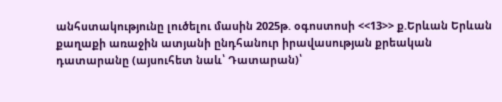անհստակությունը լուծելու մասին 2025թ. օգոստոսի <<13>> ք.Երևան Երևան քաղաքի առաջին ատյանի ընդհանուր իրավասության քրեական դատարանը (այսուհետ նաև՝ Դատարան)՝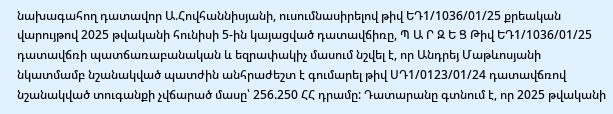նախագահող դատավոր Ա.Հովհաննիսյանի, ուսումնասիրելով թիվ ԵԴ1/1036/01/25 քրեական վարույթով 2025 թվականի հունիսի 5-ին կայացված դատավճիռը, Պ Ա Ր Զ Ե Ց Թիվ ԵԴ1/1036/01/25 դատավճռի պատճառաբանական և եզրափակիչ մասում նշվել է, որ Անդրեյ Մաթևոսյանի նկատմամբ նշանակված պատժին անհրաժեշտ է գումարել թիվ ՍԴ1/0123/01/24 դատավճռով նշանակված տուգանքի չվճարած մասը՝ 256.250 ՀՀ դրամը: Դատարանը գտնում է, որ 2025 թվականի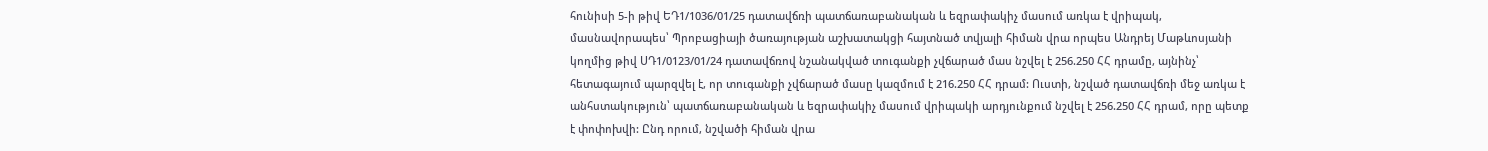հունիսի 5-ի թիվ ԵԴ1/1036/01/25 դատավճռի պատճառաբանական և եզրափակիչ մասում առկա է վրիպակ, մասնավորապես՝ Պրոբացիայի ծառայության աշխատակցի հայտնած տվյալի հիման վրա որպես Անդրեյ Մաթևոսյանի կողմից թիվ ՍԴ1/0123/01/24 դատավճռով նշանակված տուգանքի չվճարած մաս նշվել է 256.250 ՀՀ դրամը, այնինչ՝ հետագայում պարզվել է, որ տուգանքի չվճարած մասը կազմում է 216.250 ՀՀ դրամ: Ուստի, նշված դատավճռի մեջ առկա է անհստակություն՝ պատճառաբանական և եզրափակիչ մասում վրիպակի արդյունքում նշվել է 256.250 ՀՀ դրամ, որը պետք է փոփոխվի: Ընդ որում, նշվածի հիման վրա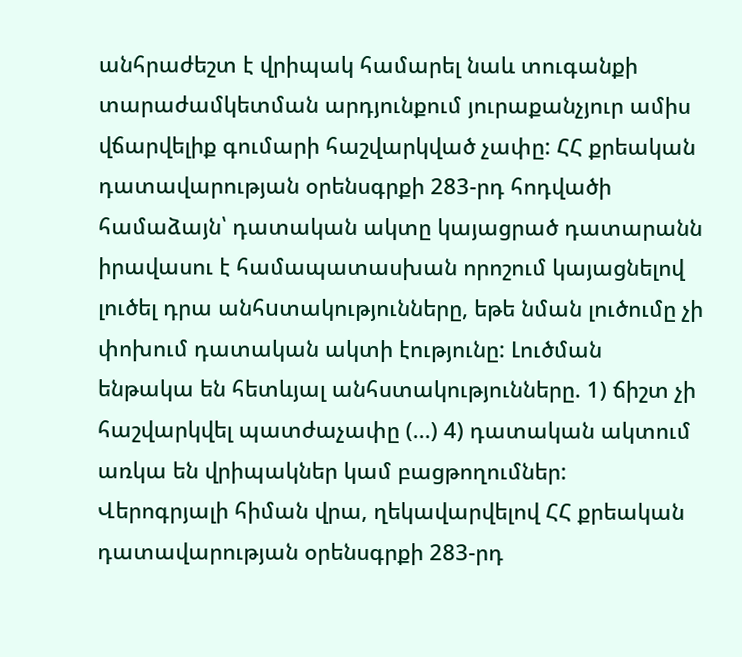անհրաժեշտ է վրիպակ համարել նաև տուգանքի տարաժամկետման արդյունքում յուրաքանչյուր ամիս վճարվելիք գումարի հաշվարկված չափը: ՀՀ քրեական դատավարության օրենսգրքի 283-րդ հոդվածի համաձայն՝ դատական ակտը կայացրած դատարանն իրավասու է համապատասխան որոշում կայացնելով լուծել դրա անհuտակությունները, եթե նման լուծումը չի փոխում դատական ակտի էությունը: Լուծման ենթակա են հետևյալ անհստակությունները. 1) ճիշտ չի հաշվարկվել պատժաչափը (...) 4) դատական ակտում առկա են վրիպակներ կամ բացթողումներ: Վերոգրյալի հիման վրա, ղեկավարվելով ՀՀ քրեական դատավարության օրենսգրքի 283-րդ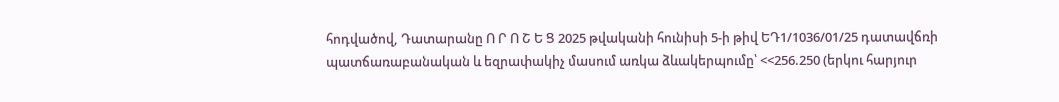հոդվածով, Դատարանը Ո Ր Ո Շ Ե Ց 2025 թվականի հունիսի 5-ի թիվ ԵԴ1/1036/01/25 դատավճռի պատճառաբանական և եզրափակիչ մասում առկա ձևակերպումը՝ <<256.250 (երկու հարյուր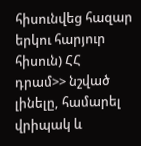հիսունվեց հազար երկու հարյուր հիսուն) ՀՀ դրամ>> նշված լինելը, համարել վրիպակ և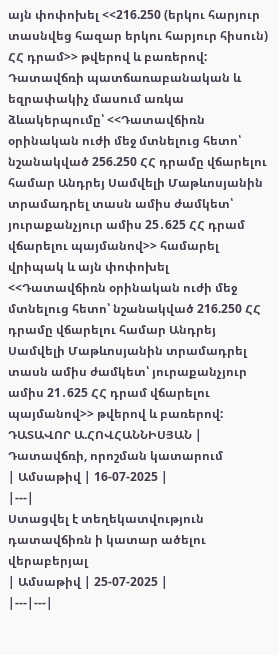այն փոփոխել <<216.250 (երկու հարյուր տասնվեց հազար երկու հարյուր հիսուն) ՀՀ դրամ>> թվերով և բառերով: Դատավճռի պատճառաբանական և եզրափակիչ մասում առկա ձևակերպումը՝ <<Դատավճիռն օրինական ուժի մեջ մտնելուց հետո՝ նշանակված 256.250 ՀՀ դրամը վճարելու համար Անդրեյ Սամվելի Մաթևոսյանին տրամադրել տասն ամիս ժամկետ՝ յուրաքանչյուր ամիս 25․625 ՀՀ դրամ վճարելու պայմանով>> համարել վրիպակ և այն փոփոխել <<Դատավճիռն օրինական ուժի մեջ մտնելուց հետո՝ նշանակված 216.250 ՀՀ դրամը վճարելու համար Անդրեյ Սամվելի Մաթևոսյանին տրամադրել տասն ամիս ժամկետ՝ յուրաքանչյուր ամիս 21․625 ՀՀ դրամ վճարելու պայմանով>> թվերով և բառերով: ԴԱՏԱՎՈՐ Ա.ՀՈՎՀԱՆՆԻՍՅԱՆ |
Դատավճռի, որոշման կատարում
| Ամսաթիվ | 16-07-2025 |
|---|
Ստացվել է տեղեկատվություն դատավճիռն ի կատար ածելու վերաբերյալ
| Ամսաթիվ | 25-07-2025 |
|---|---|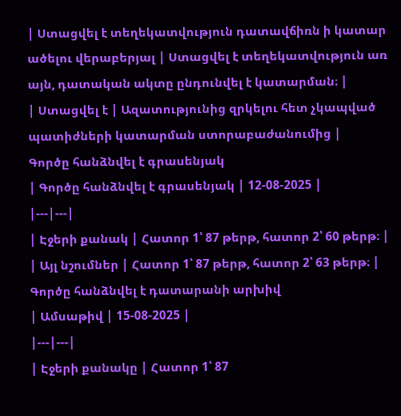| Ստացվել է տեղեկատվություն դատավճիռն ի կատար ածելու վերաբերյալ | Ստացվել է տեղեկատվություն առ այն, դատական ակտը ընդունվել է կատարման։ |
| Ստացվել է | Ազատությունից զրկելու հետ չկապված պատիժների կատարման ստորաբաժանումից |
Գործը հանձնվել է գրասենյակ
| Գործը հանձնվել է գրասենյակ | 12-08-2025 |
|---|---|
| Էջերի քանակ | Հատոր 1՝ 87 թերթ, հատոր 2՝ 60 թերթ։ |
| Այլ նշումներ | Հատոր 1՝ 87 թերթ, հատոր 2՝ 63 թերթ։ |
Գործը հանձնվել է դատարանի արխիվ
| Ամսաթիվ | 15-08-2025 |
|---|---|
| Էջերի քանակը | Հատոր 1՝ 87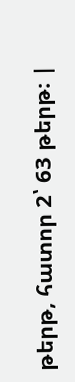թերթ, հատոր 2՝ 63 թերթ։ |